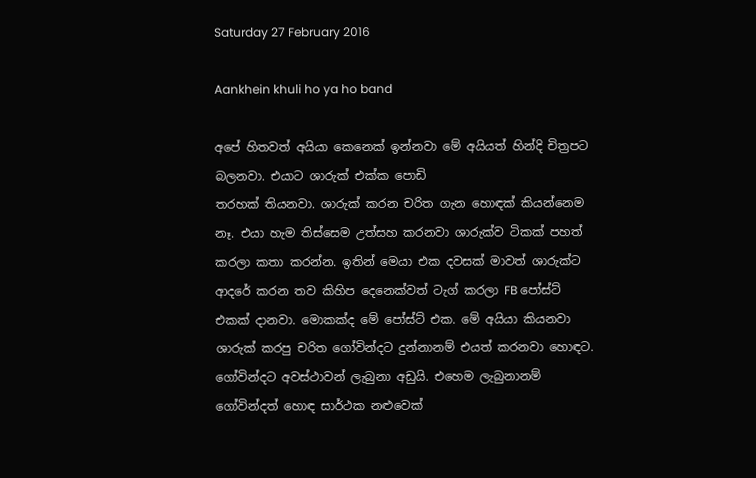Saturday 27 February 2016

Aankhein khuli ho ya ho band

අපේ හිතවත් අයියා කෙනෙක් ඉන්නවා මේ අයියත් හින්දි චිත්‍රපට බලනවා. එයාට ශාරුක් එක්ක පොඩි
තරහක් තියනවා. ශාරුක් කරන චරිත ගැන හොඳක් කියන්නෙම නෑ. එයා හැම තිස්සෙම උත්සහ කරනවා ශාරුක්ව ටිකක් පහත් කරලා කතා කරන්න. ඉතින් මෙයා එක දවසක් මාවත් ශාරුක්ට ආදරේ කරන තව කිහිප දෙනෙක්වත් ටැග් කරලා FB පෝස්ට් එකක් දානවා. මොකක්ද මේ පෝස්ට් එක. මේ අයියා කියනවා ශාරුක් කරපු චරිත ගෝවින්දට දුන්නානම් එයත් කරනවා හොඳට. ගෝවින්දට අවස්ථාවන් ලැබුනා අඩුයි. එහෙම ලැබුනානම් ගෝවින්දත් හොඳ සාර්ථක නළුවෙක්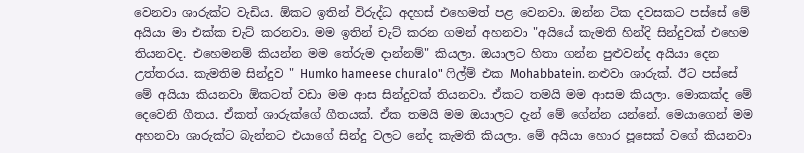වෙනවා ශාරුක්ට වැඩිය. ඕකට ඉතින් විරුද්ධ අදහස් එහෙමත් පළ වෙනවා. ඔන්න ටික දවසකට පස්සේ මේ අයියා මා එක්ක චැට් කරනවා. මම ඉතින් චැට් කරන ගමන් අහනවා "අයියේ කැමති හින්දි සින්දුවක් එහෙම තියනවද. එහෙමනම් කියන්න මම තේරුම දාන්නම්" කියලා. ඔයාලට හිතා ගන්න පුළුවන්ද අයියා දෙන උත්තරය. කැමතිම සින්දුව " Humko hameese churalo" ෆිල්ම් එක Mohabbatein. නළුවා ශාරුක්. ඊට පස්සේ මේ අයියා කියනවා ඕකටත් වඩා මම ආස සින්දුවක් තියනවා. ඒකට තමයි මම ආසම කියලා. මොකක්ද මේ දෙවෙනි ගීතය. ඒකත් ශාරුක්ගේ ගීතයක්. ඒක තමයි මම ඔයාලට දැන් මේ ගේන්න යන්නේ. මෙයාගෙන් මම අහනවා ශාරුක්ට බැන්නට එයාගේ සින්දු වලට නේද කැමති කියලා. මේ අයියා හොර පූසෙක් වගේ කියනවා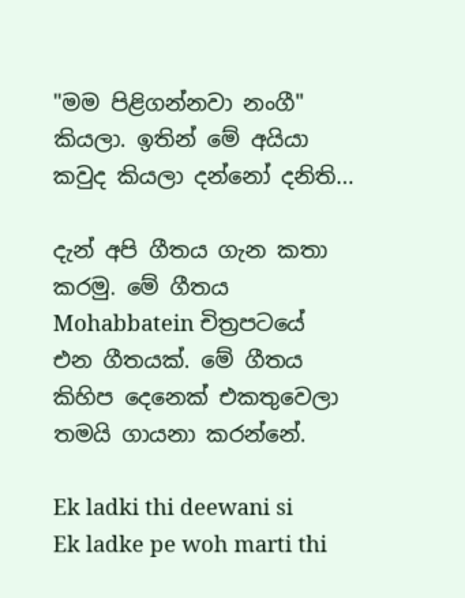"මම පිළිගන්නවා නංගී" කියලා. ඉතින් මේ අයියා කවුද කියලා දන්නෝ දනිති...

දැන් අපි ගීතය ගැන කතා කරමු. මේ ගීතය Mohabbatein චිත්‍රපටයේ එන ගීතයක්. මේ ගීතය කිහිප දෙනෙක් එකතුවෙලා තමයි ගායනා කරන්නේ.

Ek ladki thi deewani si
Ek ladke pe woh marti thi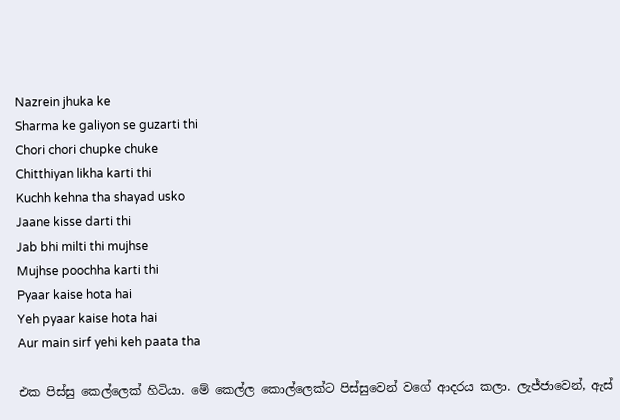Nazrein jhuka ke
Sharma ke galiyon se guzarti thi
Chori chori chupke chuke
Chitthiyan likha karti thi
Kuchh kehna tha shayad usko
Jaane kisse darti thi
Jab bhi milti thi mujhse
Mujhse poochha karti thi
Pyaar kaise hota hai
Yeh pyaar kaise hota hai
Aur main sirf yehi keh paata tha

එක පිස්සු කෙල්ලෙක් හිටියා. මේ කෙල්ල කොල්ලෙක්ට පිස්සුවෙන් වගේ ආදරය කලා. ලැජ්ජාවෙන්, ඇස්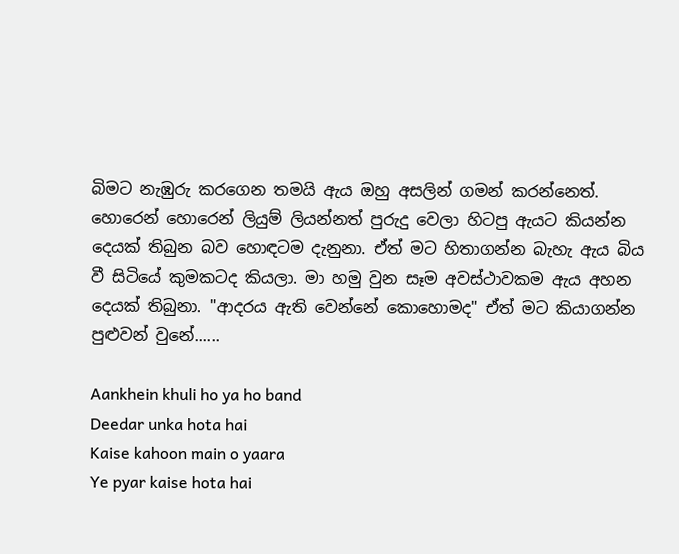බිමට නැඹුරු කරගෙන තමයි ඇය ඔහු අසලින් ගමන් කරන්නෙත්. හොරෙන් හොරෙන් ලියුම් ලියන්නත් පුරුදු වෙලා හිටපු ඇයට කියන්න දෙයක් තිබුන බව හොඳටම දැනුනා. ඒත් මට හිතාගන්න බැහැ ඇය බිය වී සිටියේ කුමකටද කියලා. මා හමු වුන සෑම අවස්ථාවකම ඇය අහන දෙයක් තිබුනා. "ආදරය ඇති වෙන්නේ කොහොමද" ඒත් මට කියාගන්න පුළුවන් වුනේ......

Aankhein khuli ho ya ho band
Deedar unka hota hai
Kaise kahoon main o yaara
Ye pyar kaise hota hai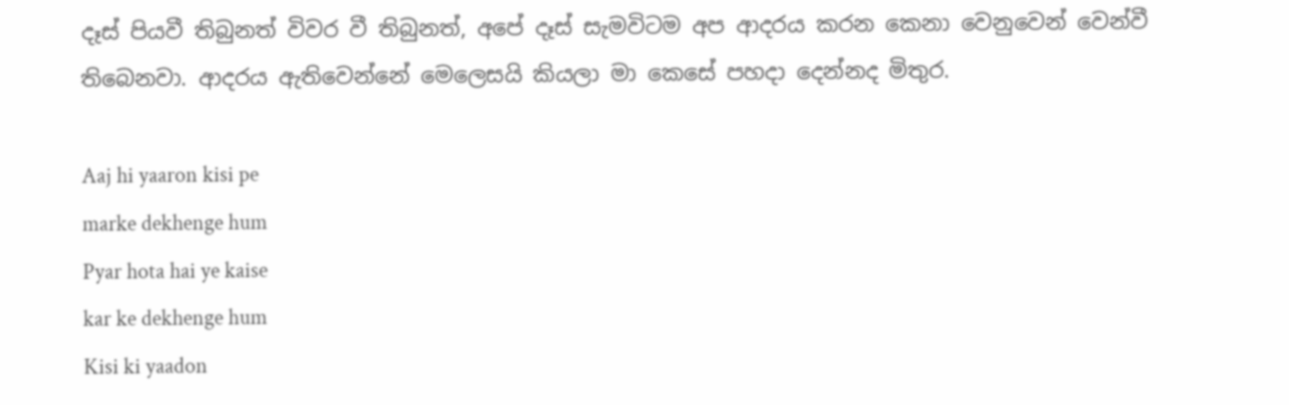දෑස් පියවී තිබුනත් විවර වී තිබුනත්, අපේ දෑස් සැමවිටම අප ආදරය කරන කෙනා වෙනුවෙන් වෙන්වී තිබෙනවා. ආදරය ඇතිවෙන්නේ මෙලෙසයි කියලා මා කෙසේ පහදා දෙන්නද මිතුර.

Aaj hi yaaron kisi pe
marke dekhenge hum
Pyar hota hai ye kaise
kar ke dekhenge hum
Kisi ki yaadon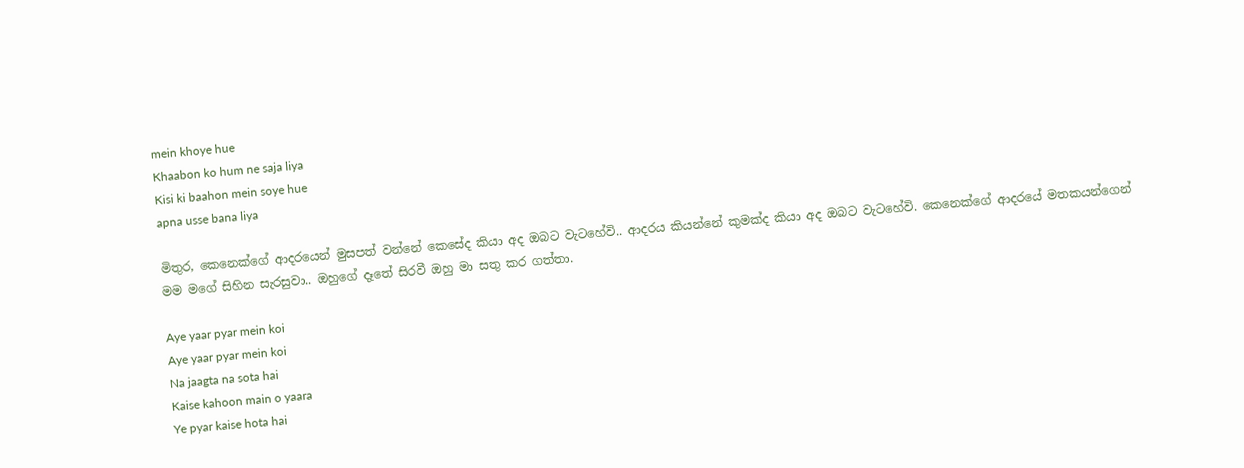mein khoye hue
Khaabon ko hum ne saja liya
Kisi ki baahon mein soye hue
apna usse bana liya

මිතුර, කෙනෙක්ගේ ආදරයෙන් මුසපත් වන්නේ කෙසේද කියා අද ඔබට වැටහේවි.. ආදරය කියන්නේ කුමක්ද කියා අද ඔබට වැටහේවි. කෙනෙක්ගේ ආදරයේ මතකයන්ගෙන් මම මගේ සිහින සැරසුවා.. ඔහුගේ දෑතේ සිරවී ඔහු මා සතු කර ගත්තා.

Aye yaar pyar mein koi
Aye yaar pyar mein koi
Na jaagta na sota hai
Kaise kahoon main o yaara
Ye pyar kaise hota hai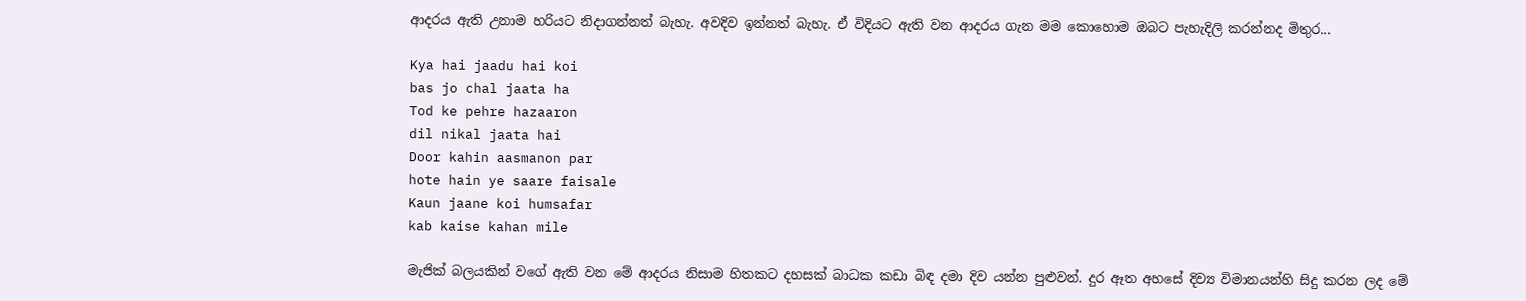ආදරය ඇති උනාම හරියට නිදාගන්නත් බැහැ. අවදිව ඉන්නත් බැහැ. ඒ විදියට ඇති වන ආදරය ගැන මම කොහොම ඔබට පැහැදිලි කරන්නද මිතුර...

Kya hai jaadu hai koi
bas jo chal jaata ha
Tod ke pehre hazaaron
dil nikal jaata hai
Door kahin aasmanon par
hote hain ye saare faisale
Kaun jaane koi humsafar
kab kaise kahan mile

මැජික් බලයකින් වගේ ඇති වන මේ ආදරය නිසාම හිතකට දහසක් බාධක කඩා බිඳ දමා දිව යන්න පුළුවන්. දුර ඈත අහසේ දිව්‍ය විමානයන්හි සිදු කරන ලද මේ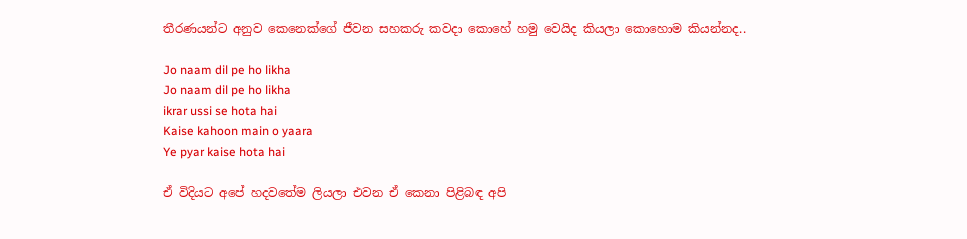තීරණයන්ට අනුව කෙනෙක්ගේ ජීවන සහකරු කවදා කොහේ හමු වෙයිද කියලා කොහොම කියන්නද..

Jo naam dil pe ho likha
Jo naam dil pe ho likha
ikrar ussi se hota hai
Kaise kahoon main o yaara
Ye pyar kaise hota hai

ඒ විදියට අපේ හදවතේම ලියලා එවන ඒ කෙනා පිළිබඳ අපි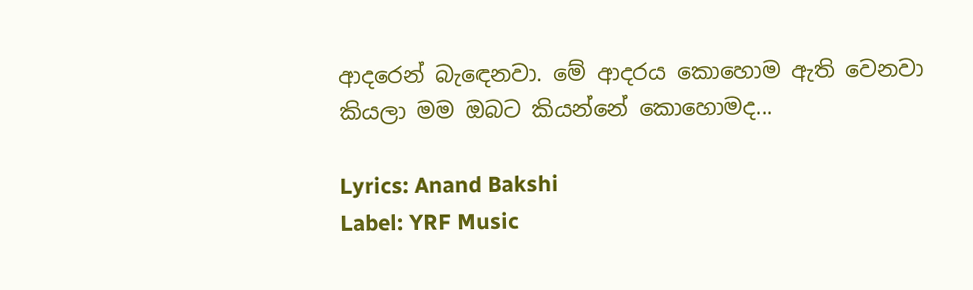ආදරෙන් බැඳෙනවා. මේ ආදරය කොහොම ඇති වෙනවා කියලා මම ඔබට කියන්නේ කොහොමද...

Lyrics: Anand Bakshi
Label: YRF Music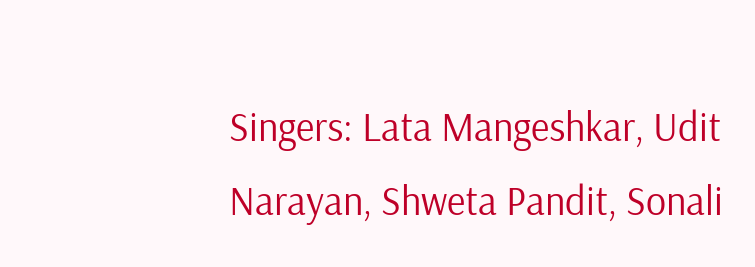Singers: Lata Mangeshkar, Udit Narayan, Shweta Pandit, Sonali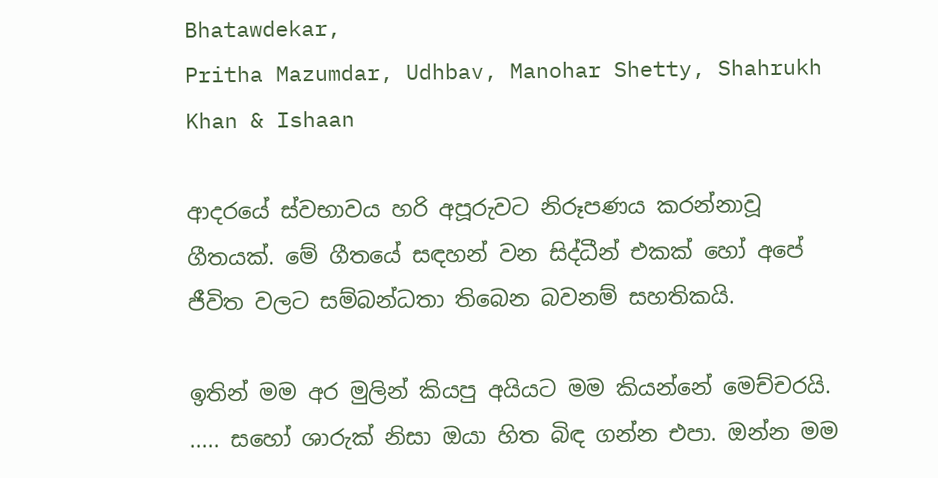Bhatawdekar,
Pritha Mazumdar, Udhbav, Manohar Shetty, Shahrukh Khan & Ishaan

ආදරයේ ස්වභාවය හරි අපූරුවට නිරූපණය කරන්නාවූ ගීතයක්. මේ ගීතයේ සඳහන් වන සිද්ධීන් එකක් හෝ අපේ ජීවිත වලට සම්බන්ධතා තිබෙන බවනම් සහතිකයි.

ඉතින් මම අර මුලින් කියපු අයියට මම කියන්නේ මෙච්චරයි. ..... සහෝ ශාරුක් නිසා ඔයා හිත බිඳ ගන්න එපා. ඔන්න මම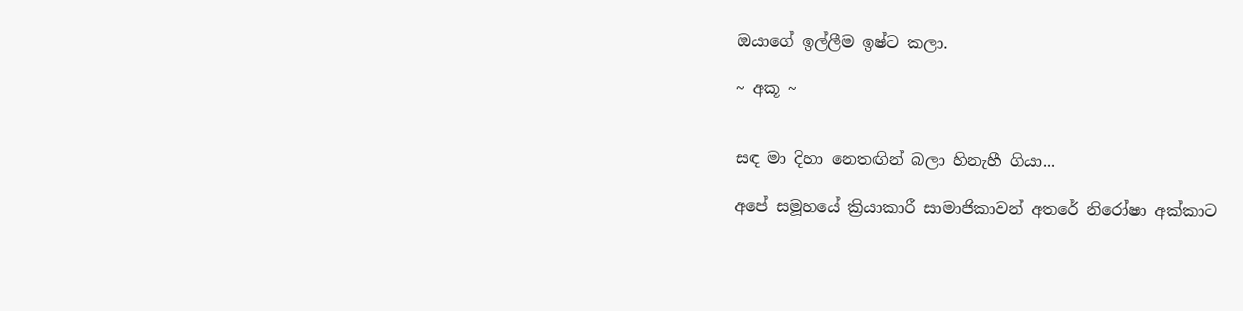ඔයාගේ ඉල්ලීම ඉෂ්ට කලා.

~ අකූ ~


සඳ මා දිහා නෙතඟින් බලා හිනැහී ගියා...

අපේ සමූහයේ ක්‍රියාකාරී සාමාජිකාවන් අතරේ නිරෝෂා අක්කාට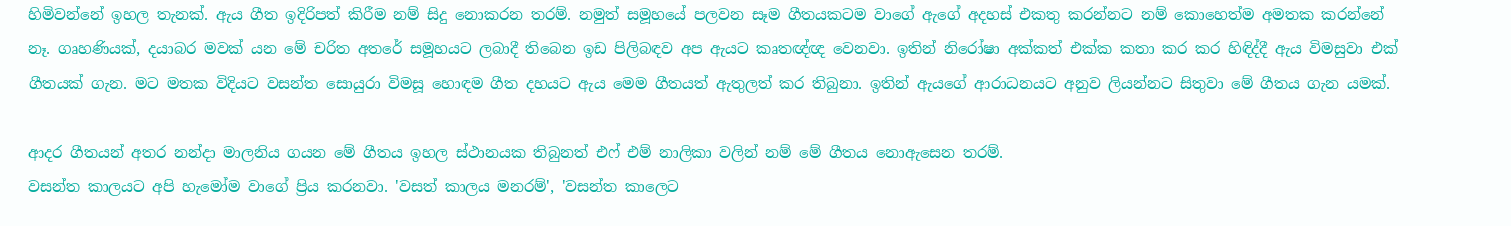හිමිවන්නේ ඉහල තැනක්. ඇය ගීත ඉදිරිපත් කිරීම නම් සිදු නොකරන තරම්. නමුත් සමූහයේ පලවන සෑම ගීතයකටම වාගේ ඇගේ අදහස් එකතු කරන්නට නම් කොහෙත්ම අමතක කරන්නේ නෑ. ගෘහණියක්, දයාබර මවක් යන මේ චරිත අතරේ සමූහයට ලබාදී තිබෙන ඉඩ පිලිබඳව අප ඇයට කෘතඥ්ඥ වෙනවා. ඉතින් නිරෝෂා අක්කත් එක්ක කතා කර කර හිඳිද්දී ඇය විමසුවා එක් ගීතයක් ගැන. මට මතක විදියට වසන්ත සොයුරා විමසූ හොඳම ගීත දහයට ඇය මෙම ගීතයත් ඇතුලත් කර තිබුනා. ඉතින් ඇයගේ ආරාධනයට අනුව ලියන්නට සිතුවා මේ ගීතය ගැන යමක්.

ආදර ගීතයන් අතර නන්දා මාලනිය ගයන මේ ගීතය ඉහල ස්ථානයක තිබුනත් එෆ් එම් නාලිකා වලින් නම් මේ ගීතය නොඇසෙන තරම්.
වසන්ත කාලයට අපි හැමෝම වාගේ ප්‍රිය කරනවා. 'වසත් කාලය මනරම්', 'වසන්ත කාලෙට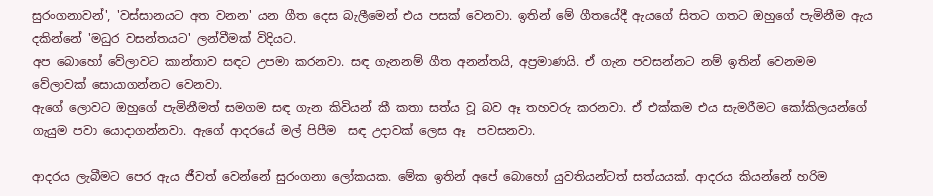සුරංගනාවන්', 'වස්සානයට අත වනන' යන ගීත දෙස බැලීමෙන් එය පසක් වෙනවා. ඉතින් මේ ගීතයේදී ඇයගේ සිතට ගතට ඔහුගේ පැමිනීම ඇය දකින්නේ 'මධුර වසන්තයට' ලන්වීමක් විදියට.
අප බොහෝ වේලාවට කාන්තාව සඳට උපමා කරනවා. සඳ ගැනනම් ගීත අනන්තයි, අප්‍රමාණයි. ඒ ගැන පවසන්නට නම් ඉතින් වෙනමම වේලාවක් සොයාගන්නට වෙනවා.
ඇගේ ලොවට ඔහුගේ පැමිනීමත් සමගම සඳ ගැන කිවියන් කී කතා සත්ය වූ බව ඈ තහවරු කරනවා. ඒ එක්කම එය සැමරීමට කෝකිලයන්ගේ ගැයුම පවා යොදාගන්නවා. ඇගේ ආදරයේ මල් පිපීම  සඳ උදාවක් ලෙස ඈ  පවසනවා.

ආදරය ලැබීමට පෙර ඇය ජීවත් වෙන්නේ සුරංගනා ලෝකයක. මේක ඉතින් අපේ බොහෝ යුවතියන්ටත් සත්යයක්. ආදරය කියන්නේ හරිම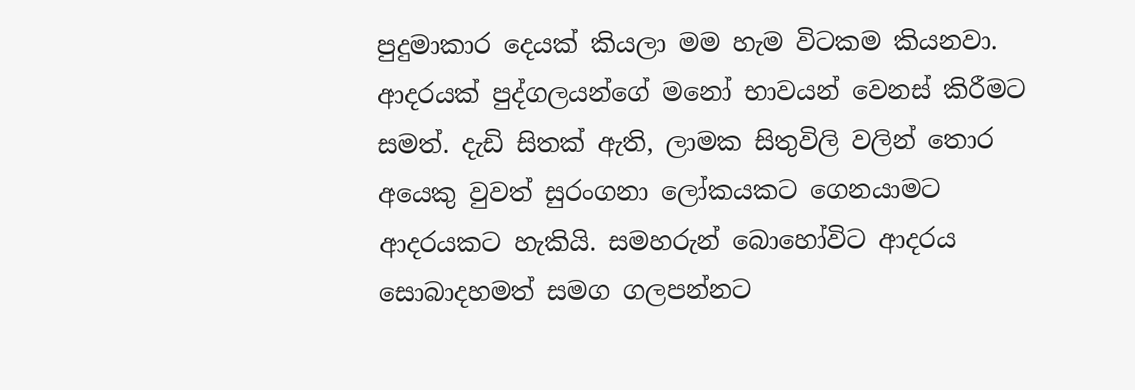පුදුමාකාර දෙයක් කියලා මම හැම විටකම කියනවා. ආදරයක් පුද්ගලයන්ගේ මනෝ භාවයන් වෙනස් කිරීමට සමත්. දැඩි සිතක් ඇති, ලාමක සිතුවිලි වලින් තොර අයෙකු වුවත් සුරංගනා ලෝකයකට ගෙනයාමට ආදරයකට හැකියි. සමහරුන් බොහෝවිට ආදරය සොබාදහමත් සමග ගලපන්නට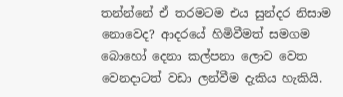තන්න්නේ ඒ තරමටම එය සුන්දර නිසාම නොවෙද? ආදරයේ හිමිවීමත් සමගම බොහෝ දෙනා කල්පනා ලොව වෙත වෙනදාටත් වඩා ලන්වීම දැකිය හැකියි.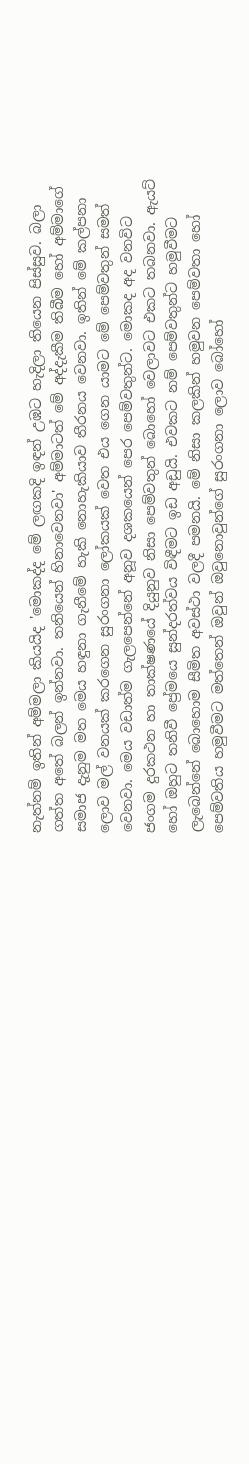නැත්නම් ඉතින් අම්මලා කියයිද 'මොකද්ද මේ ලඟකදි ඉඳන් උඹට හැදිලා තියෙන පිස්සුව. බලා ගත්ත අතේ බලන් ඉන්නවා. තනියෙන් හිනාවෙනවා' අම්මාටත් මේ අද්දැකීම තිබීම හෝ අම්මාගේ සමාජ දැනුම මත මෙය හඳුනා ගැනීමේ හැකි නොහැකියාව තීරනය වෙනවා. ඉතින් මේ කල්පනා ලොව මල් වනයක් කරගෙන සුරංගනා ලෝකයක් වෙත එය ගෙන යාමට මේ පෙම්වතුන් සමත් වෙනවා. මෙය වඩාත්ම ගැලපෙන්නේ අනූව දශකයෙන් පෙර පෙම්වතුන්ට. මොකද අද වනවිට ජංගම දුරකථන හා තාක්ෂණයේ දියුනුව නිසා පෙම්වතුන් බොහෝ වෙලාවට එකට තබනවා. ඇයට් හෝ ඔහුට තනිවී ප්‍රේමයෙ සුන්දරත්වය විඳීමට ඉඩ අඩුයි. එවකට නම් පෙම්වතුන්ට හමුවීමට ලැබෙන්නේ බොහොම සීමිත අවස්ථා වලදී පමනයි. මේ නිසා කලකින් හමුවන පෙම්වතා හෝ පෙම්වතිය හමුවීමට මත්තෙන් ඔවුන් ඔවුනොවුන්ගේ සුරංගනා ලොව බෝහෝ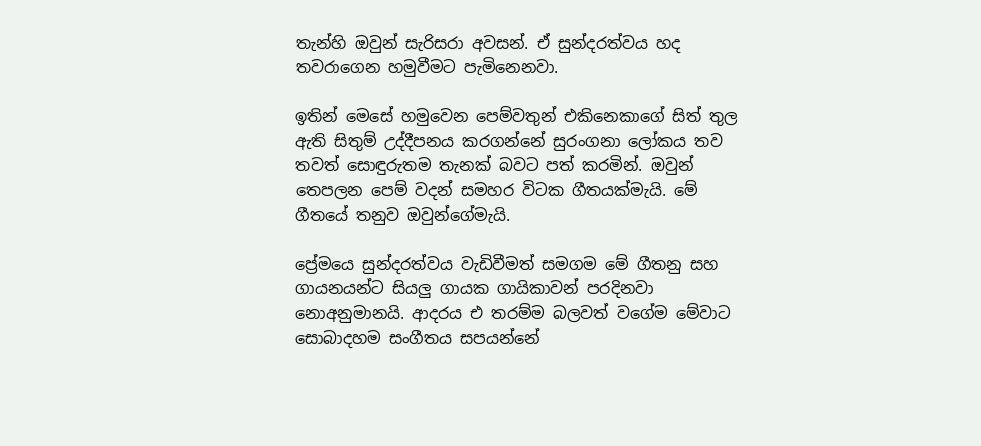තැන්හි ඔවුන් සැරිසරා අවසන්. ඒ සුන්දරත්වය හද තවරාගෙන හමුවීමට පැමිනෙනවා.

ඉතින් මෙසේ හමුවෙන පෙම්වතුන් එකිනෙකාගේ සිත් තුල ඇති සිතුම් උද්දීපනය කරගන්නේ සුරංගනා ලෝකය තව තවත් සොඳුරුතම තැනක් බවට පත් කරමින්. ඔවුන් තෙපලන පෙම් වදන් සමහර විටක ගීතයක්මැයි. මේ ගීතයේ තනුව ඔවුන්ගේමැයි.

ප්‍රේමයෙ සුන්දරත්වය වැඩිවීමත් සමගම මේ ගීතනු සහ ගායනයන්ට සියලු ගායක ගායිකාවන් පරදිනවා නොඅනුමානයි. ආදරය එ තරම්ම බලවත් වගේම මේවාට සොබාදහම සංගීතය සපයන්නේ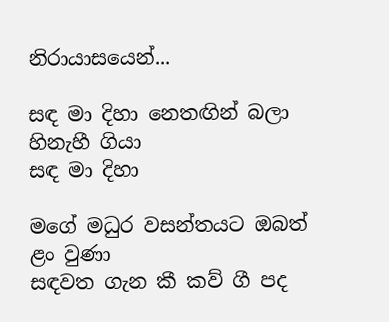නිරායාසයෙන්...

සඳ මා දිහා නෙතඟින් බලා හිනැහී ගියා
සඳ මා දිහා

මගේ මධුර වසන්තයට ඔබත් ළං වුණා
සඳවත ගැන කී කව් ගී පද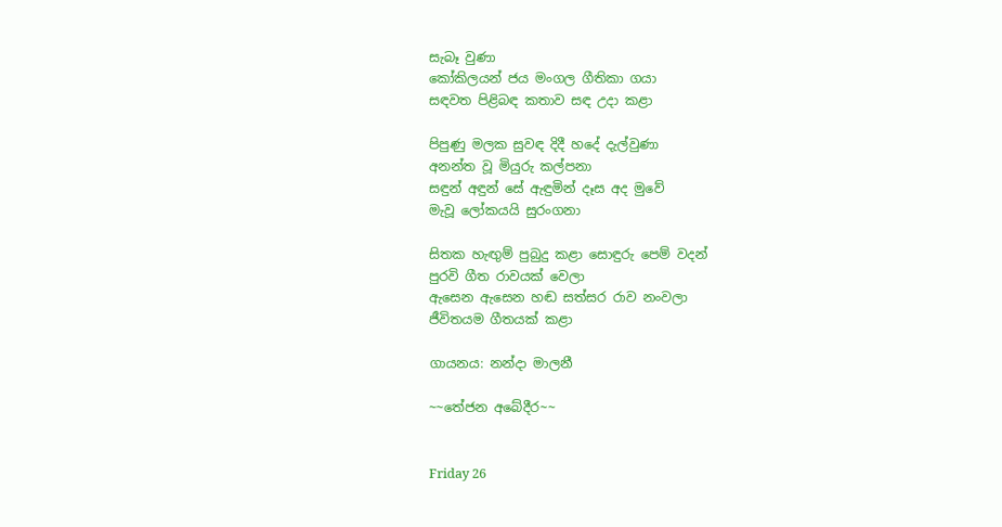සැබෑ වුණා
කෝකිලයන් ජය මංගල ගීතිකා ගයා
සඳවත පිළිබඳ කතාව සඳ උදා කළා

පිපුණු මලක සුවඳ දිදී හදේ දැල්වුණා
අනන්ත වූ මියුරු කල්පනා
සඳුන් අඳුන් සේ ඇඳුමින් දෑස අද මුවේ
මැවූ ලෝකයයි සුරංගනා

සිතක හැඟුම් පුබුදු කළා සොඳුරු පෙම් වදන්
පුරවි ගීත රාවයක් වෙලා
ඇසෙන ඇසෙන හඬ සත්සර රාව නංවලා‍
ජීවිතයම ගීතයක් කළා

ගායනය: නන්දා මාලනී

~~තේජන අබේදීර~~


Friday 26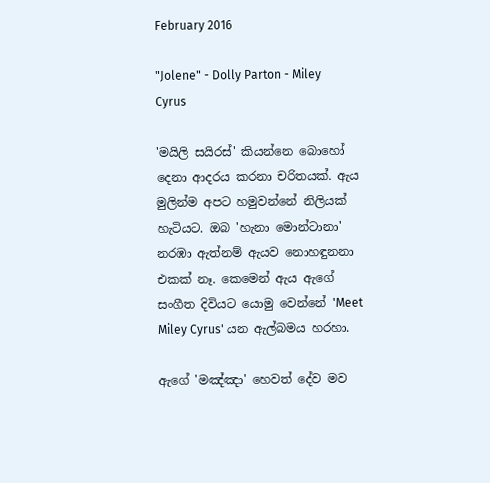February 2016

"Jolene" - Dolly Parton - Miley Cyrus

'මයිලි සයිරස්' කියන්නෙ බොහෝ දෙනා ආදරය කරනා චරිතයක්. ඇය මුලින්ම අපට හමුවන්නේ නිලියක් හැටියට. ඔබ 'හැනා මොන්ටානා' නරඹා ඇත්නම් ඇයව නොහඳුනනා එකක් නෑ. කෙමෙන් ඇය ඇගේ සංගීත දිවියට යොමු වෙන්නේ 'Meet Miley Cyrus' යන ඇල්බමය හරහා.

ඇගේ 'මඤ්ඤා' හෙවත් දේව මව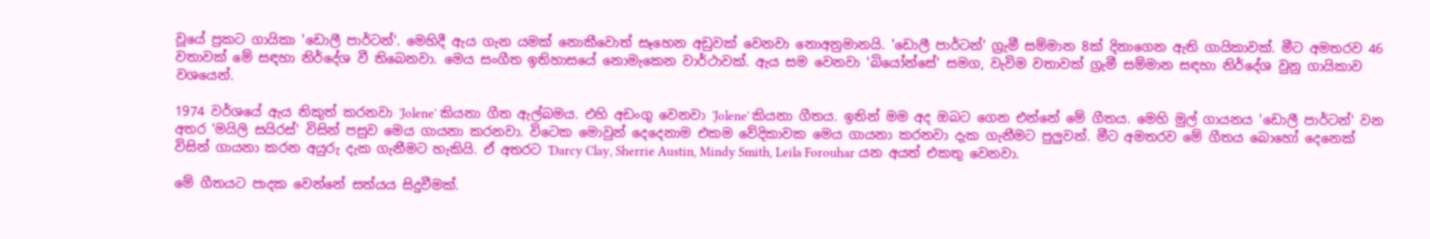වූයේ ප්‍රකට ගායිකා 'ඩොලී පාර්ටන්'. මෙහිදී ඇය ගැන යමක් නොකීවොත් සෑහෙන අඩුවක් වෙනවා නොඅනුමානයි. 'ඩොලී පාර්ටන්' ග්‍රැමී සම්මාන 8ක් දිනාගෙන ඇති ගායිකාවක්. මීට අමතරව 46 වතාවක් මේ සඳහා නිර්දේශ වී තිබෙනවා. මෙය සංගීත ඉතිහාසයේ නොමැකෙන වාර්ථාවක්. ඇය සම වෙනවා 'බියෝන්සේ' සමග, වැවිම වතාවක් ග්‍රැමී සම්මාන සඳහා නිර්දේශ වුනු ගායිකාව වශයෙන්.

1974 වර්ශයේ ඇය නිකුත් කරනවා 'Jolene' කියනා ගීත ඇල්බමය. එහි අඩංගු වෙනවා 'Jolene' කියනා ගීතය. ඉතින් මම අද ඔබට ගෙන එන්නේ මේ ගීතය. මෙහි මුල් ගායනය 'ඩොලී පාර්ටන්' වන අතර 'මයිලි සයිරස්' විසින් පසුව මෙය ගායනා කරනවා. විටෙක මොවුන් දෙදෙනාම එකම වේදිකාවක මෙය ගායනා කරනවා දැක ගැනීමට පුලුවන්. මීට අමතරව මේ ගීතය බොහෝ දෙනෙක් විසින් ගායනා කරන අයුරු දැක ගැනීමට හැකියි. ඒ අතරට 'Darcy Clay, Sherrie Austin, Mindy Smith, Leila Forouhar යන අයත් එකතු වෙනවා.

මේ ගීතයට පාදක වෙන්නේ සත්යය සිදුවීමක්.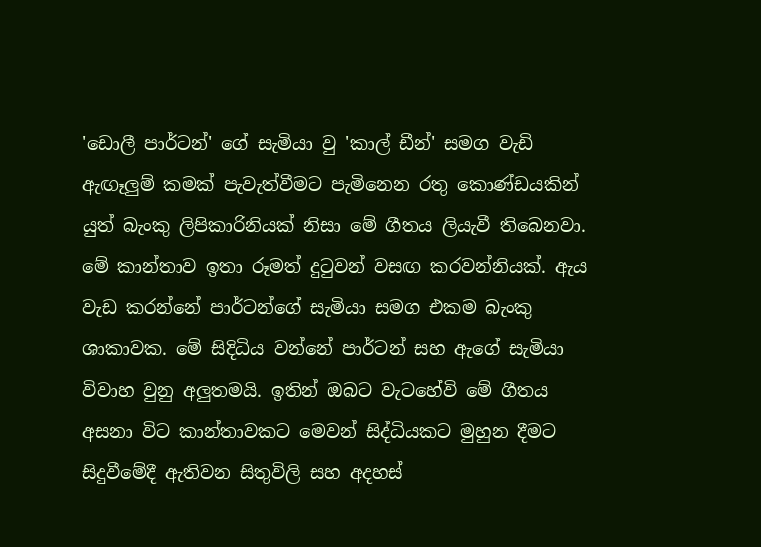'ඩොලී පාර්ටන්' ගේ සැමියා වු 'කාල් ඩීන්' සමග වැඩි ඇඟෑලුම් කමක් පැවැත්වීමට පැමිනෙන රතු කොණ්ඩයකින් යුත් බැංකු ලිපිකාරිනියක් නිසා මේ ගීතය ලියැවී තිබෙනවා. මේ කාන්තාව ඉතා රූමත් දුටුවන් වසඟ කරවන්නියක්. ඇය වැඩ කරන්නේ පාර්ටන්ගේ සැමියා සමග එකම බැංකු ශාකාවක. මේ සිදිධිය වන්නේ පාර්ටන් සහ ඇගේ සැමියා විවාහ වුනු අලුතමයි. ඉතින් ඔබට වැටහේවි මේ ගීතය අසනා විට කාන්තාවකට මෙවන් සිද්ධියකට මුහුන දීමට සිදුවීමේදී ඇතිවන සිතුවිලි සහ අදහස්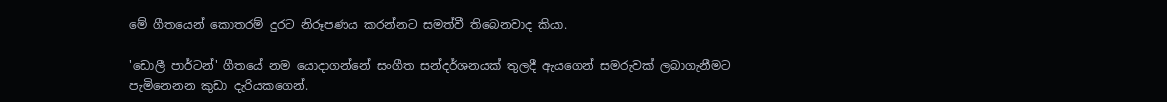මේ ගීතයෙන් කොතරම් දුරට නිරූපණය කරන්නට සමත්වී තිබෙනවාද කියා.

'ඩොලී පාර්ටන්' ගීතයේ නම යොදාගන්නේ සංගීත සන්දර්ශනයක් තුලදී ඇයගෙන් සමරුවක් ලබාගැනීමට පැමිනෙනන කුඩා දැරියකගෙන්.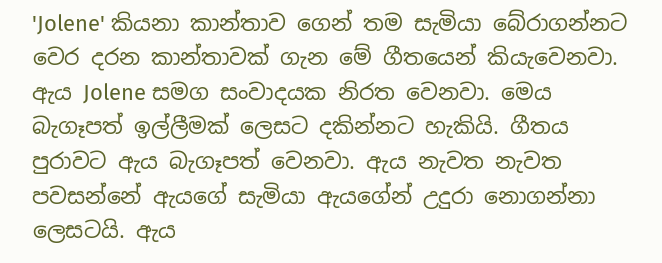'Jolene' කියනා කාන්තාව ගෙන් තම සැමියා බේරාගන්නට වෙර දරන කාන්තාවක් ගැන මේ ගීතයෙන් කියැවෙනවා. ඇය Jolene සමග සංවාදයක නිරත වෙනවා. මෙය බැගෑපත් ඉල්ලීමක් ලෙසට දකින්නට හැකියි. ගීතය පුරාවට ඇය බැගෑපත් වෙනවා. ඇය නැවත නැවත පවසන්නේ ඇයගේ සැමියා ඇයගේන් උදුරා නොගන්නා ලෙසටයි. ඇය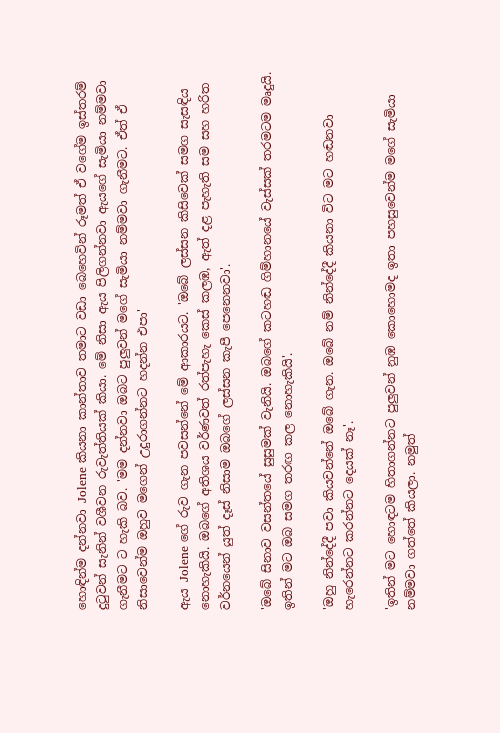හොඳින්ම දන්නවා Jolene කියනා කාන්තාව තමාට වඩා බෙහෙවින් රූමත් ඒ වගේම ඉස්තරම් දුටුවන් සැනින් වශීවන රුවැත්තියක් කියා. මේ නිසා ඇය පිලිගන්නවා ඇයගේ සැමියා නම්මවා ගැනීමට ට හැකි බව. 'මම දන්නවා ඔබට පුලුවන් මගේ සැමියා නම්මවා ගැනීමට. ඒත් ඒ නිසාවෙන්ම ඔහුව මගෙන් උදුරාගන්නට හදන්න එපා'

ඇය Jolene ගේ රුව ගැන පවසන්නේ මේ ආකාරයට. 'ඔබේ ලස්සන කිසිවෙක් සමග සැසඳිය නොහැකියි. ඔබගේ අතිශය වර්ණවත් රත්පැහැ කෙස් කලඹ, ඇත් දළ පැහැති සම සහ හරිත වර්නයෙන් යුත් දෑස් නිසාම ඔබගේ ලස්සන කැපී පෙනෙනවා'.

'ඔබේ සිනාව වසන්තයේ සුසුමක් වැනියි. ඔබගේ කටහඬ ගිම්හානයේ වැස්සක් තරමටම මෘදුයි. ඉතින් මට ඔබ සමග තරඟ කල නොහැකියි'.

'ඔහු නින්දේදී පවා කියවන්නේ ඔබේ ගැන. ඔබේ නම් නින්දේදී කියනා විට මට හඬනවා හැරෙන්නට කරන්නට දෙයක් නෑ'.

'ඉතින් මට හොඳටම හිතාගන්නට පුලුවන් නුඹ කොහොමද ඉතා පහසුවෙන්ම මගේ සැමියා නම්මවා ගත්තේ කියලා. නමුත්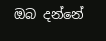ඔබ දන්නේ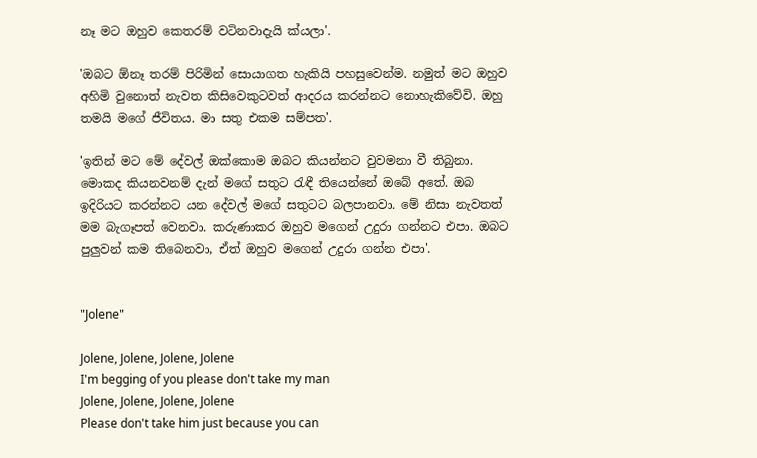නෑ මට ඔහුව කෙතරම් වටිනවාදැයි ක්යලා'.

'ඔබට ඕනෑ තරම් පිරිමින් සොයාගත හැකියි පහසුවෙන්ම. නමුත් මට ඔහුව අහිමි වුනොත් නැවත කිසිවෙකුටවත් ආදරය කරන්නට නොහැකිවේවි. ඔහු තමයි මගේ ජීවිතය. මා සතු එකම සම්පත'.

'ඉතින් මට මේ දේවල් ඔක්කොම ඔබට කියන්නට වුවමනා වී තිබුනා. මොකද කියනවනම් දැන් මගේ සතුට රැඳී තියෙන්නේ ඔබේ අතේ. ඔබ ඉදිරියට කරන්නට යන දේවල් මගේ සතුටට බලපානවා. මේ නිසා නැවතත් මම බැගෑපත් වෙනවා. කරුණාකර ඔහුව මගෙන් උදුරා ගන්නට එපා. ඔබට පුලුවන් කම තිබෙනවා, ඒත් ඔහුව මගෙන් උදුරා ගන්න එපා'.


"Jolene"

Jolene, Jolene, Jolene, Jolene
I'm begging of you please don't take my man
Jolene, Jolene, Jolene, Jolene
Please don't take him just because you can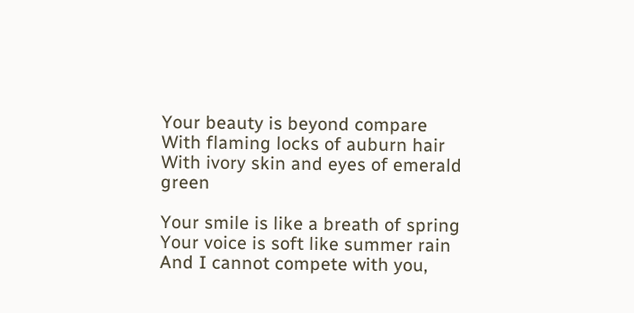Your beauty is beyond compare
With flaming locks of auburn hair
With ivory skin and eyes of emerald green

Your smile is like a breath of spring
Your voice is soft like summer rain
And I cannot compete with you,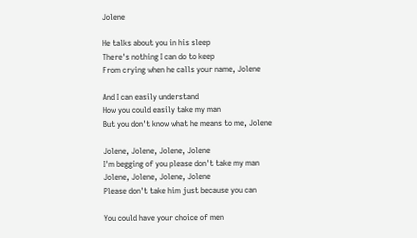Jolene

He talks about you in his sleep
There's nothing I can do to keep
From crying when he calls your name, Jolene

And I can easily understand
How you could easily take my man
But you don't know what he means to me, Jolene

Jolene, Jolene, Jolene, Jolene
I'm begging of you please don't take my man
Jolene, Jolene, Jolene, Jolene
Please don't take him just because you can

You could have your choice of men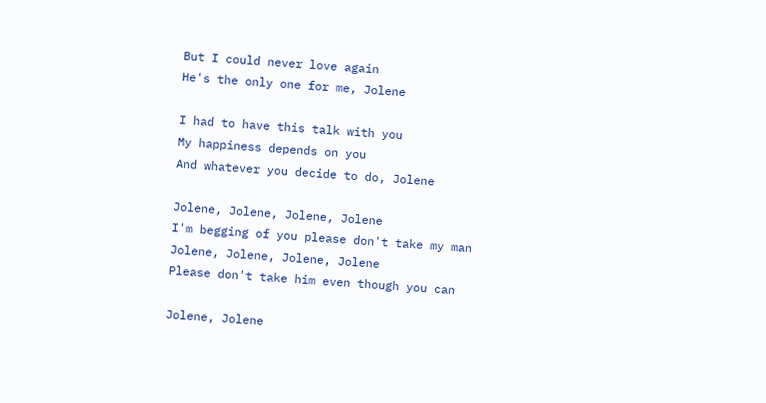But I could never love again
He's the only one for me, Jolene

I had to have this talk with you
My happiness depends on you
And whatever you decide to do, Jolene

Jolene, Jolene, Jolene, Jolene
I'm begging of you please don't take my man
Jolene, Jolene, Jolene, Jolene
Please don't take him even though you can

Jolene, Jolene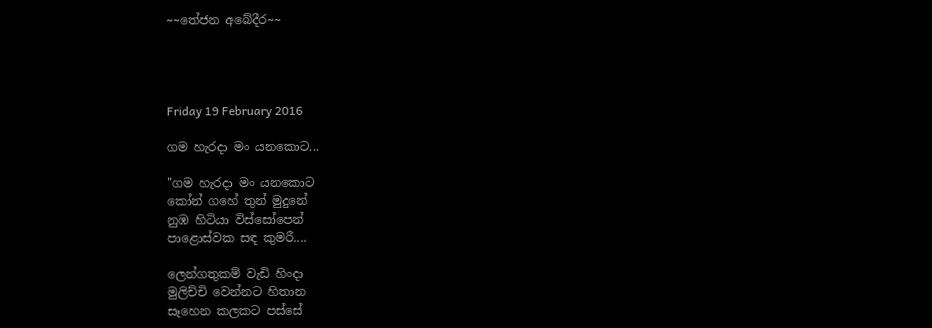~~තේජන අබේදීර~~




Friday 19 February 2016

ගම හැරදා මං යනකොට...

"ගම හැරදා මං යනකොට
කෝන් ගහේ තුන් මුදුනේ
නුඹ හිටියා විස්සෝපෙන්
පාළොස්වක සඳ කුමරී....

ලෙන්ගතුකම් වැඩි හිංදා
මුලිච්චි වෙන්නට හිතාන
සෑහෙන කලකට පස්සේ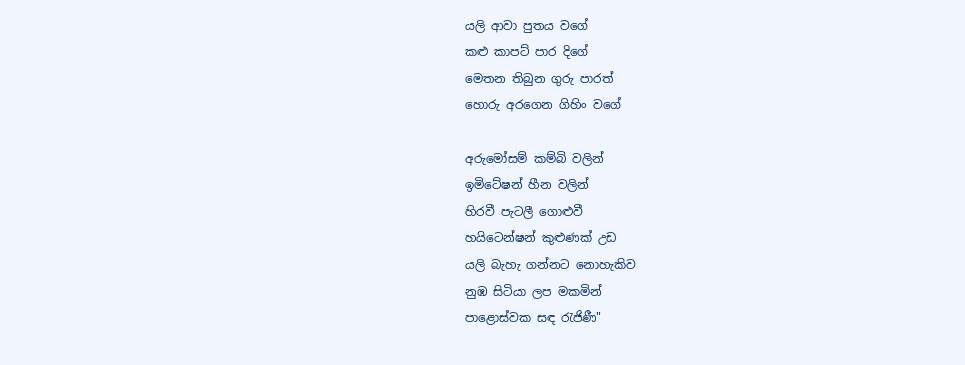යලි ආවා පුතය වගේ
කළු කාපට් පාර දිගේ
මෙතන තිබුන ගුරු පාරත්
හොරු අරගෙන ගිහිං වගේ

අරුමෝසම් කම්බි වලින්
ඉමිටේෂන් හීන වලින්
හිරවී පැටලී ගොළුවී
හයිටෙන්ෂන් කුළුණක් උඩ
යලි බැහැ ගන්නට නොහැකිව
නුඹ සිටියා ලප මකමින්
පාළොස්වක සඳ රැජිණී"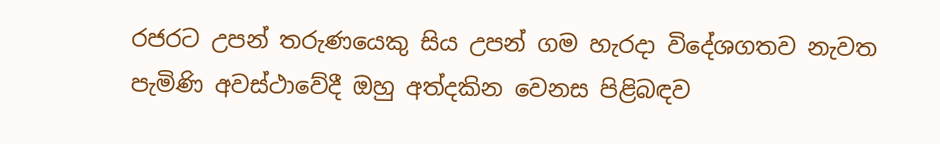රජරට උපන් තරුණයෙකු සිය උපන් ගම හැරදා විදේශගතව නැවත පැමිණි අවස්ථාවේදී ඔහු අත්දකින වෙනස පිළිබඳව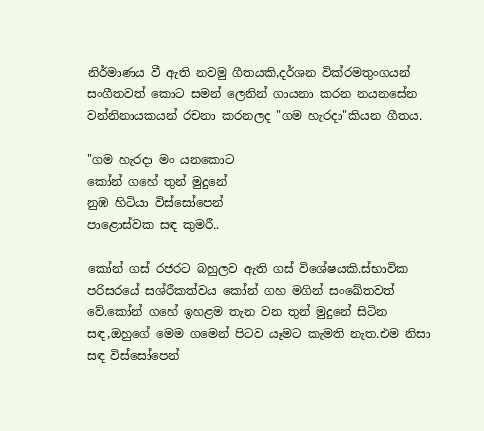නිර්මාණය වී ඇති නවමු ගීතයකි,දර්ශන වික්රමතුංගයන් සංගීතවත් කොට සමන් ලෙනින් ගායනා කරන නයනසේන වන්නිනායකයන් රචනා කරනලද "ගම හැරදා"කියන ගීතය.

"ගම හැරදා මං යනකොට
කෝන් ගහේ තුන් මුදුනේ
නුඹ හිටියා විස්සෝපෙන්
පාළොස්වක සඳ කුමරී..

කෝන් ගස් රජරට බහුලව ඇති ගස් විශේෂයකි.ස්භාවික පරිසරයේ සශ්රීකත්වය කෝන් ගහ මගින් සංඛේතවත් වේ.කෝන් ගහේ ඉහළම තැන වන තුන් මුදුනේ සිටින සඳ,ඔහුගේ මෙම ගමෙන් පිටව යෑමට කැමති නැත.එම නිසා සඳ විස්සෝපෙන්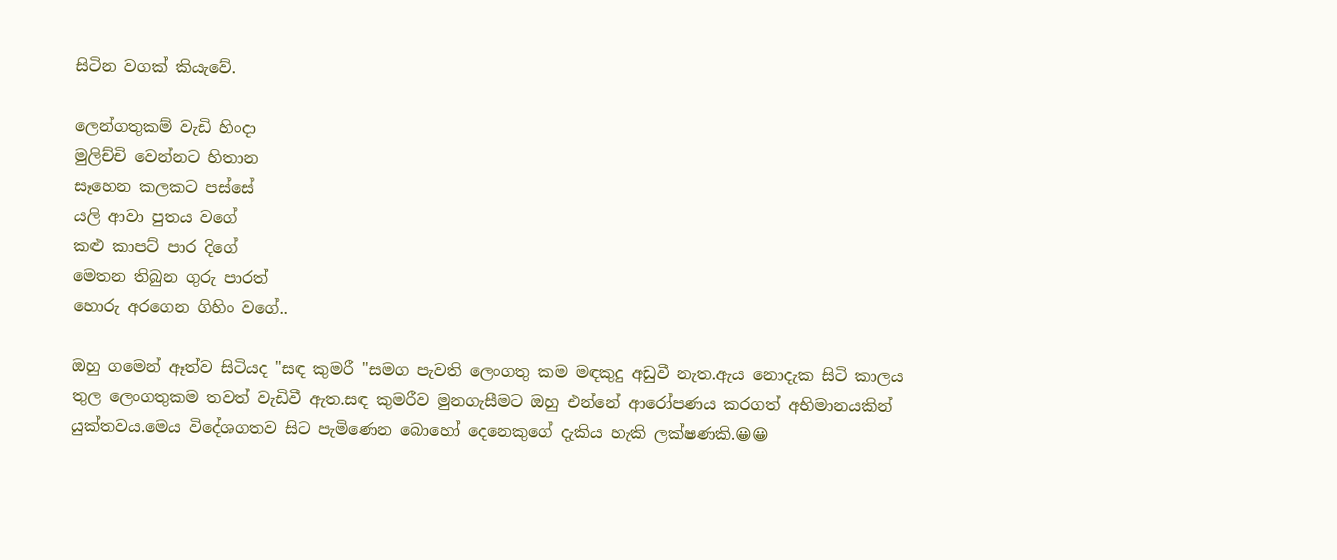සිටින වගක් කියැවේ.

ලෙන්ගතුකම් වැඩි හිංදා
මුලිච්චි වෙන්නට හිතාන
සෑහෙන කලකට පස්සේ
යලි ආවා පුතය වගේ
කළු කාපට් පාර දිගේ
මෙතන තිබුන ගුරු පාරත්
හොරු අරගෙන ගිහිං වගේ..

ඔහු ගමෙන් ඈත්ව සිටියද "සඳ කුමරී "සමග පැවති ලෙංගතු කම මඳකුදු අඩුවී නැත.ඇය නොදැක සිටි කාලය තුල ලෙංගතුකම තවත් වැඩිවී ඇත.සඳ කුමරීව මුනගැසීමට ඔහු එන්නේ ආරෝපණය කරගත් අභිමානයකින් යුක්තවය.මෙය විදේශගතව සිට පැමිණෙන බොහෝ දෙනෙකුගේ දැකිය හැකි ලක්ෂණකි.😀😀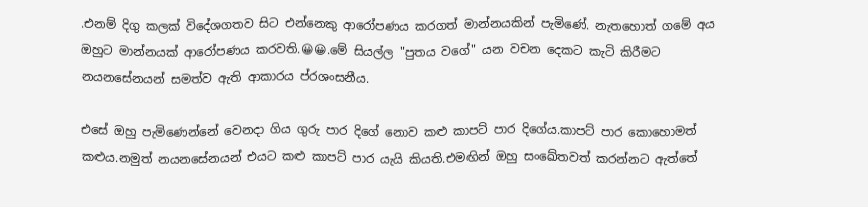.එනම් දිගු කලක් විදේශගතව සිට එන්නෙකු ආරෝපණය කරගත් මාන්නයකින් පැමිණේ. නැතහොත් ගමේ අය ඔහුට මාන්නයක් ආරෝපණය කරවති.😀😀.මේ සියල්ල "පුතය වගේ" යන වචන දෙකට කැටි කිරීමට නයනසේනයන් සමත්ව ඇති ආකාරය ප්රශංසනීය.

එසේ ඔහු පැමිණෙන්නේ වෙනදා ගිය ගුරු පාර දිගේ නොව කළු කාපට් පාර දිගේය.කාපට් පාර කොහොමත් කළුය.නමුත් නයනසේනයන් එයට කළු කාපට් පාර යැයි කියති.එමඟින් ඔහු සංඛේතවත් කරන්නට ඇත්තේ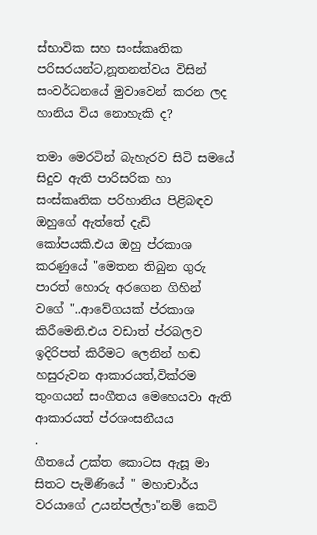ස්භාවික සහ සංස්කෘතික පරිසරයන්ට,නූතනත්වය විසින් සංවර්ධනයේ මුවාවෙන් කරන ලද හානිය විය නොහැකි ද?

තමා මෙරටින් බැහැරව සිටි සමයේ සිදුව ඇති පාරිසරික හා සංස්කෘතික පරිහානිය පිළිබඳව ඔහුගේ ඇත්තේ දැඩි කෝපයකි.එය ඔහු ප්රකාශ කරණුයේ "මෙතන තිබුන ගුරු පාරත් හොරු අරගෙන ගිහින් වගේ "..ආවේගයක් ප්රකාශ කිරීමෙනි.එය වඩාත් ප්රබලව ඉදිරිපත් කිරීමට ලෙනින් හඬ හසුරුවන ආකාරයත්,වික්රම
තුංගයන් සංගීතය මෙහෙයවා ඇති ආකාරයත් ප්රශංසනීයය
.
ගීතයේ උක්ත කොටස ඇසූ මා සිතට පැමිණියේ " මහාචාර්ය වරයාගේ උයන්පල්ලා"නම් කෙටි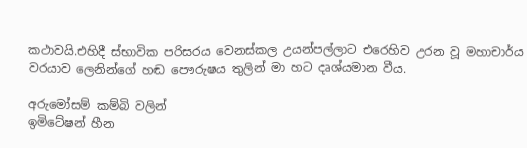කථාවයි.එහිදී ස්භාවික පරිසරය වෙනස්කල උයන්පල්ලාට එරෙහිව උරන වූ මහාචාර්ය වරයාව ලෙනින්ගේ හඬ පෞරුෂය තුලින් මා හට දෘශ්යමාන වීය.

අරුමෝසම් කම්බි වලින්
ඉමිටේෂන් හීන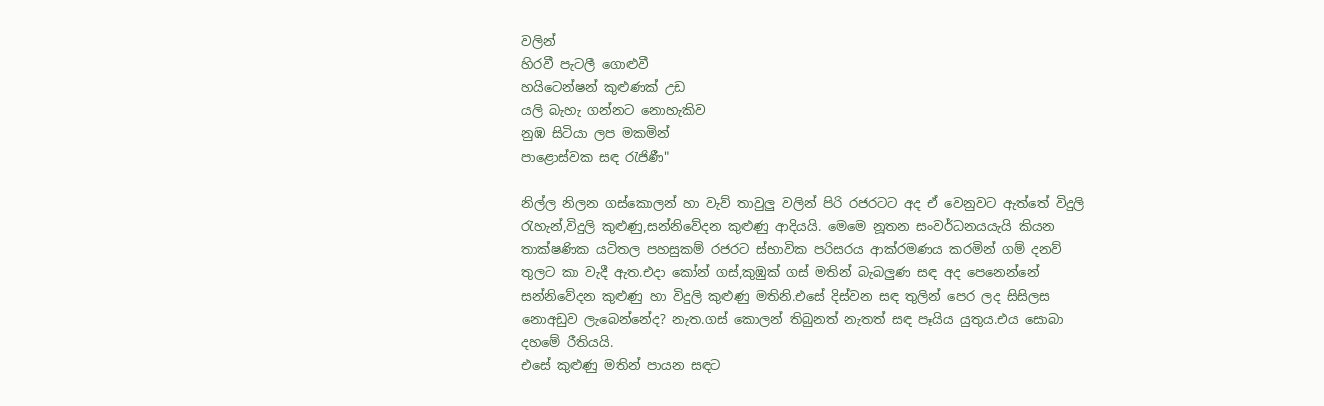වලින්
හිරවී පැටලී ගොළුවී
හයිටෙන්ෂන් කුළුණක් උඩ
යලි බැහැ ගන්නට නොහැකිව
නුඹ සිටියා ලප මකමින්
පාළොස්වක සඳ රැජිණී"

නිල්ල නිලන ගස්කොලන් හා වැව් තාවුලු වලින් පිරි රජරටට අද ඒ වෙනුවට ඇත්තේ විදුලි රැහැන්,විදුලි කුළුණු,සන්නිවේදන කුළුණු ආදියයි. මෙමෙ නූතන සංවර්ධනයයැයි කියන තාක්ෂණික යටිතල පහසුකම් රජරට ස්භාවික පරිසරය ආක්රමණය කරමින් ගම් දනව් තුලට කා වැදී ඇත.එදා කෝන් ගස්,කුඹුක් ගස් මතින් බැබලුණ සඳ අද පෙනෙන්නේ සන්නිවේදන කුළුණු හා විදුලි කුළුණු මතිනි.එසේ දිස්වන සඳ තුලින් පෙර ලද සිසිලස නොඅඩුව ලැබෙන්නේද? නැත.ගස් කොලන් තිබුනත් නැතත් සඳ පෑයිය යුතුය.එය සොබා දහමේ රීතියයි.
එසේ කුළුණු මතින් පායන සඳට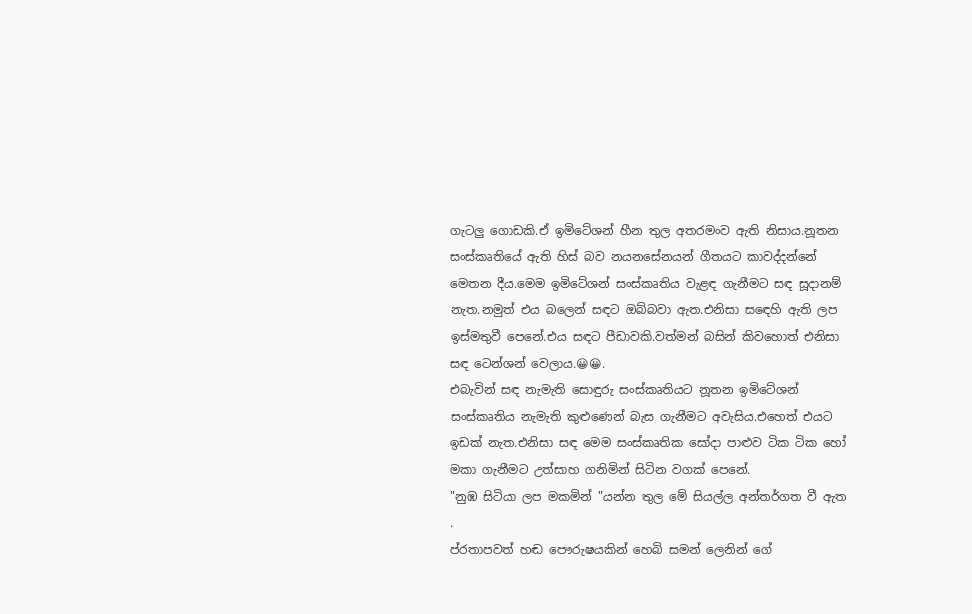ගැටලු ගොඩකි.ඒ ඉමිටේශන් හීන තුල අතරමංව ඇති නිසාය.නූතන සංස්කෘතියේ ඇති හිස් බව නයනසේනයන් ගීතයට කාවද්දන්නේ මෙතන දීය.මෙම ඉමිටේශන් සංස්කෘතිය වැළඳ ගැනීමට සඳ සූදානම් නැත.නමුත් එය බලෙන් සඳට ඔබ්බවා ඇත.එනිසා සඳෙහි ඇති ලප ඉස්මතුවී පෙනේ.එය සඳට පීඩාවකි.වත්මන් බසින් කිවහොත් එනිසා සඳ ටෙන්ශන් වෙලාය.😀😀.
එබැවින් සඳ නැමැති සොඳුරු සංස්කෘතියට නූතන ඉමිටේශන් සංස්කෘතිය නැමැති කුළුණෙන් බැස ගැනීමට අවැසිය.එහෙත් එයට ඉඩක් නැත.එනිසා සඳ මෙම සංස්කෘතික සෝදා පාළුව ටික ටික හෝ මකා ගැනීමට උත්සාහ ගනිමින් සිටින වගක් පෙනේ.
"නුඹ සිටියා ලප මකමින් "යන්න තුල මේ සියල්ල අන්තර්ගත වී ඇත
.
ප්රතාපවත් හඬ පෞරුෂයකින් හෙබි සමන් ලෙනින් ගේ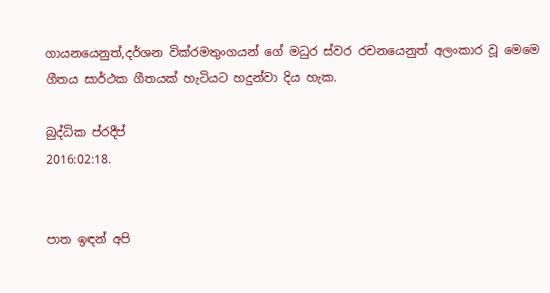ගායනයෙනුත්,දර්ශන වික්රමතුංගයන් ගේ මධුර ස්වර රචනයෙනුත් අලංකාර වූ මෙමෙ ගීතය සාර්ථක ගීතයක් හැටියට හදුන්වා දිය හැක.

බුද්ධික ප්රදීප්
2016:02:18.


පාත ඉඳන් අපි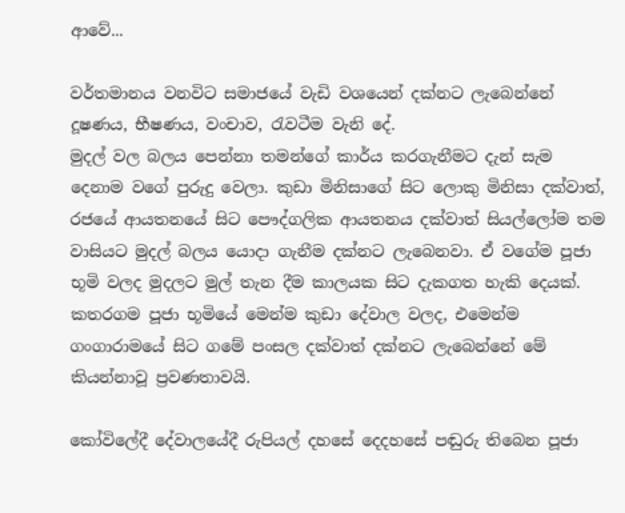ආවේ...

වර්තමානය වනවිට සමාජයේ වැඩි වශයෙන් දක්නට ලැබෙන්නේ දූෂණය, භීෂණය, වංචාව, රැවටීම වැනි දේ.
මුදල් වල බලය පෙන්නා තමන්ගේ කාර්ය කරගැනීමට දැන් සැම දෙනාම වගේ පුරුදු වෙලා. කුඩා මිනිසාගේ සිට ලොකු මිනිසා දක්වාත්, රජයේ ආයතනයේ සිට පෞද්ගලික ආයතනය දක්වාත් සියල්ලෝම තම වාසියට මුදල් බලය යොදා ගැනීම දක්නට ලැබෙනවා. ඒ වගේම පූජා භූමි වලද මුදලට මුල් තැන දීම කාලයක සිට දැකගත හැකි දෙයක්. කතරගම පූජා භූමියේ මෙන්ම කුඩා දේවාල වලද, එමෙන්ම ගංගාරාමයේ සිට ගමේ පංසල දක්වාත් දක්නට ලැබෙන්නේ මේ කියන්නාවූ ප්‍රවණතාවයි.

කෝවිලේදී දේවාලයේදී රුපියල් දහසේ දෙදහසේ පඬුරු තිබෙන පූජා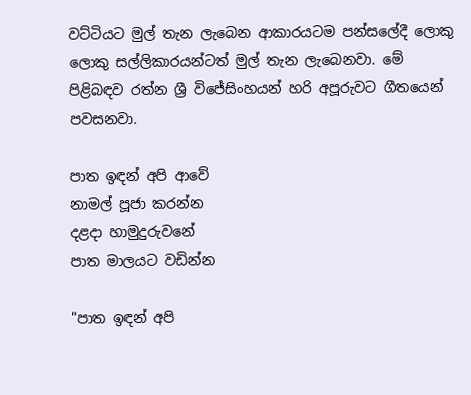වට්ටියට මුල් තැන ලැබෙන ආකාරයටම පන්සලේදී ලොකු ලොකු සල්ලිකාරයන්ටත් මුල් තැන ලැබෙනවා. මේ පිළිබඳව රත්න ශ්‍රී විජේසිංහයන් හරි අපූරුවට ගීතයෙන් පවසනවා.

පාත ඉඳන් අපි ආවේ
නාමල් පූජා කරන්න
දළදා හාමුදුරුවනේ
පාත මාලයට වඩින්න

"පාත ඉඳන් අපි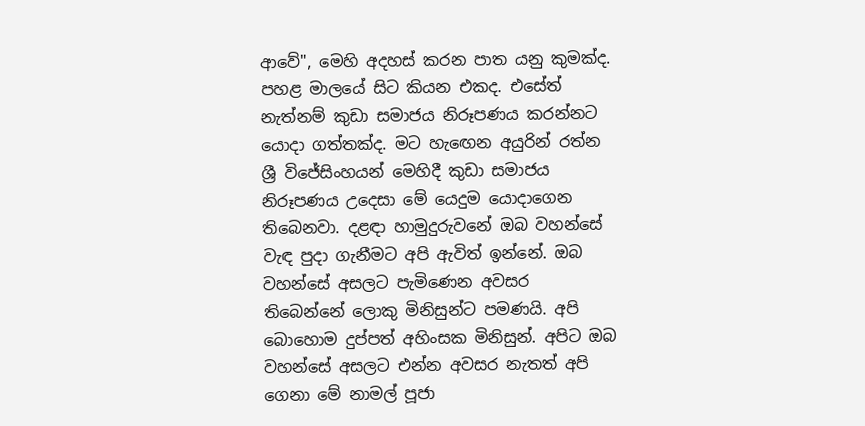ආවේ", මෙහි අදහස් කරන පාත යනු කුමක්ද. පහළ මාලයේ සිට කියන එකද. එසේත් නැත්නම් කුඩා සමාජය නිරූපණය කරන්නට යොදා ගත්තක්ද. මට හැඟෙන අයුරින් රත්න ශ්‍රී විජේසිංහයන් මෙහිදී කුඩා සමාජය නිරූපණය උදෙසා මේ යෙදුම යොදාගෙන තිබෙනවා. දළඳා හාමුදුරුවනේ ඔබ වහන්සේ වැඳ පුදා ගැනීමට අපි ඇවිත් ඉන්නේ. ඔබ වහන්සේ අසලට පැමිණෙන අවසර තිබෙන්නේ ලොකු මිනිසුන්ට පමණයි. අපි බොහොම දුප්පත් අහිංසක මිනිසුන්. අපිට ඔබ වහන්සේ අසලට එන්න අවසර නැතත් අපි ගෙනා මේ නාමල් පූජා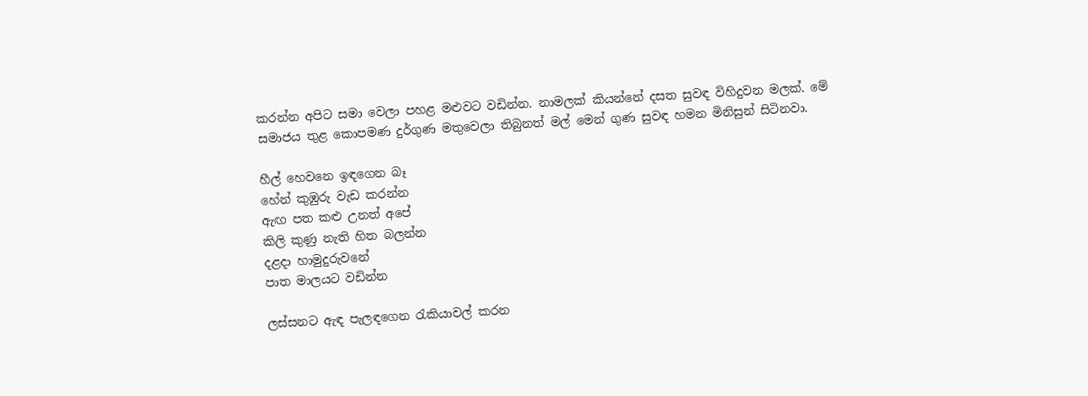කරන්න අපිට සමා වෙලා පහළ මළුවට වඩින්න. නාමලක් කියන්නේ දසත සුවඳ විහිදුවන මලක්. මේ සමාජය තුළ කොපමණ දුර්ගුණ මතුවෙලා තිබුනත් මල් මෙන් ගුණ සුවඳ හමන මිනිසුන් සිටිනවා.

හීල් හෙවනෙ ඉඳගෙන බෑ
හේන් කුඹුරු වැඩ කරන්න
ඇඟ පත කළු උනත් අපේ
කිලි කුණු නැති හිත බලන්න
දළදා හාමුදුරුවනේ
පාත මාලයට වඩින්න

ලස්සනට ඇඳ පැලඳගෙන රැකියාවල් කරන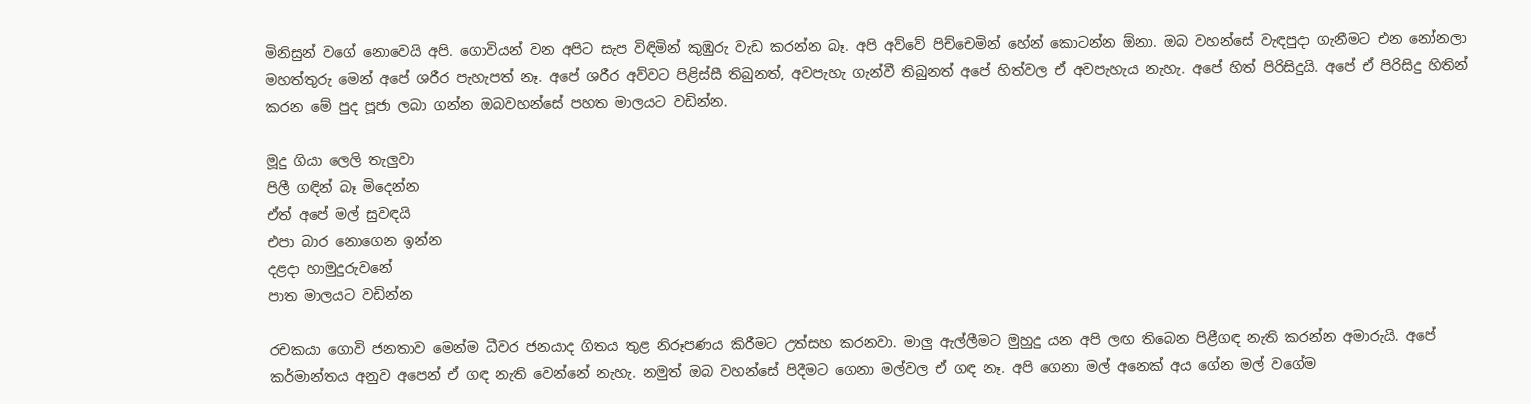මිනිසුන් වගේ නොවෙයි අපි. ගොවියන් වන අපිට සැප විඳිමින් කුඹුරු වැඩ කරන්න බෑ. අපි අව්වේ පිච්චෙමින් හේන් කොටන්න ඕනා. ඔබ වහන්සේ වැඳපුදා ගැනීමට එන නෝනලා මහත්තුරු මෙන් අපේ ශරීර පැහැපත් නෑ. අපේ ශරීර අව්වට පිළිස්සී තිබුනත්, අවපැහැ ගැන්වී තිබුනත් අපේ හිත්වල ඒ අවපැහැය නැහැ. අපේ හිත් පිරිසිදුයි. අපේ ඒ පිරිසිදු හිතින් කරන මේ පුද පූජා ලබා ගන්න ඔබවහන්සේ පහත මාලයට වඩින්න.

මූදු ගියා ලෙලි තැලුවා
පිලී ගඳින් බෑ මිදෙන්න
ඒත් අපේ මල් සුවඳයි
එපා බාර නොගෙන ඉන්න
දළදා හාමුදුරුවනේ
පාත මාලයට වඩින්න

රචකයා ගොවි ජනතාව මෙන්ම ධීවර ජනයාද ගිතය තුළ නිරූපණය කිරීමට උත්සහ කරනවා. මාලු ඇල්ලීමට මුහුදු යන අපි ලඟ තිබෙන පිළීගඳ නැති කරන්න අමාරුයි. අපේ කර්මාන්තය අනුව අපෙන් ඒ ගඳ නැති වෙන්නේ නැහැ. නමුත් ඔබ වහන්සේ පිදීමට ගෙනා මල්වල ඒ ගඳ නෑ. අපි ගෙනා මල් අනෙක් අය ගේන මල් වගේම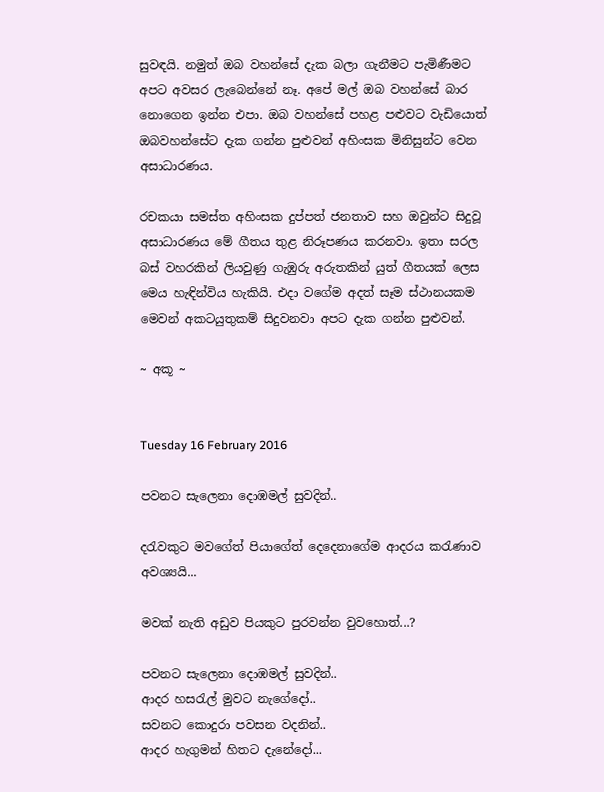සුවඳයි. නමුත් ඔබ වහන්සේ දැක බලා ගැනීමට පැමිණීමට අපට අවසර ලැබෙන්නේ නෑ. අපේ මල් ඔබ වහන්සේ බාර නොගෙන ඉන්න එපා. ඔබ වහන්සේ පහළ පළුවට වැඩියොත් ඔබවහන්සේට දැක ගන්න පුළුවන් අහිංසක මිනිසුන්ට වෙන අසාධාරණය.

රචකයා සමස්ත අහිංසක දුප්පත් ජනතාව සහ ඔවුන්ට සිදුවූ අසාධාරණය මේ ගීතය තුළ නිරූපණය කරනවා. ඉතා සරල බස් වහරකින් ලියවුණු ගැඹුරු අරුතකින් යුත් ගීතයක් ලෙස මෙය හැඳින්විය හැකියි. එදා වගේම අදත් සෑම ස්ථානයකම මෙවන් අකටයුතුකම් සිදුවනවා අපට දැක ගන්න පුළුවන්.

~ අකූ ~


Tuesday 16 February 2016

පවනට සැලෙනා දොඹමල් සුවදින්..

දරැවකුට මවගේත් පියාගේත් දෙදෙනාගේම ආදරය කරැණාව අවශ්‍යයි...

මවක් නැති අඩුව පියකුට පුරවන්න වුවහොත්...?

පවනට සැලෙනා දොඹමල් සුවදින්..
ආදර හසරැල් මුවට නැගේදෝ..
සවනට කොදුරා පවසන වදනින්..
ආදර හැගුමන් හිතට දැනේදෝ...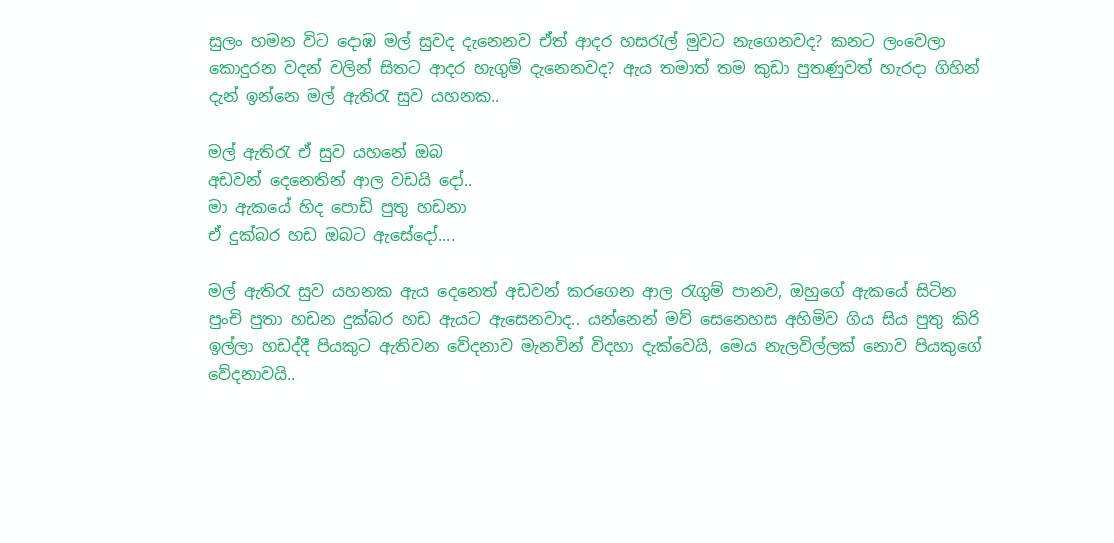සුලං හමන විට දොඹ මල් සුවද දැනෙනව ඒත් ආදර හසරැල් මුවට නැගෙනවද? කනට ලංවෙලා කොදුරන වදන් වලින් සිතට ආදර හැගුම් දැනෙනවද? ඇය තමාත් තම කුඩා පුතණුවත් හැරදා ගිහින් දැන් ඉන්නෙ මල් ඇතිරැ සුව යහනක..

මල් ඇතිරැ ඒ සුව යහනේ ඔබ
අඩවන් දෙනෙතින් ආල වඩයි දෝ..
මා ඇකයේ හිද පොඩි පුතු හඩනා
ඒ දුක්බර හඩ ඔබට ඇසේදෝ....

මල් ඇතිරැ සුව යහනක ඇය දෙනෙත් අඩවන් කරගෙන ආල රැගුම් පානව, ඔහුගේ ඇකයේ සිටින පුංචි පුතා හඩන දුක්බර හඩ ඇයට ඇසෙනවාද.. යන්නෙන් මව් සෙනෙහස අහිමිව ගිය සිය පුතු කිරි ඉල්ලා හඩද්දී පියකුට ඇතිවන වේදනාව මැනවින් විදහා දැක්වෙයි, මෙය නැලවිල්ලක් නොව පියකුගේ වේදනාවයි..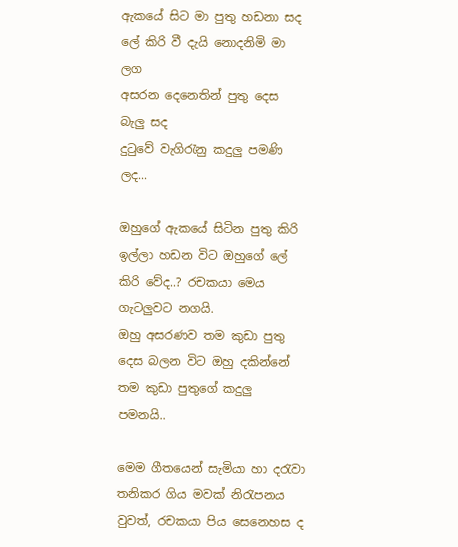ඇකයේ සිට මා පුතු හඩනා සද
ලේ කිරි වී දැයි නොදනිමි මා ලග
අසරන දෙනෙතින් පුතු දෙස බැලු සද
දුටුවේ වැගිරැනු කදුලු පමණි ලද...

ඔහුගේ ඇකයේ සිටින පුතු කිරි ඉල්ලා හඩන විට ඔහුගේ ලේ කිරි වේද..? රචකයා මෙය ගැටලුවට නගයි.
ඔහු අසරණව තම කුඩා පුතු දෙස බලන විට ඔහු දකින්නේ තම කුඩා පුතුගේ කදුලු පමනයි..

මෙම ගීතයෙන් සැමියා හා දරැවා තනිකර ගිය මවක් නිරැපනය වුවත්, රචකයා පිය සෙනෙහස ද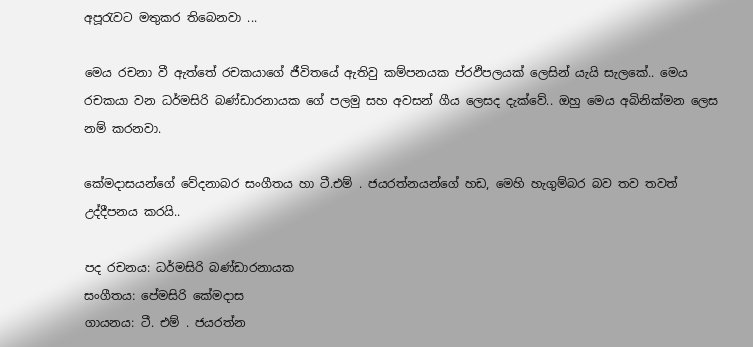අපූරැවට මතුකර තිබෙනවා ...

මෙය රචනා වී ඇත්තේ රචකයාගේ ජීවිතයේ ඇතිවු කම්පනයක ප්රඵිපලයක් ලෙසින් යැයි සැලකේ.. මෙය රචකයා වන ධර්මසිරි බණ්ඩාරනායක ගේ පලමු සහ අවසන් ගීය ලෙසද දැක්වේ.. ඔහු මෙය අබිනික්මන ලෙස නම් කරනවා.

කේමදාසයන්ගේ වේදනාබර සංගීතය හා ටී.එම් . ජයරත්නයන්ගේ හඩ, මෙහි හැගුම්බර බව තව තවත් උද්දීපනය කරයි..

පද රචනය: ධර්මසිරි බණ්ඩාරනායක
සංගීතය: පේමසිරි කේමදාස
ගායනය: ටී. එම් . ජයරත්න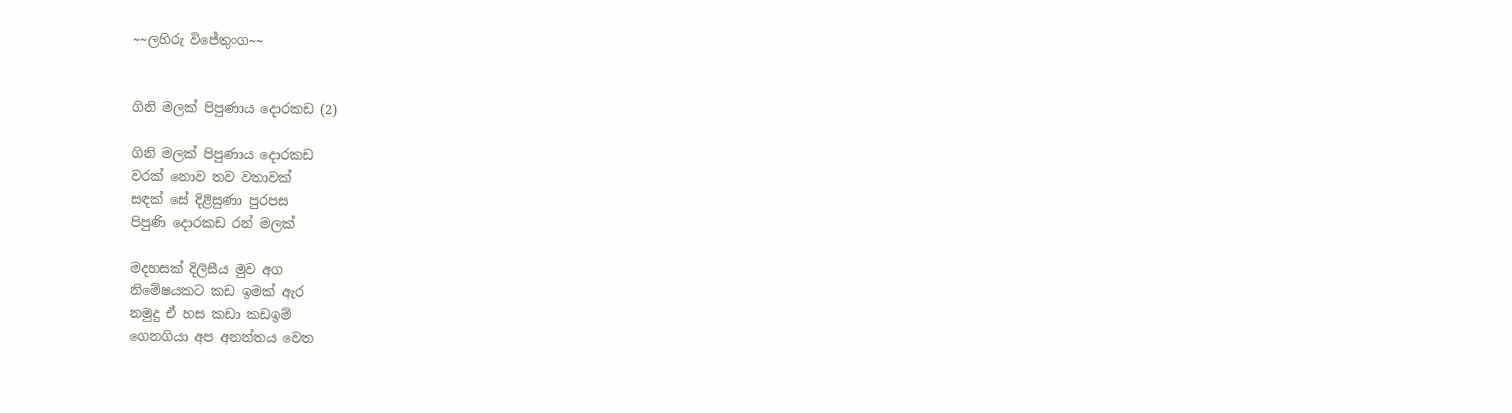~~ලහිරු විජේතුංග~~


ගිනි මලක් පිපුණාය දොරකඩ (2)

ගිනි මලක් පිපුණාය දොරකඩ
වරක් නොව තව වතාවක්
සඳක් සේ දිළිසුණා පුරපස
පිපුණි දොරකඩ රන් මලක්

මදහසක් දිලිසීය මුව අග
නිමේෂයකට කඩ ඉමක් ඇර
නමුදු ඒ හස කඩා කඩඉම්
ගෙනගියා අප අනන්තය වෙත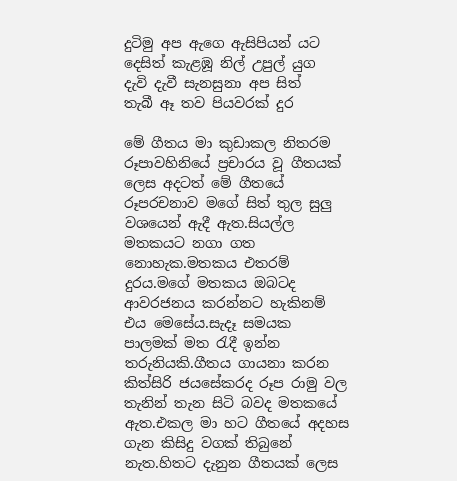දුටිමු අප ඇගෙ ඇසිපියන් යට
දෙසිත් කැළඹූ නිල් උපුල් යුග
දැවි දැවී සැනසුනා අප සිත්
තැබී ඈ තව පියවරක් දුර

මේ ගීතය මා කුඩාකල නිතරම රූපාවහිනියේ ප්‍රචාරය වූ ගීතයක් ලෙස අදටත් මේ ගීතයේ රූපරචනාව මගේ සිත් තුල සුලු වශයෙන් ඇදී ඇත.සියල්ල මතකයට නගා ගත නොහැක.මතකය එතරම් දුරය.මගේ මතකය ඔබටද ආවරජනය කරන්නට හැකිනම් එය මෙසේය.සැදෑ සමයක පාලමක් මත රැදී ඉන්න තරුනියකි.ගීතය ගායනා කරන කිත්සිරි ජයසේකරද රූප රාමු වල තැනින් තැන සිටි බවද මතකයේ ඇත.එකල මා හට ගීතයේ අදහස ගැන කිසිදු වගක් තිබුනේ නැත.හිතට දැනුන ගීතයක් ලෙස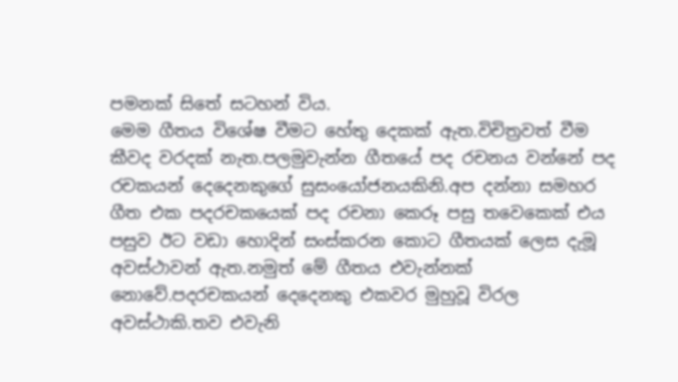පමනක් සිතේ සටහන් විය.
මෙම ගීතය විශේෂ වීමට හේතු දෙකක් ඇත.විචිත්‍රවත් වීම කීවද වරදක් නැත.පලමුවැන්න ගීතයේ පද රචනය වන්නේ පද රචකයන් දෙදෙනකුගේ සුසංයෝජනයකිනි.අප දන්නා සමහර ගීත එක පදරචකයෙක් පද රචනා කෙරූ පසු තවෙකෙක් එය පසුව ඊට වඩා හොදින් සංස්කරන කොට ගීතයක් ලෙස දැමූ අවස්ථාවන් ඇත.නමුත් මේ ගීතය එවැන්නක් නොවේ.පදරචකයන් දෙදෙනකු එකවර මුහුවූ විරල අවස්ථාකි.තව එවැනි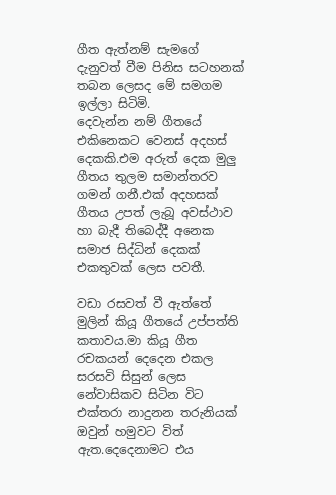ගීත ඇත්නම් සැමගේ දැනුවත් වීම පිනිස සටහනක් තබන ලෙසද මේ සමගම ඉල්ලා සිටිමි.
දෙවැන්න නම් ගීතයේ එකිනෙකට වෙනස් අදහස් දෙකකි.එම අරුත් දෙක මුලු ගීතය තුලම සමාන්තරව ගමන් ගනී.එක් අදහසක් ගීතය උපත් ලැබූ අවස්ථාව හා බැදී තිබෙද්දී අනෙක සමාජ සිද්ධින් දෙකක් එකතුවක් ලෙස පවතී.

වඩා රසවත් වී ඇත්තේ මුලින් කියූ ගීතයේ උප්පත්ති කතාවය.මා කියූ ගීත රචකයන් දෙදෙන එකල සරසවි සිසුන් ලෙස නේවාසිකව සිටින විට එක්තරා නාදුනන තරුනියක් ඔවුන් හමුවට විත් ඇත.දෙදෙනාමට එය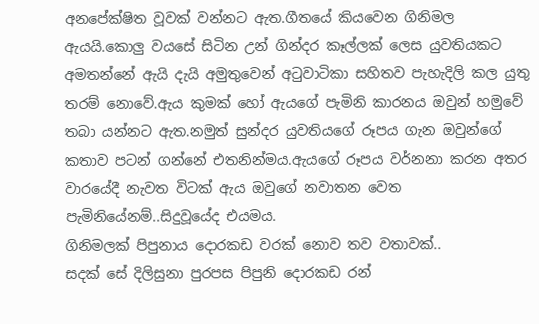අනපේක්ෂිත වූවක් වන්නට ඇත.ගීතයේ කියවෙන ගිනිමල ඇයයි.කොලු වයසේ සිටින උන් ගින්දර කෑල්ලක් ලෙස යුවතියකට අමතන්නේ ඇයි දැයි අමුතුවෙන් අටුවාටිකා සහිතව පැහැදිලි කල යුතු තරම් නොවේ.ඇය කුමක් හෝ ඇයගේ පැමිනි කාරනය ඔවුන් හමුවේ තබා යන්නට ඇත.නමුත් සුන්දර යුවතියගේ රූපය ගැන ඔවුන්ගේ කතාව පටන් ගන්නේ එතනින්මය.ඇයගේ රූපය වර්නනා කරන අතර වාරයේදී නැවත විටක් ඇය ඔවුගේ නවාතන වෙත පැමිනියේනම්..සිදුවූයේද එයමය.
ගිනිමලක් පිපුනාය දොරකඩ වරක් නොව තව වතාවක්..
සදක් සේ දිලිසුනා පුරපස පිපුනි දොරකඩ රන්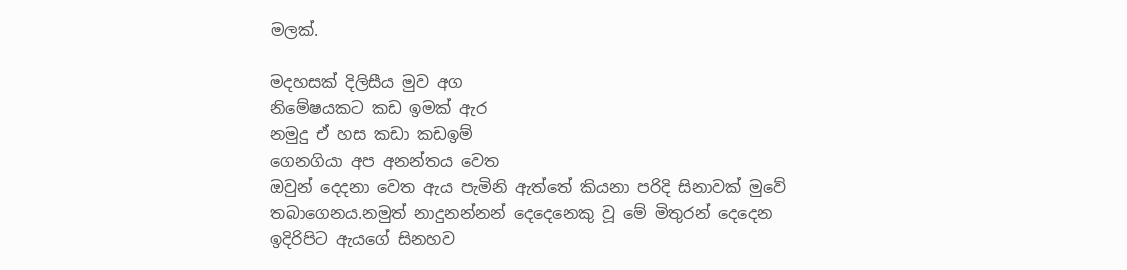මලක්.

මදහසක් දිලිසීය මුව අග
නිමේෂයකට කඩ ඉමක් ඇර
නමුදු ඒ හස කඩා කඩඉම්
ගෙනගියා අප අනන්තය වෙත
ඔවුන් දෙදනා වෙත ඇය පැමිනි ඇත්තේ කියනා පරිදි සිනාවක් මුවේ තබාගෙනය.නමුත් නාදුනන්නන් දෙදෙනෙකු වූ මේ මිතුරන් දෙදෙන ඉදිරිපිට ඇයගේ සිනහව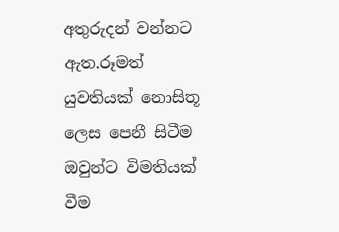අතුරුදන් වන්නට ඇත.රූමත් යුවතියක් නොසිතූ ලෙස පෙනී සිටීම ඔවුන්ට විමතියක් වීම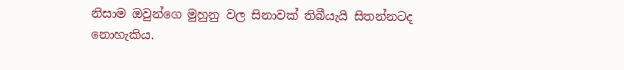නිසාම ඔවුන්ගෙ මුහුනු වල සිනාවක් තිබීයැයි සිතන්නටද නොහැකිය.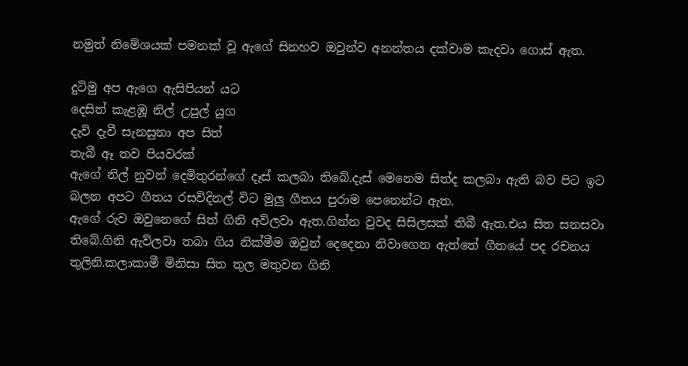නමුත් නිමේශයක් පමනක් වූ ඇගේ සිනහව ඔවුන්ව අනන්තය දක්වාම කැදවා ගොස් ඇත.

දුටිමු අප ඇගෙ ඇසිපියන් යට
දෙසිත් කැළඹූ නිල් උපුල් යුග
දැවි දැවී සැනසුනා අප සිත්
තැබී ඈ තව පියවරක්
ඇගේ නිල් නුවන් දෙමිතුරන්ගේ දෑස් කලබා තිබේ.දැස් මෙනෙම සිත්ද කලබා ඇති බව පිට ඉට බලන අපට ගීතය රසවිදිනල් විට මුලු ගීතය පුරාම පෙනෙන්ට ඇත.
ඇගේ රුව ඔවුනෙගේ සිත් ගිනි අව්ලවා ඇත.ගින්න වුවද සිසිලසක් තිබී ඇත.එය සිත සනසවා තිබේ.ගිනි ඇව්ලවා තබා ගිය නික්මීම ඔවුන් දෙදෙනා නිවාගෙන ඇත්තේ ගීතයේ පද රචනය තුලිනි.කලාකාමී මිනිසා සිත තුල මතුවන ගිනි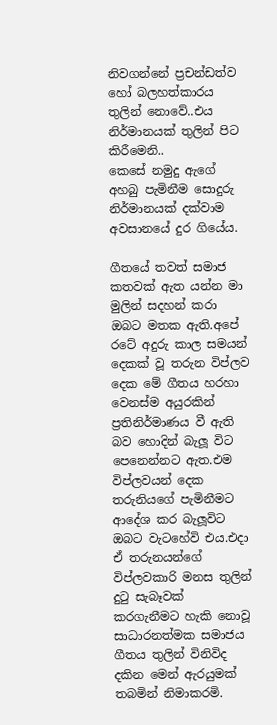නිවගන්නේ ප්‍රචන්ඩත්ව හෝ බලහත්කාරය තුලින් නොවේ..එය නිර්මානයක් තුලින් පිට කිරීමෙනි..
කෙසේ නමුදු ඇගේ අහබු පැමිනීම සොදුරු නිර්මානයක් දක්වාම අවසානයේ දුර ගියේය.

ගීතයේ තවත් සමාජ කතවක් ඇත යන්න මා මුලින් සදහන් කරා ඔබට මතක ඇති.අපේ රටේ ‍අදුරු කාල සමයන් දෙකක් වූ තරුන විප්ලව දෙක මේ ගීතය හරහා වෙනස්ම අයුරකින් ප්‍රතිනිර්මාණය වී ඇති බව හොදින් බැලූ විට පෙනෙන්නට ඇත.එම විප්ලවයන් දෙක තරුනියගේ පැමිනීමට ආදේශ කර බැලූවිට ඔබට වැටහේවි එය.එදා ඒ තරුනයන්ගේ විප්ලවකාරි මනස තුලින් දුටු සැබෑවක් කරගැනීමට හැකි නොවූ සාධාරනත්මක සමාජය ගීතය තුලින් විනිවිද දකින මෙන් ඇරයුමක් තබමින් නිමාකරමි.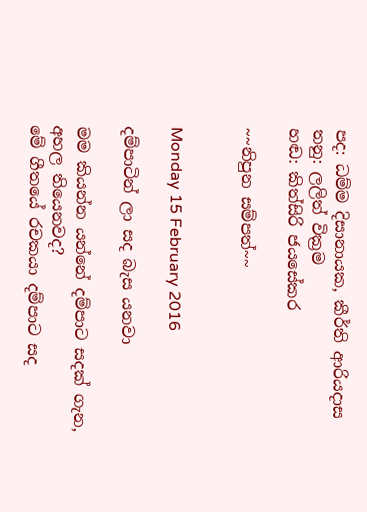පද: ධම්ම දිසානායක, කීර්ති ආරියදාස
තනු: ලලිත් වික්‍රම
හඬ: කිත්සිරි ජයසේකර

~~නිපුන සම්පත්~~


Monday 15 February 2016

දම්පාටින් ලා සද බැස යනවා

මම කියන්න යන්නේ දම්පාට සදක් ගැන, අහල තියෙනවද?
මේ ගීතයේ රචකයා දම්පාට සද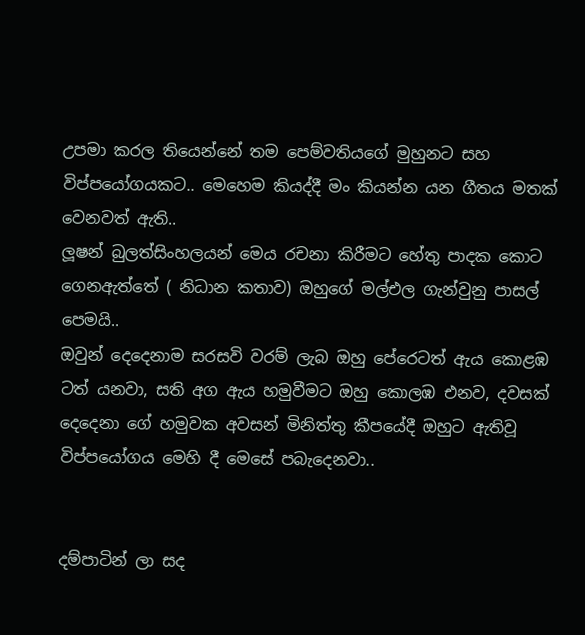උපමා කරල තියෙන්නේ තම පෙම්වතියගේ මුහුනට සහ විප්පයෝගයකට.. මෙහෙම කියද්දී මං කියන්න යන ගීතය මතක් වෙනවත් ඇති..
ලූෂන් බුලත්සිංහලයන් මෙය රචනා කිරීමට හේතු පාදක කොට ගෙනඇත්තේ ( නිධාන කතාව) ඔහුගේ මල්එල ගැන්වුනු පාසල් පෙමයි..
ඔවුන් දෙදෙනාම සරසවි වරම් ලැබ ඔහු පේරෙටත් ඇය කොළඹ ටත් යනවා, සති අග ඇය හමුවීමට ඔහු කොලඹ එනව, දවසක් දෙදෙනා ගේ හමුවක අවසන් මිනිත්තු කීපයේදී ඔහුට ඇතිවූ විප්පයෝගය මෙහි දී මෙසේ පබැදෙනවා..


දම්පාටින් ලා සද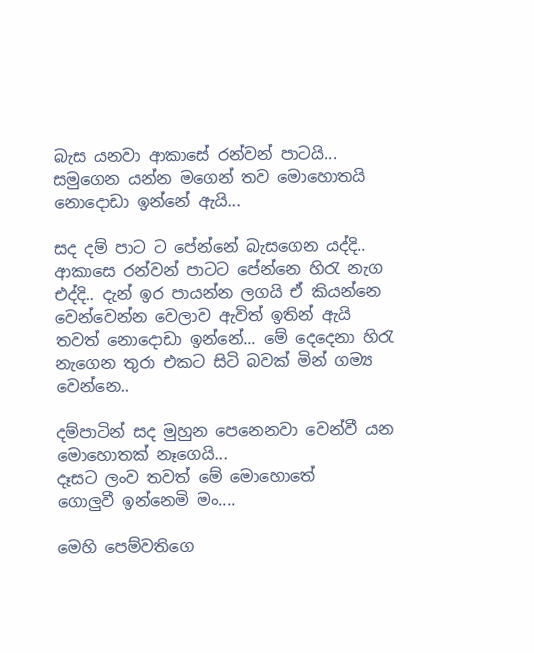බැස යනවා ආකාසේ රන්වන් පාටයි...
සමුගෙන යන්න මගෙන් තව මොහොතයි නොදොඩා ඉන්නේ ඇයි...

සද දම් පාට ට පේන්නේ බැසගෙන යද්දි.. ආකාසෙ රන්වන් පාටට පේන්නෙ හිරැ නැග එද්දි.. දැන් ඉර පායන්න ලගයි ඒ කියන්නෙ වෙන්වෙන්න වෙලාව ඇවිත් ඉතින් ඇයි තවත් නොදොඩා ඉන්නේ... මේ දෙදෙනා හිරැ නැගෙන තුරා එකට සිටි බවක් මින් ගම්‍ය වෙන්නෙ..

දම්පාටින් සද මුහුන පෙනෙනවා වෙන්වී යන මොහොතක් නෑගෙයි...
දෑසට ලංව තවත් මේ මොහොතේ
ගොලුවී ඉන්නෙමි මං....

මෙහි පෙම්වතිගෙ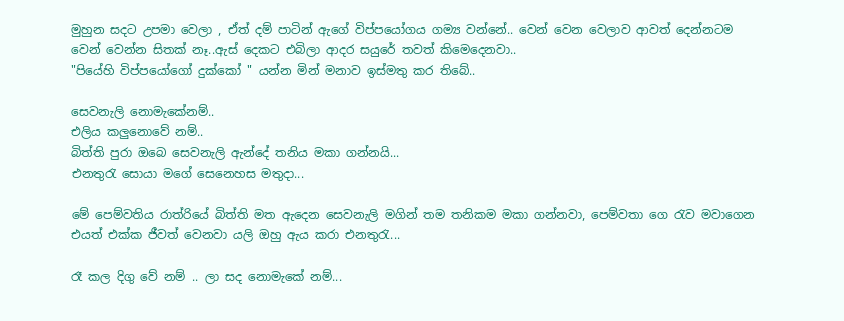මුහුන සදට උපමා වෙලා , ඒත් දම් පාටින් ඇගේ විප්පයෝගය ගම්‍ය වන්නේ.. වෙන් වෙන වෙලාව ආවත් දෙන්නටම වෙන් වෙන්න සිතක් නෑ..ඇස් දෙකට එබිලා ආදර සයුරේ තවත් කිමෙදෙනවා..
"පියේහි විප්පයෝගෝ දුක්කෝ " යන්න මින් මනාව ඉස්මතු කර තිබේ..

සෙවනැලි නොමැකේනම්..
එලිය කලුනොවේ නම්..
බිත්ති පුරා ඔබෙ සෙවනැලි ඇන්දේ තනිය මකා ගන්නයි...
එනතුරැ සොයා මගේ සෙනෙහස මතුදා...

මේ පෙම්වතිය රාත්රියේ බිත්ති මත ඇදෙන සෙවනැලි මගින් තම තනිකම මකා ගන්නවා, පෙම්වතා ගෙ රැව මවාගෙන එයත් එක්ක ජීවත් වෙනවා යලි ඔහු ඇය කරා එනතුරැ...

රෑ කල දිගු වේ නම් .. ලා සද නොමැකේ නම්...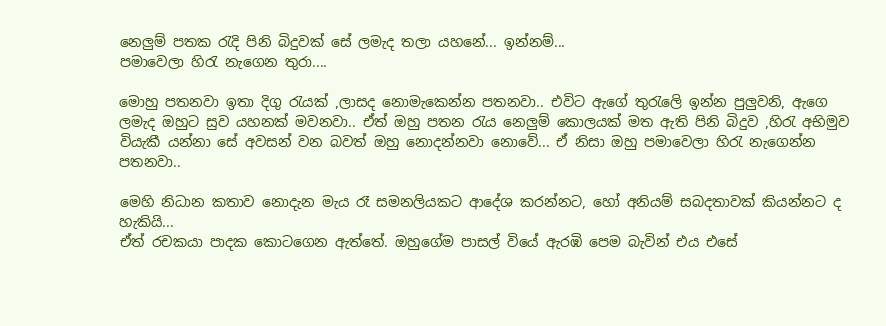නෙලුම් පතක රැදි පිනි බිදුවක් සේ ලමැද තලා යහනේ... ඉන්නම්...
පමාවෙලා හිරැ නැගෙන තුරා....

මොහු පතනවා ඉතා දිගු රැයක් ,ලාසද නොමැකෙන්න පතනවා.. එවිට ඇගේ තුරැලෙි ඉන්න පුලුවනි, ඇගෙ ලමැද ඔහුට සුව යහනක් මවනවා.. ඒත් ඔහු පතන රැය නෙලුම් කොලයක් මත ඇති පිනි බිදුව ,හිරැ අභිමුව වියැකී යන්නා සේ අවසන් වන බවත් ඔහු නොදන්නවා නොවේ... ඒ නිසා ඔහු පමාවෙලා හිරැ නැගෙන්න පතනවා..

මෙහි නිධාන කතාව නොදැන මැය රෑ සමනලියකට ආදේශ කරන්නට, හෝ අනියම් සබදතාවක් කියන්නට ද හැකියි...
ඒත් රචකයා පාදක කොටගෙන ඇත්තේ. ඔහුගේම පාසල් වියේ ඇරඹි පෙම බැවින් එය එසේ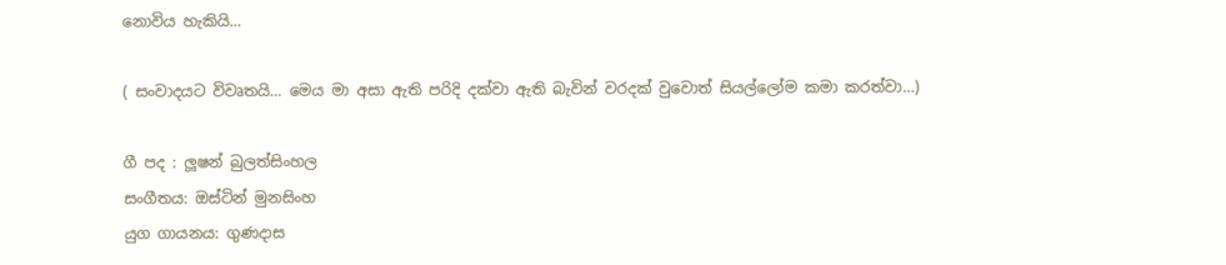නොවිය හැකියි...

( සංවාදයට විවෘතයි... මෙය මා අසා ඇති පරිදි දක්වා ඇති බැවින් වරදක් වුවොත් සියල්ලෝම කමා කරත්වා...)

ගී පද : ලූෂන් බුලත්සිංහල
සංගීතය: ඔස්ටින් මුනසිංහ
යුග ගායනය: ගුණදාස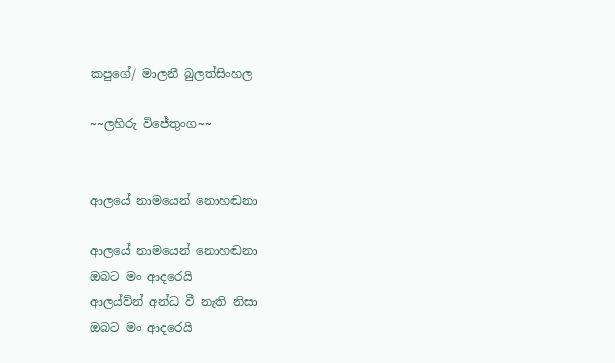කපුගේ/ මාලනී බුලත්සිංහල

~~ලහිරු විජේතුංග~~


ආලයේ නාමයෙන් නොහඬනා

ආලයේ නාමයෙන් නොහඬනා
ඔබට මං ආදරෙයි
ආලය්ව්න් අන්ධ වී නැති නිසා
ඔබට මං ආදරෙයි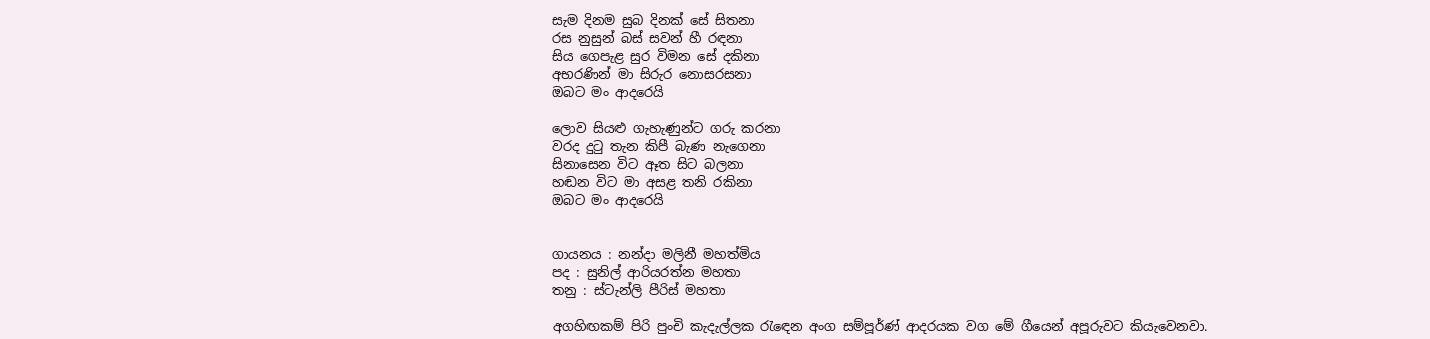සැම දිනම සුබ දිනක් සේ සිතනා
රස නුසුන් බස් සවන් හී රඳනා
සිය ගෙපැළ සුර විමන සේ දකිනා
අභරණින් මා සිරුර නොසරසනා
ඔබට මං ආදරෙයි

ලොව සියළු ගැහැණුන්ට ගරු කරනා
වරද දුටු තැන කිපී බැණ නැගෙනා
සිනාසෙන විට ඈත සිට බලනා
හඬන විට මා අසළ තනි රකිනා
ඔබට මං ආදරෙයි


ගායනය : නන්දා මලිනී මහත්මිය
පද : සුනිල් ආරියරත්න මහතා
තනු : ස්ටැන්ලි පීරිස් මහතා

අගහිඟකම් පිරි පුංචි කැදැල්ලක රැඳෙන අංග සම්පූර්ණ් ආදරයක වග මේ ගීයෙන් අපූරුවට කියැවෙනවා.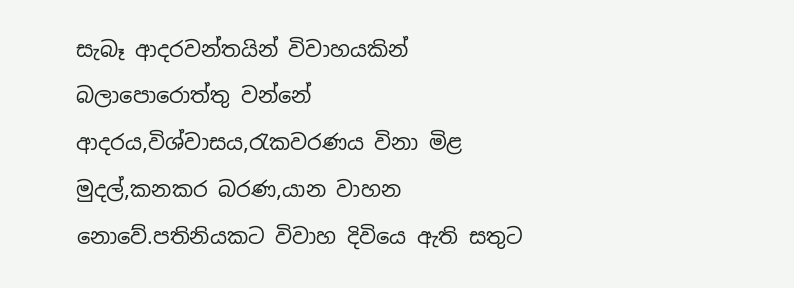සැබෑ ආදරවන්තයින් විවාහයකින් බලාපොරොත්තු වන්නේ ආදරය,විශ්වාසය,රැකවරණය විනා මිළ මුදල්,කනකර බරණ,යාන වාහන නොවේ.පතිනියකට විවාහ දිවියෙ ඇති සතුට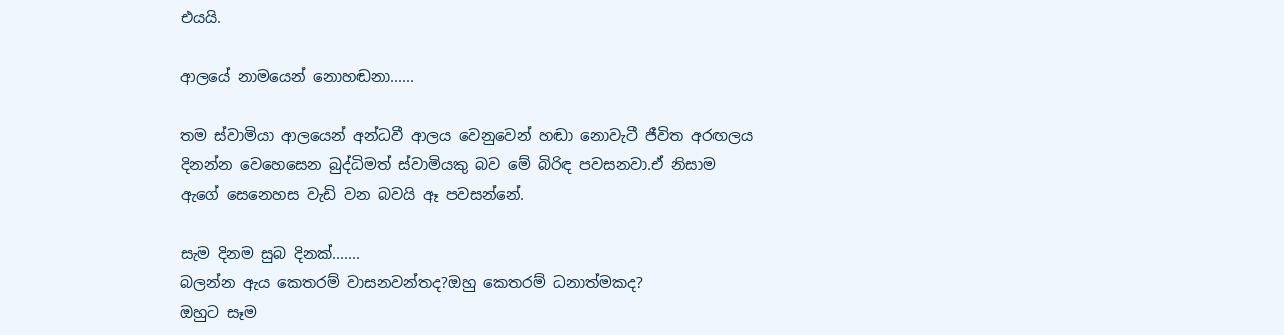එයයි.

ආලයේ නාමයෙන් නොහඬනා......

තම ස්වාමියා ආලයෙන් අන්ධවී ආලය වෙනුවෙන් හඬා නොවැටී ජීවිත අරඟලය දිනන්න වෙහෙසෙන බුද්ධිමත් ස්වාමියකු බව මේ බිරිඳ පවසනවා.ඒ නිසාම ඇගේ සෙනෙහස වැඩි වන බවයි ඈ පවසන්නේ.

සැම දිනම සුබ දිනක්.......
බලන්න ඇය කෙතරම් වාසනවන්තද?ඔහු කෙතරම් ධනාත්මකද?
ඔහුට සෑම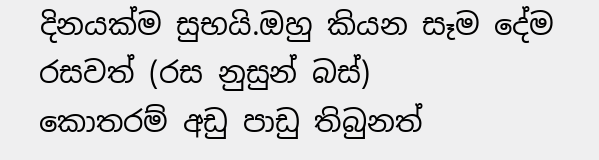දිනයක්ම සුභයි.ඔහු කියන සෑම දේම රසවත් (රස නුසුන් බස්)
කොතරම් අඩු පාඩු තිබුනත්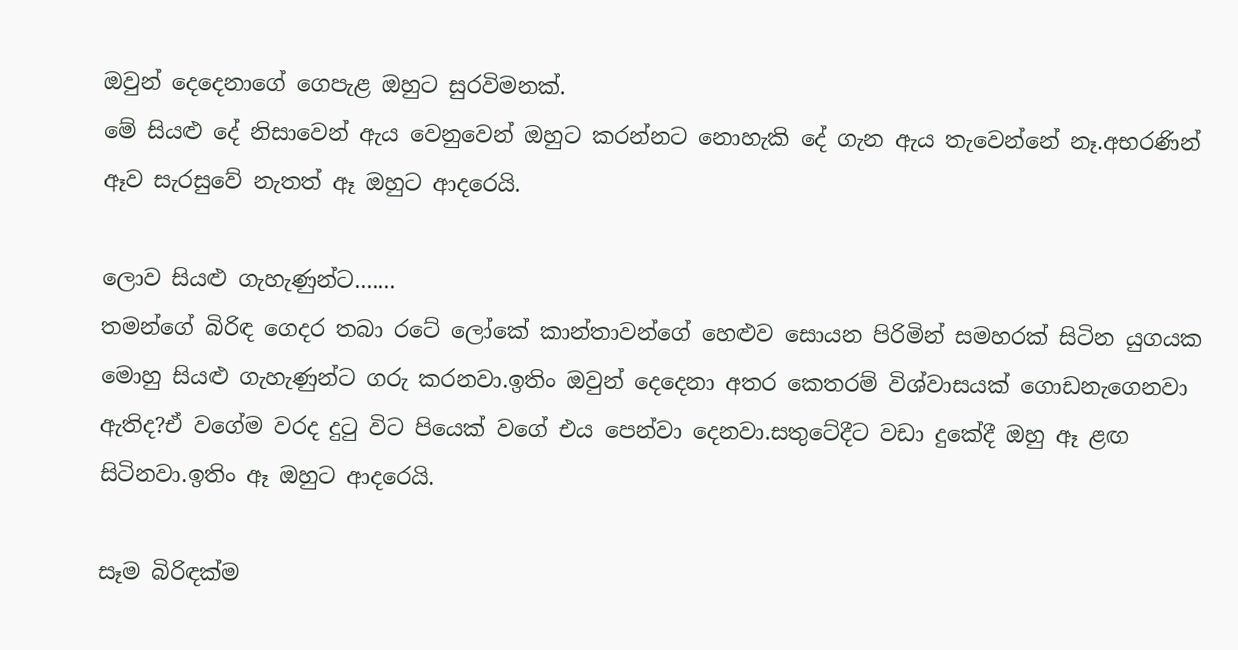ඔවුන් දෙදෙනාගේ ගෙපැළ ඔහුට සුරවිමනක්.
මේ සියළු දේ නිසාවෙන් ඇය වෙනුවෙන් ඔහුට කරන්නට නොහැකි දේ ගැන ඇය තැවෙන්නේ නෑ.අභරණින් ඈව සැරසුවේ නැතත් ඈ ඔහුට ආදරෙයි.

ලොව සියළු ගැහැණුන්ට.......
තමන්ගේ බිරිඳ ගෙදර තබා රටේ ලෝකේ කාන්තාවන්ගේ හෙළුව සොයන පිරිමින් සමහරක් සිටින යුගයක මොහු සියළු ගැහැණුන්ට ගරු කරනවා.ඉතිං ඔවුන් දෙදෙනා අතර කෙතරම් විශ්වාසයක් ගොඩනැගෙනවා ඇතිද?ඒ වගේම වරද දුටු විට පියෙක් වගේ එය පෙන්වා දෙනවා.සතුටේදීට වඩා දුකේදී ඔහු ඈ ළඟ සිටිනවා.ඉතිං ඈ ඔහුට ආදරෙයි.

සෑම බිරිඳක්ම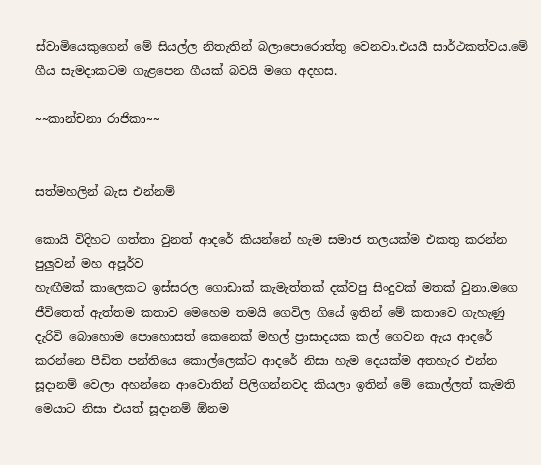ස්වාමියෙකුගෙන් මේ සියල්ල නිතැතින් බලාපොරොත්තු වෙනවා.එයයී සාර්ථකත්වය.මේ ගීය සැමදාකටම ගැළපෙන ගීයක් බවයි මගෙ අදහස.

~~කාන්චනා රාජිකා~~


සත්මහලින් බැස එන්නම්

කොයි විදිහට ගත්තා වුනත් ආදරේ කියන්නේ හැම සමාජ තලයක්ම එකතු කරන්න පුලුවන් මහ අපූර්ව
හැඟීමක් කාලෙකට ඉස්සරල ගොඩාක් කැමැත්තක් දක්වපු සිංදුවක් මතක් වුනා.මගෙ ජීවිතෙත් ඇත්තම කතාව මෙහෙම තමයි ගෙවිල ගියේ ඉතින් මේ කතාවෙ ගැහැණු දැරිවි බොහොම පොහොසත් කෙනෙක් මහල් ප්‍රාසාදයක කල් ගෙවන ඇය ආදරේ කරන්නෙ පීඩිත පන්තියෙ කොල්ලෙක්ට ආදරේ නිසා හැම දෙයක්ම අතහැර එන්න සූදානම් වෙලා අහන්නෙ ආවොතින් පිලිගන්නවද කියලා ඉතින් මේ කොල්ලත් කැමති මෙයාට නිසා එයත් සූදානම් ඕනම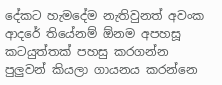දේකට හැමදේම නැතිවුනත් අවංක ආදරේ තියේනම් ඕනම අපහසූ කටයුත්තක් පහසු කරගන්න පුලුවන් කියලා ගායනය කරන්නෙ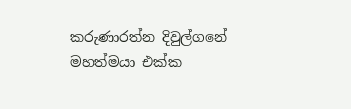කරුණාරත්න දිවුල්ගනේ මහත්මයා එක්ක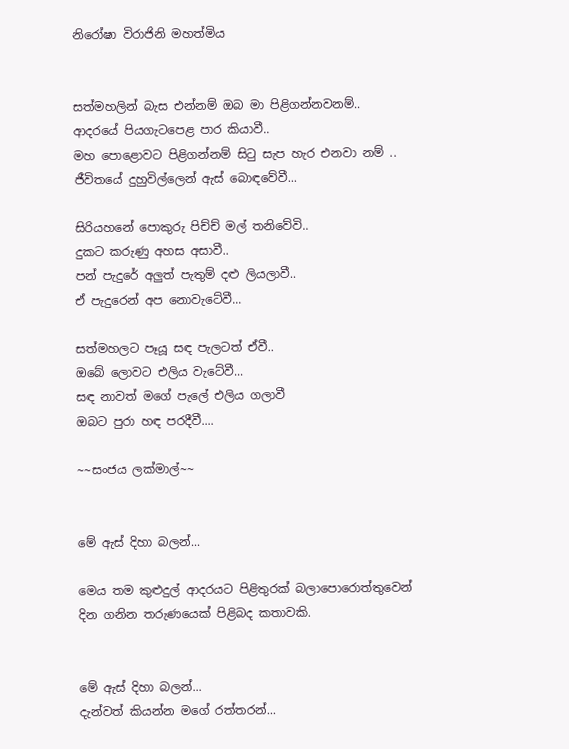නිරෝෂා විරාජිනි මහත්මිය


සත්මහලින් බැස එන්නම් ඔබ මා පිළිගන්නවනම්..
ආදරයේ පියගැටපෙළ පාර කියාවී..
මහ පොළොවට පිළිගන්නම් සිටු සැප හැර එනවා නම් ..
ජීවිතයේ දුහුවිල්ලෙන් ඇස් බොඳවේවී...

සිරියහනේ පොකුරු පිච්ච් මල් තනිවේවි..
දුකට කරුණු අහස අසාවී..
පන් පැදුරේ අලුත් පැතුම් දළු ලියලාවී..
ඒ පැදුරෙන් අප නොවැටේවී...

සත්මහලට පෑයූ සඳ පැලටත් ඒවී..
ඔබේ ලොවට එලිය වැටේවී...
සඳ නාවත් මගේ පැලේ එලිය ගලාවී
ඔබට පුරා හඳ පරදීවී....

~~සංජය ලක්මාල්~~


මේ ඇස් දිහා බලන්...

මෙය තම කුළුදුල් ආදරයට පිළිතුරක් බලාපොරොත්තුවෙන් දින ගනින තරුණයෙක් පිළිබද කතාවකි.


මේ ඇස් දිහා බලන්...
දැන්වත් කියන්න මගේ රත්තරන්...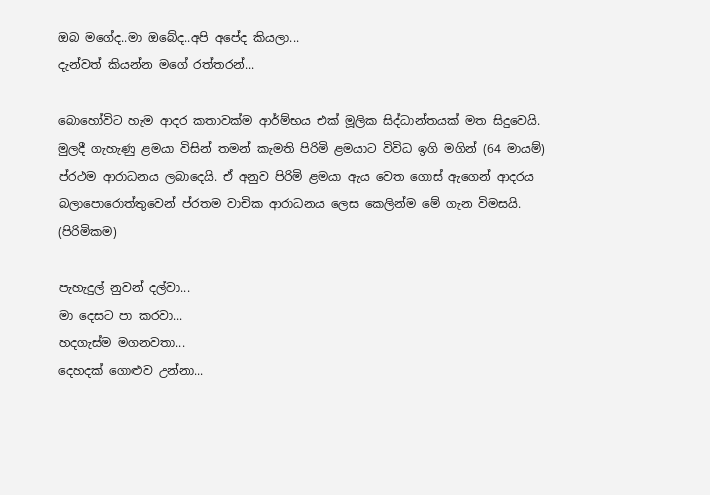ඔබ මගේද..මා ඔබේද..අපි අපේද කියලා...
දැන්වත් කියන්න මගේ රත්තරන්...

බොහෝවිට හැම ආදර කතාවක්ම ආර්ම්භය එක් මූලික සිද්ධාන්තයක් මත සිදුවෙයි. මුලදී ගැහැණු ළමයා විසින් තමන් කැමති පිරිමි ළමයාට විවිධ ඉගි මගින් (64 මායම්) ප්රථම ආරාධනය ලබාදෙයි. ඒ අනුව පිරිමි ළමයා ඇය වෙත ගොස් ඇගෙන් ආදරය බලාපොරොත්තුවෙන් ප්රතම වාචික ආරාධනය ලෙස කෙලින්ම මේ ගැන විමසයි. (පිරිමිකම)

පැහැදුල් නුවන් දල්වා...
මා දෙසට පා කරවා...
හදගැස්ම මගනවතා...
දෙහදක් ගොළුව උන්නා...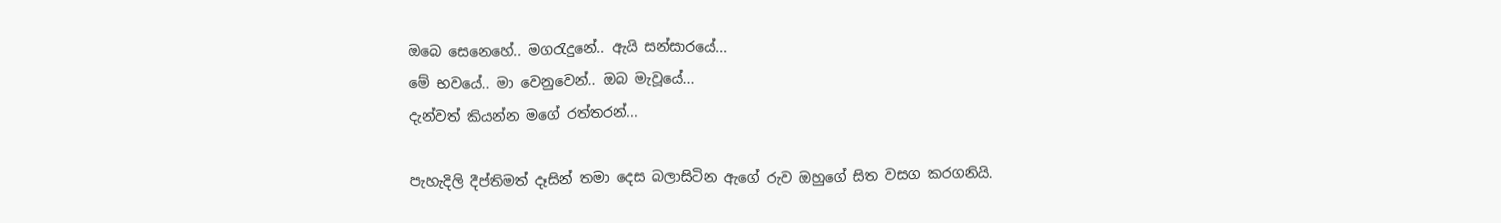ඔබෙ සෙනෙහේ.. මගරැදුනේ.. ඇයි සන්සාරයේ...
මේ භවයේ.. මා වෙනුවෙන්.. ඔබ මැවූයේ...
දැන්වත් කියන්න මගේ රත්තරන්...

පැහැදිලි දීප්තිමත් දෑසින් තමා දෙස බලාසිටින ඇගේ රුව ඔහුගේ සිත වසග කරගනියි.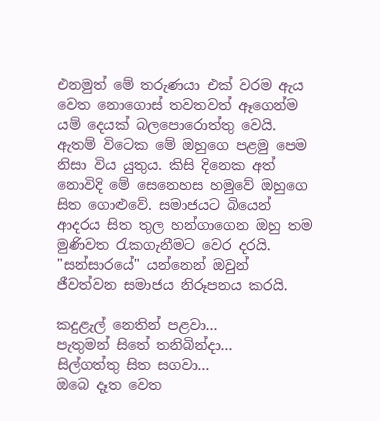එනමුත් මේ තරුණයා එක් වරම ඇය වෙත නොගොස් තවතවත් ඈගෙන්ම යම් දෙයක් බලපොරොත්තු වෙයි. ඇතම් විටෙක මේ ඔහුගෙ පළමු පෙම නිසා විය යුතුය. කිසි දිනෙක අත් නොවිදි මේ සෙනෙහස හමුවේ ඔහුගෙ සිත ගොළුවේ. සමාජයට බියෙන් ආදරය සිත තුල හන්ගාගෙන ඔහු තම මුණිවත රැකගැනීමට වෙර දරයි. "සන්සාරයේ" යන්නෙන් ඔවුන් ජීවත්වන සමාජය නිරූපනය කරයි.

කදුළැල් නෙතින් පළවා...
පැතුමන් සිතේ තනිබින්දා...
සිල්ගත්තු සිත සගවා...
ඔබෙ දෑත වෙත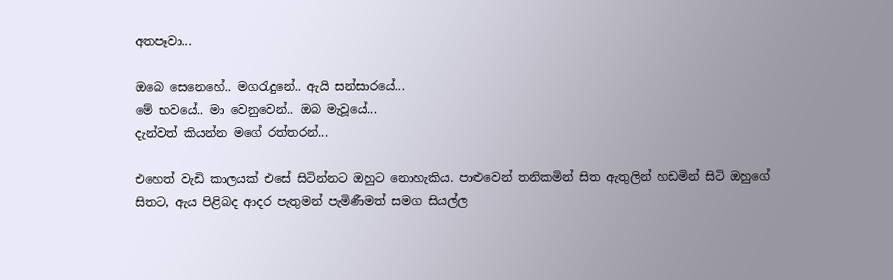අතපෑවා...

ඔබෙ සෙනෙහේ.. මගරැදුනේ.. ඇයි සන්සාරයේ...
මේ භවයේ.. මා වෙනුවෙන්.. ඔබ මැවූයේ...
දැන්වත් කියන්න මගේ රත්තරන්...

එහෙත් වැඩි කාලයක් එසේ සිටින්නට ඔහුට නොහැකිය. පාළුවෙන් තනිකමින් සිත ඇතුලින් හඩමින් සිටි ඔහුගේ සිතට, ඇය පිළිබද ආදර පැතුමන් පැමිණීමත් සමග සියල්ල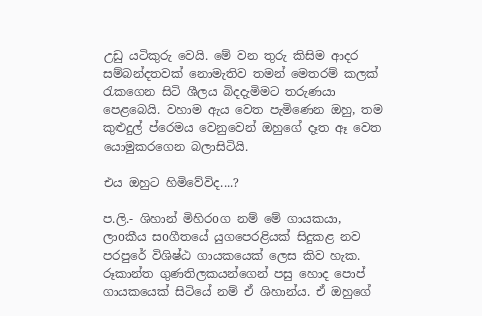උඩු යටිකුරු වෙයි. මේ වන තුරු කිසිම ආදර සම්බන්දතවක් නොමැතිව තමන් මෙතරම් කලක් රැකගෙන සිටි ශීලය බිදදැමිමට තරුණයා පෙළබෙයි. වහාම ඇය වෙත පැමිණෙන ඔහු, තම කුළුදුල් ප්රෙමය වෙනුවෙන් ඔහුගේ දෑත ඈ වෙත යොමුකරගෙන බලාසිටියි.

එය ඔහුට හිමිවේවිද....?

ප.ලි.- ශිහාන් මිහිරoග නම් මේ ගායකයා, ලාoකීය සoගීතයේ යුගපෙරළියක් සිදුකළ නව පරපුරේ විශිෂ්ඨ ගායකයෙක් ලෙස කිව හැක. රූකාන්ත ගුණතිලකයන්ගෙන් පසු හොද පොප් ගායකයෙක් සිටියේ නම් ඒ ශිහාන්ය. ඒ ඔහුගේ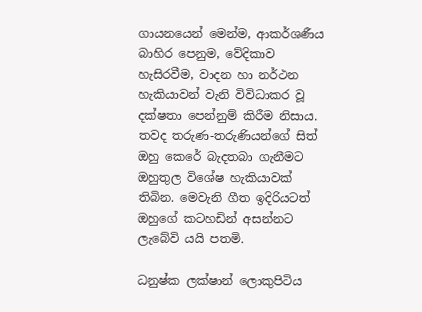ගායනයෙන් මෙන්ම, ආකර්ශණීය බාහිර පෙනුම, වේදිකාව හැසිරවීම, වාදන හා නර්ථන හැකියාවන් වැනි විවිධාකර වූ දක්ෂතා පෙන්නුම් කිරීම නිසාය. තවද තරුණ-තරුණියන්ගේ සිත් ඔහු කෙරේ බැදතබා ගැනීමට ඔහුතුල විශේෂ හැකියාවක් තිබින. මෙවැනි ගීත ඉදිරියටත් ඔහුගේ කටහඩින් අසන්නට ලැබේවි යයි පතමි.

ධනුෂ්ක ලක්ෂාන් ලොකුපිටිය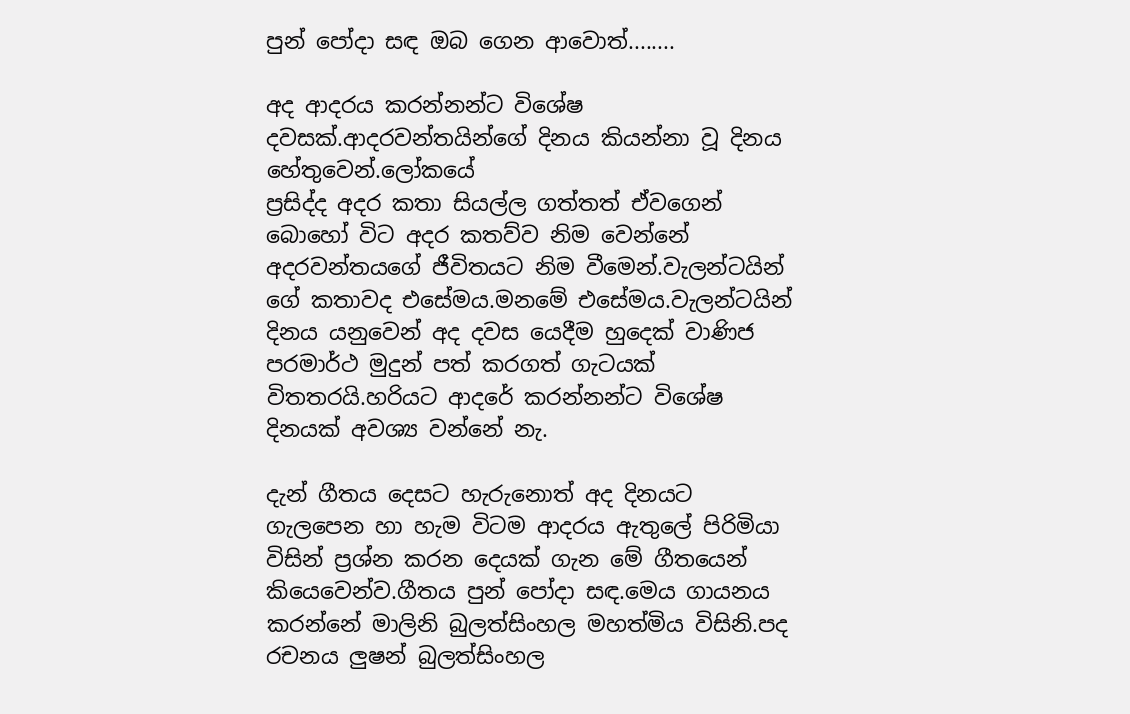පුන් පෝදා සඳ ඔබ ගෙන ආවොත්........

අද ආදරය කරන්නන්ට විශේෂ දවසක්.ආදරවන්තයින්ගේ දිනය කියන්නා වූ දිනය හේතුවෙන්.ලෝකයේ
ප්‍රසිද්ද අදර කතා සියල්ල ගත්තත් ඒවගෙන් බොහෝ විට අදර කතව්ව නිම වෙන්නේ අදරවන්තයගේ ජීවිතයට නිම වීමෙන්.වැලන්ටයින් ගේ කතාවද එසේමය.මනමේ එසේමය.වැලන්ටයින් දිනය යනුවෙන් අද දවස යෙදීම හුදෙක් වාණිජ පරමාර්ථ මුදුන් පත් කරගත් ගැටයක් විතතරයි.හරියට ආදරේ කරන්නන්ට විශේෂ දිනයක් අවශ්‍ය වන්නේ නැ.

දැන් ගීතය දෙසට හැරුනොත් අද දිනයට ගැලපෙන හා හැම විටම ආදරය ඇතුලේ පිරිමියා විසින් ප්‍රශ්න කරන දෙයක් ගැන මේ ගීතයෙන් කියෙවෙන්ව.ගීතය පුන් පෝදා සඳ.මෙය ගායනය කරන්නේ මාලිනි බුලත්සිංහල මහත්මිය විසිනි.පද රචනය ලුෂන් බුලත්සිංහල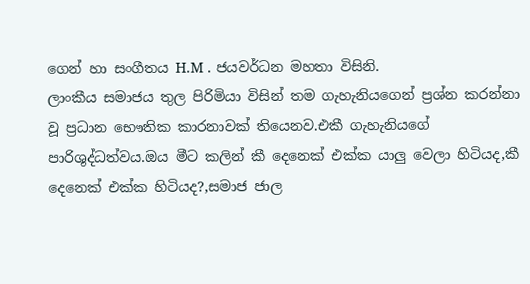ගෙන් හා සංගීතය H.M . ජයවර්ධන මහතා විසිනි‍.
ලාංකීය සමාජය තුල පිරිමියා විසින් තම ගැහැනියගෙන් ප්‍රශ්න කරන්නා වූ ප්‍රධාන භෞතික කාරනාවක් තියෙනව.එකී ගැහැනියගේ පාරිශුද්ධත්වය.ඔය මීට කලින් කී දෙනෙක් එක්ක යාලු වෙලා හිටියද,කී දෙනෙක් එක්ක හිටියද?,සමාජ ජාල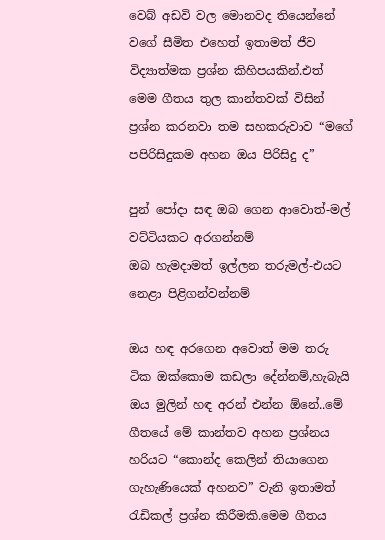වෙබ් අඩවි වල මොනවද තියෙන්නේ වගේ සීමිත එහෙත් ඉතාමත් ජීව විද්‍යාත්මක ප්‍රශ්න කිහිපයකින්.එත් මෙම ගීතය තුල කාන්තවක් විසින් ප්‍රශ්න කරනවා තම සහකරුවාව “මගේ පපිරිසිදුකම අහන ඔය පිරිසිදු ද”

පුන් පෝදා සඳ ඔබ ගෙන ආවොත්-මල් වට්ටියකට අරගන්නම්
ඔබ හැමදාමත් ඉල්ලන තරුමල්-එයට නෙළා පිළිගන්වන්නම්

ඔය හඳ අරගෙන අවොත් මම තරු ටික ඔක්කොම කඩලා දේන්නම්,හැබැයි ඔය මුලින් හඳ අරන් එන්න ඕනේ..මේ ගීතයේ මේ කාන්තව අහන ප්‍රශ්නය හරියට “කොන්ද කෙලින් තියාගෙන ගැහැණියෙක් අහනව” වැනි ඉතාමත් රැඩිකල් ප්‍රශ්න කිරීමකි.මෙම ගීතය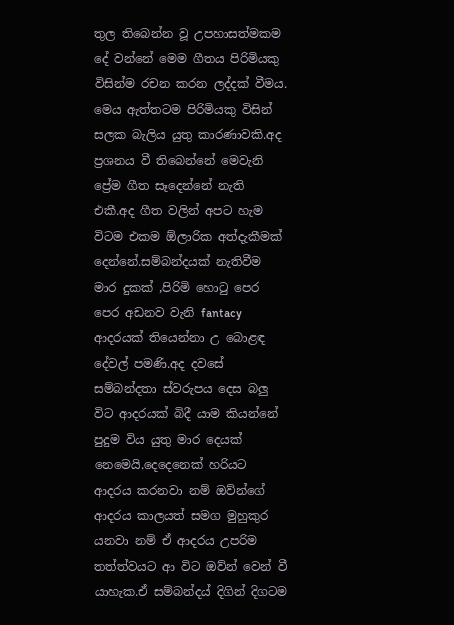තුල තිබෙන්න වූ උපහාසත්මකම දේ වන්නේ මෙම ගීතය පිරිමියකු විසින්ම රචන කරන ලද්දක් වීමය. මෙය ඇත්තටම පිරිමියකු විසින් සලක බැලිය යුතු කාරණාවකි.අද ප්‍රශනය වී තිබෙන්නේ මෙවැනි ප්‍රේම ගීත සෑදෙන්නේ නැති එකී.අද ගීත වලින් අපට හැම විටම එකම ඕලාරික අත්දැකීමක් දෙන්නේ.සම්බන්දයක් නැතිවීම මාර දුකක් ,පිරිමි හොටු පෙර පෙර අඩනව වැනි fantacy ආදරයක් තියෙන්නා උ බොළඳ දේවල් පමණි.අද දවසේ සම්බන්දතා ස්වරුපය දෙස බලු විට ආදරයක් බිදී යාම කියන්නේ පුදුම විය යුතු මාර දෙයක් නෙමෙයි.දෙදෙනෙක් හරියට ආදරය කරනවා නම් ඔව්න්ගේ ආදරය කාලයත් සමග මුහුකුර යනවා නම් ඒ ආදරය උපරිම තත්ත්වයට ආ විට ඔව්න් වෙන් වී යාහැක.ඒ සම්බන්දය් දිගින්‍ දිගටම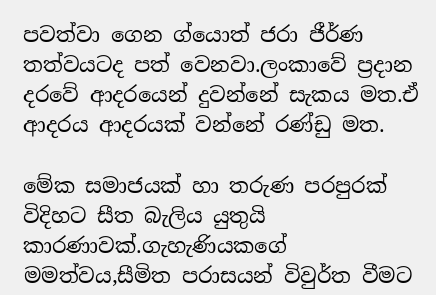පවත්වා ගෙන ග්යොත් ජරා ජීර්ණ තත්වයටද පත් වෙනවා.ලංකාවේ ප්‍රදාන දරවේ ආදරයෙන් දුවන්නේ සැකය මත.ඒ ආදරය ආදරයක් වන්නේ රණ්ඩු මත.

මේක සමාජයක් හා තරුණ පරපුරක් විදිහට සීත බැලිය යුතුයි කාරණාවක්.ගැහැණියකගේ මමත්වය,සීමිත පරාසයන් විවුර්ත වීමට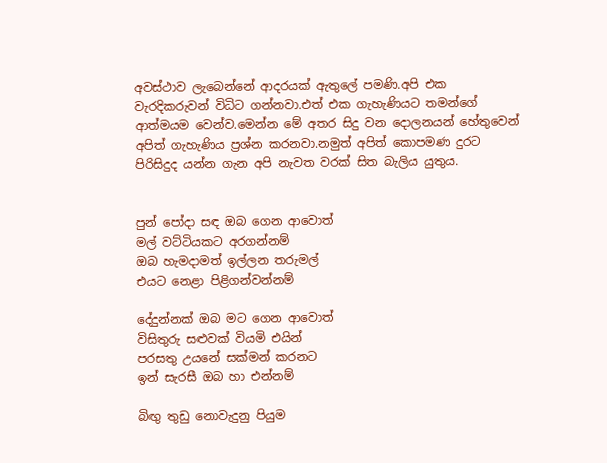අවස්ථාව ලැබෙන්නේ ආදරයක් ඇතුලේ පමණි.අපි එක වැරදිකරුවන් විධිට ගන්නවා.එත් එක ගැහැණියට තමන්ගේ ආත්මයම වෙන්ව.මෙන්න මේ අතර සිදු වන දොලනයන් හේතුවෙන් අපිත් ගැහැණිය ප්‍රශ්න කරනවා.නමුත් අපිත් කොපමණ දුරට පිරිසිදුද යන්න ගැන අපි නැවත වරක් සිත බැලිය යුතුය.


පුන් පෝදා සඳ ඔබ ගෙන ආවොත්
මල් වට්ටියකට අරගන්නම්
ඔබ හැමදාමත් ඉල්ලන තරුමල්
එයට නෙළා පිළිගන්වන්නම්

දේදුන්නක් ඔබ මට ගෙන ආවොත්
විසිතුරු සළුවක් වියමි එයින්
පරසතු උයනේ සක්මන් කරනට
ඉන් සැරසී ඔබ හා එන්නම්

බිඟු තුඩු නොවැදුනු පියුම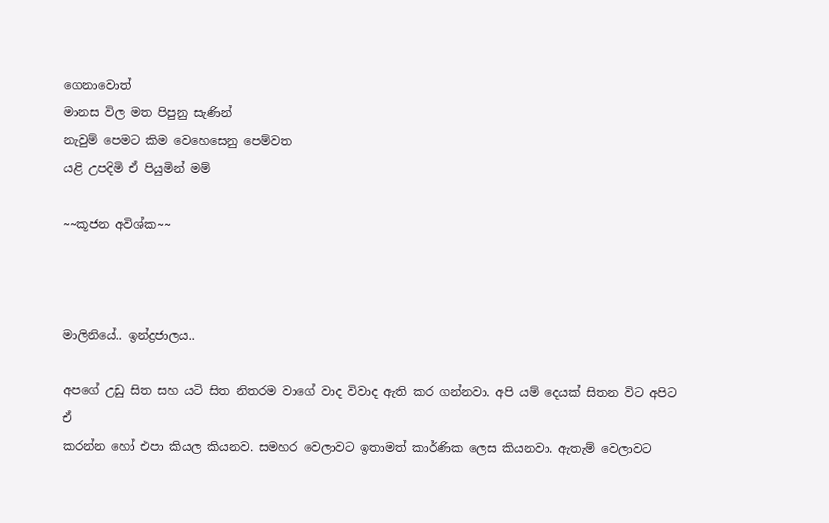ගෙනාවොත්
මානස විල මත පිපුනු සැණින්
නැවුම් පෙමට කිම වෙහෙසෙනු පෙම්වත
යළි උපදිමි ඒ පියුමින් මම්

~~කූජන අවිශ්ක~~



මාලිනියේ.. ඉන්ද්‍රජාලය..

අපගේ උඩු සිත සහ යටි සිත නිතරම වාගේ වාද විවාද ඇති කර ගන්නවා. අපි යම් දෙයක් සිතන විට අපිට ඒ
කරන්න හෝ එපා කියල කියනව. සමහර වෙලාවට ඉතාමත් කාර්ණික ලෙස කියනවා. ඇතැම් වෙලාවට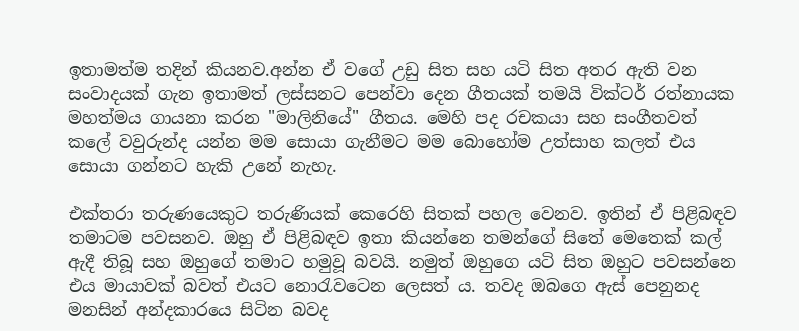ඉතාමත්ම තදින් කියනව.අන්න ඒ වගේ උඩු සිත සහ යටි සිත අතර ඇති වන සංවාදයක් ගැන ඉතාමත් ලස්සනට පෙන්වා දෙන ගීතයක් තමයි වික්ටර් රත්නායක මහත්මය ගායනා කරන "මාලිනියේ" ගීතය. මෙහි පද රචකයා සහ සංගීතවත් කලේ වවුරුන්ද යන්න මම සොයා ගැනීමට මම බොහෝම උත්සාහ කලත් එය සොයා ගන්නට හැකි උනේ නැහැ.

එක්තරා තරුණයෙකුට තරුණියක් කෙරෙහි සිතක් පහල වෙනව. ඉතින් ඒ පිළිබඳව තමාටම පවසනව. ඔහු ඒ පිළිබඳව ඉතා කියන්නෙ තමන්ගේ සිතේ මෙතෙක් කල් ඇදී තිබූ සහ ඔහුගේ තමාට හමුවූ බවයි. නමුත් ඔහුගෙ යටි සිත ඔහුට පවසන්නෙ එය මායාවක් බවත් එයට නොරැවටෙන ලෙසත් ය. තවද ඔබගෙ ඇස් පෙනුනද මනසින් අන්දකාරයෙ සිටින බවද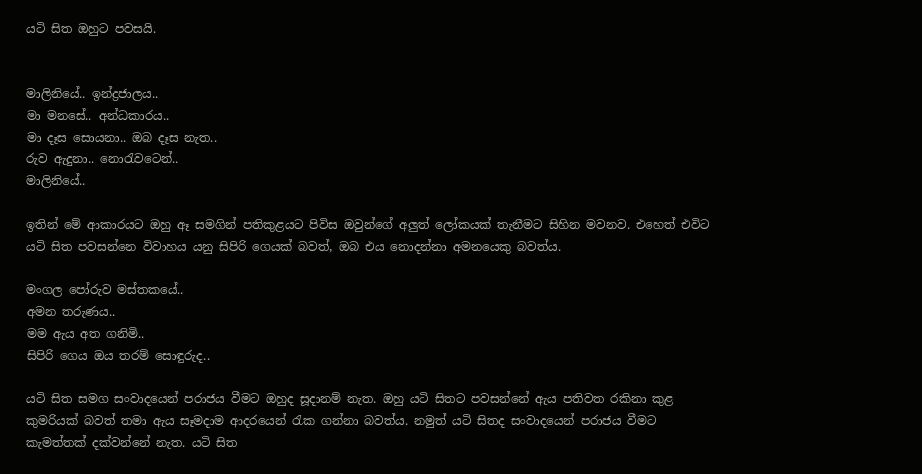යටි සිත ඔහුට පවසයි.


මාලිනියේ.. ඉන්ද්‍රජාලය..
මා මනසේ.. අන්ධකාරය..
මා දෑස සොයනා.. ඔබ දෑස නැත..
රුව ඇදුනා.. නොරැවටෙන්..
මාලිනියේ..

ඉතින් මේ ආකාරයට ඔහු ඈ සමගින් පතිකුළයට පිවිස ඔවුන්ගේ අලුත් ලෝකයක් තැනීමට සිහින මවනව. එහෙත් එවිට යටි සිත පවසන්නෙ විවාහය යනු සිපිරි ගෙයක් බවත්, ඔබ එය නොදන්නා අමනයෙකු බවත්ය.

මංගල පෝරුව මස්තකයේ..
අමන තරුණය..
මම ඇය අත ගනිමි..
සිපිරි ගෙය ඔය තරම් සොඳුරුද..

යටි සිත සමග සංවාදයෙන් පරාජය වීමට ඔහුද සූදානම් නැත. ඔහු යටි සිතට පවසන්නේ ඇය පතිවත රකිනා කුළ කුමරියක් බවත් තමා ඇය සෑමදාම ආදරයෙන් රැක ගන්නා බවත්ය. නමුත් යටි සිතද සංවාදයෙන් පරාජය වීමට කැමත්තක් දක්වන්නේ නැත. යටි සිත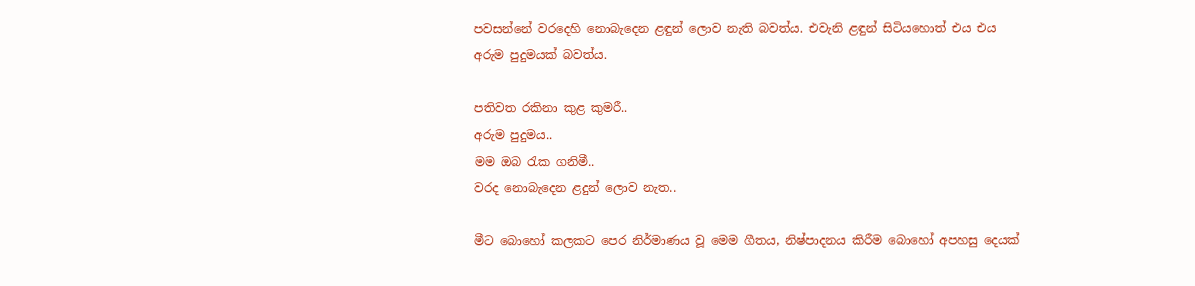පවසන්නේ වරදෙහි නොබැදෙන ළඳුන් ලොව නැති බවත්ය. එවැනි ළඳුන් සිටියහොත් එය එය අරුම පුදුමයක් බවත්ය.

පතිවත රකිනා කුළ කුමරී..
අරුම පුදුමය..
මම ඔබ රැක ගනිමී..
වරද නොබැදෙන ළදුන් ලොව නැත..

මීට බොහෝ කලකට පෙර නිර්මාණය වූ මෙම ගීතය, නිෂ්පාදනය කිරීම බොහෝ අපහසු දෙයක්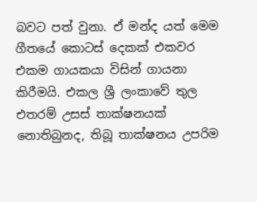බවට පත් වුනා. ඒ මන්ද යත් මෙම ගීතයේ කොටස් දෙකක් එකවර එකම ගායකයා විසින් ගායනා කිරීමයි. එකල ශ්‍රී ලංකාවේ තුල එතරම් උසස් තාක්ෂනයක් නොතිබුනද, තිබූ තාක්ෂනය උපරිම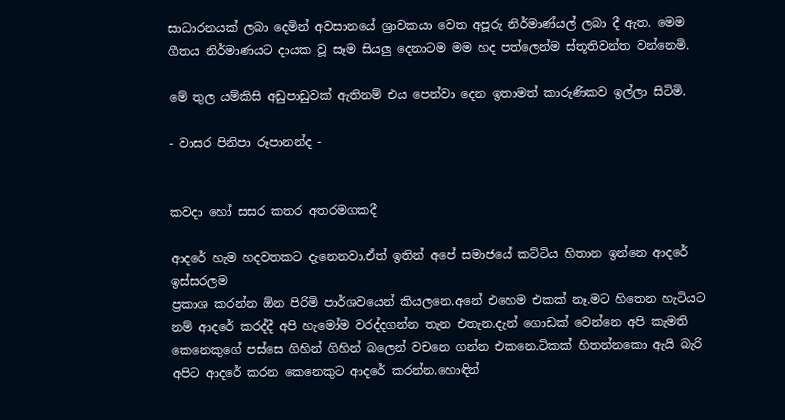සාධාරනයක් ලබා දෙමින් අවසානයේ ශ්‍රාවකයා වෙත අපූරු නිර්මාණ්යල් ලබා දී ඇත. මෙම ගීතය නිර්මාණයට දායක වූ සෑම සියලු දෙනාටම මම හද පත්ලෙන්ම ස්තූතිවන්ත වන්නෙමි.

මේ තුල යම්කිසි අඩුපාඩුවක් ඇතිනම් එය පෙන්වා දෙන ඉතාමත් කාරුණිකව ඉල්ලා සිටිමි.

- වාසර පිනිපා රූපානන්ද -


කවදා හෝ සසර කතර අතරමගකදී

ආදරේ හැම හදවතකට දැනෙනවා.ඒත් ඉතින් අපේ සමාජයේ කට්ටිය හිතාන ඉන්නෙ ආදරේ ඉස්සරලම
ප්‍රකාශ කරන්න ඕන පිරිමි පාර්ශවයෙන් කියලනෙ.අනේ එහෙම එකක් නෑ.මට හිතෙන හැටියට නම් ආදරේ කරද්දී අපි හැමෝම වරද්දගන්න තැන එතැන.දැන් ගොඩක් වෙන්නෙ අපි කැමති කෙනෙකුගේ පස්සෙ ගිහින් ගිහින් බලෙන් වචනෙ ගන්න එකනෙ.ටිකක් හිතන්නකො ඇයි බැරි අපිට ආදරේ කරන කෙනෙකුට ආදරේ කරන්න.හොඳින්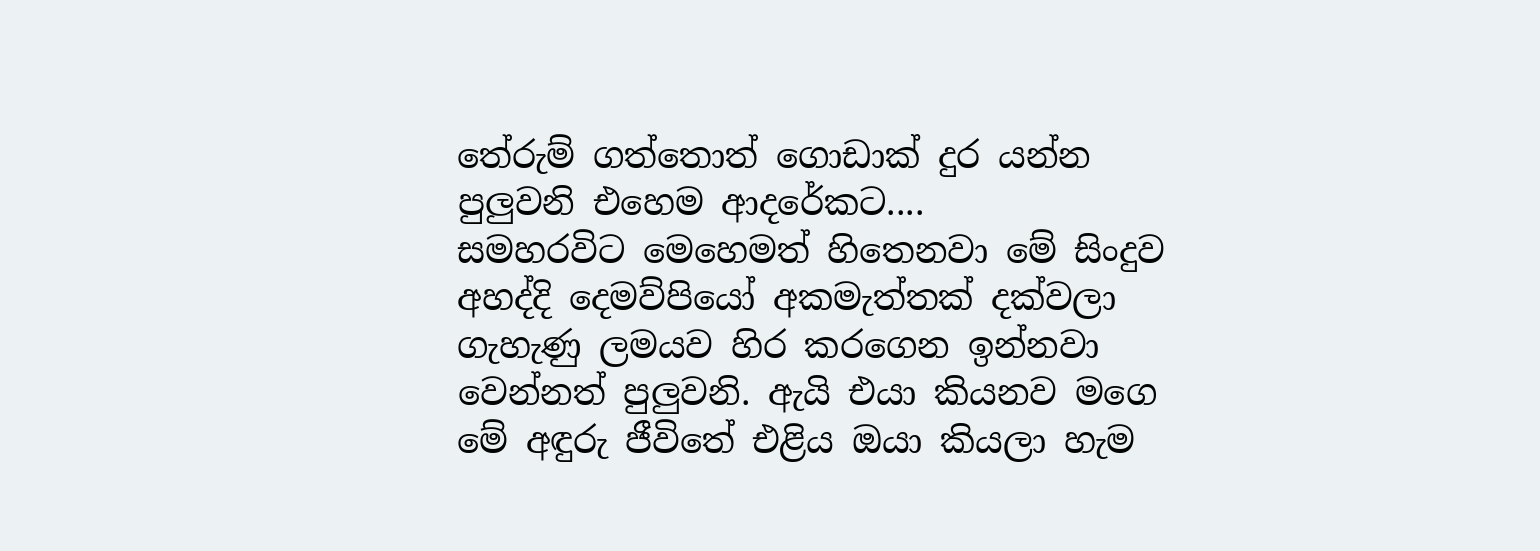තේරුම් ගත්තොත් ගොඩාක් දුර යන්න පුලුවනි එහෙම ආදරේකට....
සමහරවිට මෙහෙමත් හිතෙනවා මේ සිංදුව අහද්දි දෙමව්පියෝ අකමැත්තක් දක්වලා ගැහැණු ලමයව හිර කරගෙන ඉන්නවා වෙන්නත් පුලුවනි. ඇයි එයා කියනව මගෙ මේ අඳුරු ජීවිතේ එළිය ඔයා කියලා හැම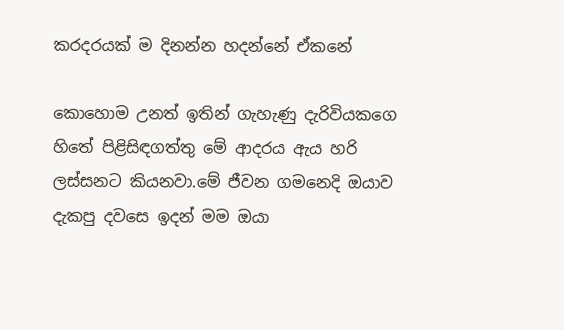කරදරයක් ම දිනන්න හදන්නේ ඒකනේ

කොහොම උනත් ඉතින් ගැහැණු දැරිවියකගෙ හිතේ පිළිසිඳගත්තු මේ ආදරය ඇය හරි ලස්සනට කියනවා.මේ ජීවන ගමනෙදි ඔයාව දැකපු දවසෙ ඉදන් මම ඔයා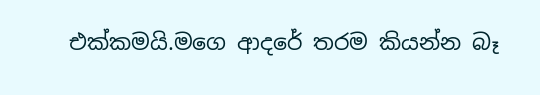එක්කමයි.මගෙ ආදරේ තරම කියන්න බෑ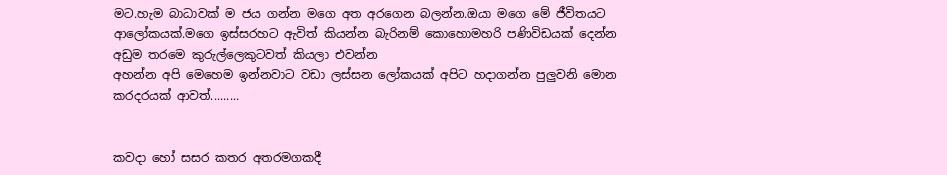මට.හැම බාධාවක් ම ජය ගන්න මගෙ අත අරගෙන බලන්න.ඔයා මගෙ මේ ජීවිතයට ආලෝකයක්.මගෙ ඉස්සරහට ඇවිත් කියන්න බැරිනම් කොහොමහරි පණිවිඩයක් දෙන්න අඩුම තරමෙ කුරුල්ලෙකුටවත් කියලා එවන්න
අහන්න අපි මෙහෙම ඉන්නවාට වඩා ලස්සන ලෝකයක් අපිට හදාගන්න පුලුවනි මොන කරදරයක් ආවත්.........


කවදා හෝ සසර කතර අතරමගකදී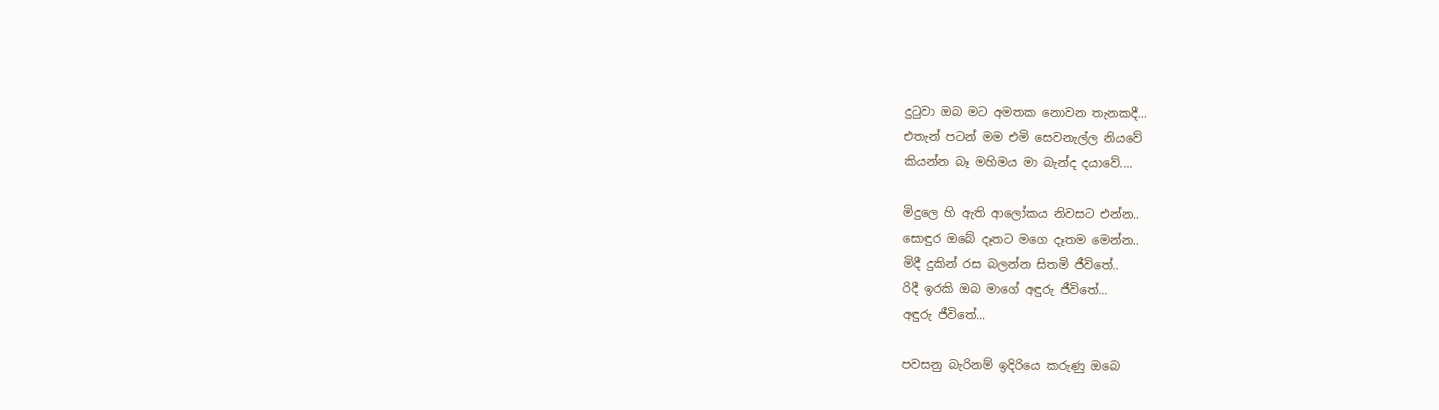දුටුවා ඔබ මට අමතක නොවන තැනකදී...
එතැන් පටන් මම එමි සෙවනැල්ල නියවේ
කියන්න බෑ මහිමය මා බැන්ද දයාවේ....

මිදුලෙ හි ඇති ආලෝකය නිවසට එන්න..
සොඳුර ඔබේ දෑතට මගෙ දෑතම මෙන්න..
මිදී දුකින් රස බලන්න සිතමි ජීවිතේ..
රිදී ඉරකි ඔබ මාගේ අඳුරු ජීවිතේ...
අඳුරු ජීවිතේ...

පවසනු බැරිනම් ඉදිරියෙ කරුණු ඔබෙ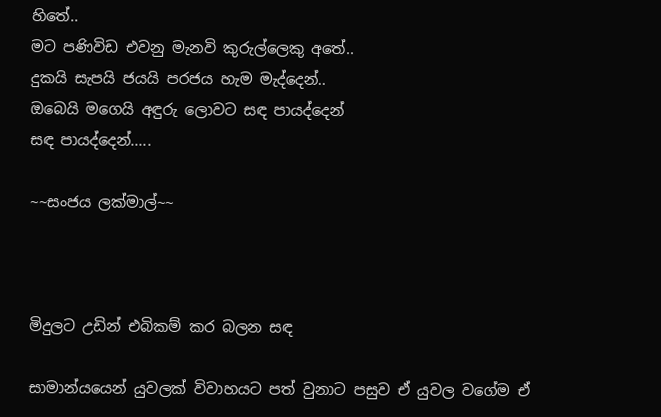හිතේ..
මට පණිවිඩ එවනු මැනවි කුරුල්ලෙකු අතේ..
දුකයි සැපයි ජයයි පරජය හැම මැද්දෙන්..
ඔබෙයි මගෙයි අඳුරු ලොවට සඳ පායද්දෙන්
සඳ පායද්දෙන්.....

~~සංජය ලක්මාල්~~



මිදුලට උඩින් එබිකම් කර බලන සඳ

සාමාන්යයෙන් යුවලක් විවාහයට පත් වුනාට පසුව ඒ යුවල වගේම ඒ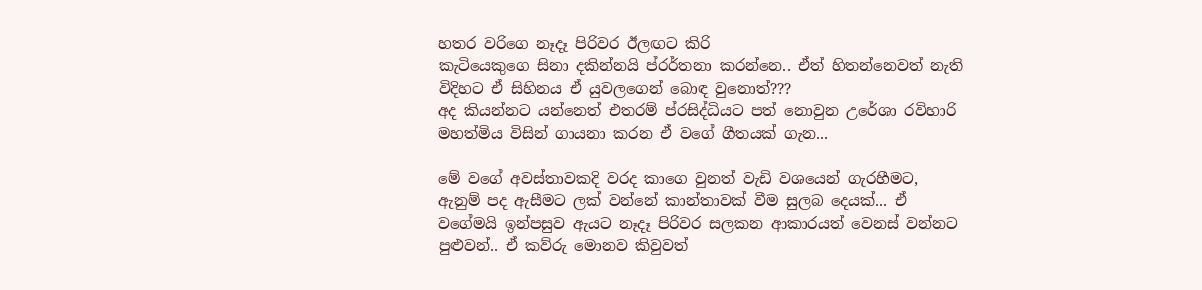හතර වරිගෙ නෑදෑ පිරිවර ඊලඟට කිරි
කැටියෙකුගෙ සිනා දකින්නයි ප්රර්තනා කරන්නෙ.. ඒත් හිතන්නෙවත් නැති විදිහට ඒ සිහිනය ඒ යුවලගෙන් බොඳ වුනොත්???
අද කියන්නට යන්නෙත් එතරම් ප්රසිද්ධියට පත් නොවුන උරේශා රවිහාරි මහත්මිය විසින් ගායනා කරන ඒ වගේ ගීතයක් ගැන...

මේ වගේ අවස්තාවකදි වරද කාගෙ වුනත් වැඩි වශයෙන් ගැරහීමට, ඇනුම් පද ඇසීමට ලක් වන්නේ කාන්තාවක් වීම සුලබ දෙයක්... ඒ වගේමයි ඉන්පසුව ඇයට නෑදෑ පිරිවර සලකන ආකාරයත් වෙනස් වන්නට පුළුවන්.. ඒ කව්රු මොනව කිවුවත්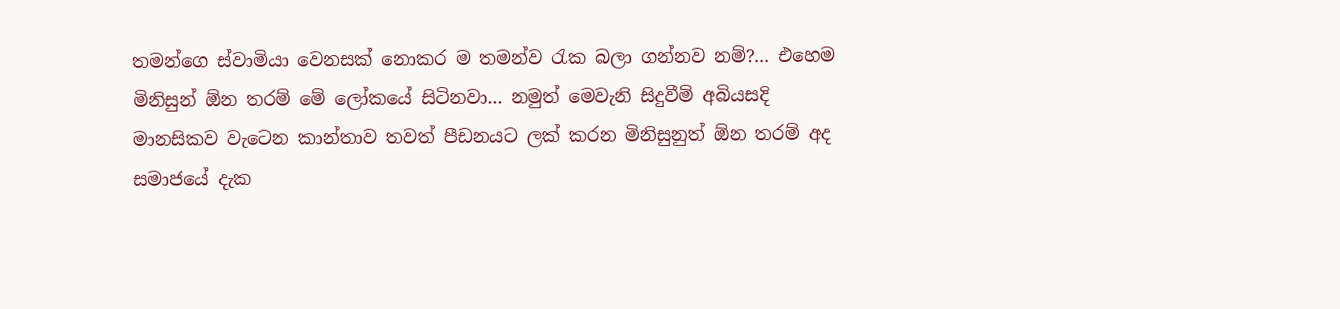තමන්ගෙ ස්වාමියා වෙනසක් නොකර ම තමන්ව රැක බලා ගන්නව නම්?... එහෙම මිනිසුන් ඕන තරම් මේ ලෝකයේ සිටිනවා... නමුත් මෙවැනි සිදුවීම් අබියසදි මානසිකව වැටෙන කාන්තාව තවත් පීඩනයට ලක් කරන මිනිසුනුත් ඕන තරම් අද සමාජයේ දැක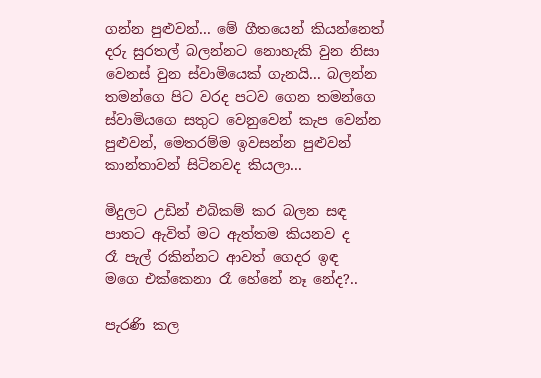ගන්න පුළුවන්... මේ ගීතයෙන් කියන්නෙත් දරු සුරතල් බලන්නට නොහැකි වුන නිසා වෙනස් වුන ස්වාමියෙක් ගැනයි... බලන්න තමන්ගෙ පිට වරද පටව ගෙන තමන්ගෙ ස්වාමියගෙ සතුට වෙනුවෙන් කැප වෙන්න පුළුවන්, මෙතරම්ම ඉවසන්න පුළුවන් කාන්තාවන් සිටිනවද කියලා...

මිදුලට උඩින් එබිකම් කර බලන සඳ
පාතට ඇවිත් මට ඇත්තම කියනව ද
රෑ පැල් රකින්නට ආවත් ගෙදර ඉඳ
මගෙ එක්කෙනා රෑ හේනේ නෑ නේද?..

පැරණි කල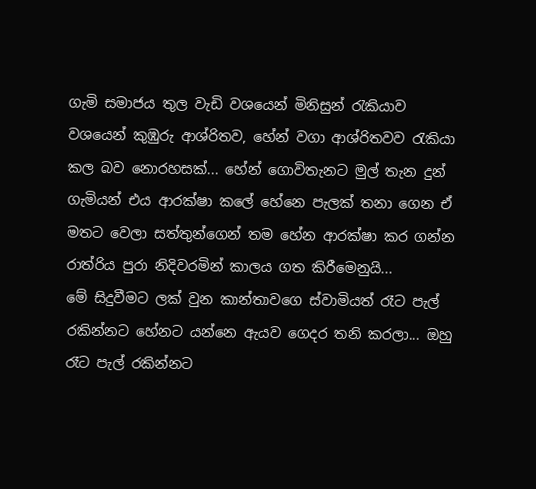ගැමි සමාජය තුල වැඩි වශයෙන් මිනිසුන් රැකියාව වශයෙන් කුඹුරු ආශ්රිතව, හේන් වගා ආශ්රිතවව රැකියා කල බව නොරහසක්... හේන් ගොවිතැනට මුල් තැන දුන් ගැමියන් එය ආරක්ෂා කලේ හේනෙ පැලක් තනා ගෙන ඒ මතට වෙලා සත්තුන්ගෙන් තම හේන ආරක්ෂා කර ගන්න රාත්රිය පුරා නිදිවරමින් කාලය ගත කිරීමෙනුයි...
මේ සිදුවීමට ලක් වුන කාන්තාවගෙ ස්වාමියත් රෑට පැල් රකින්නට හේනට යන්නෙ ඇයව ගෙදර තනි කරලා... ඔහු රෑට පැල් රකින්නට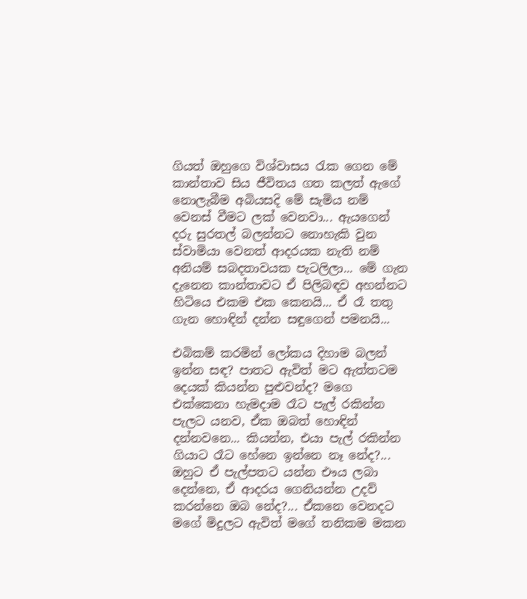ගියත් ඔහුගෙ විශ්වාසය රැක ගෙන මේ කාන්තාව සිය ජීවිතය ගත කලත් ඇගේ නොලැබීම අබියසදි මේ සැමිය නම් වෙනස් වීමට ලක් වෙනවා... ඇයගෙන් දරු සුරතල් බලන්නට නොහැකි වුන ස්වාමියා වෙනත් ආදරයක නැති නම් අනියම් සබදතාවයක පැටලිලා... මේ ගැන දැනෙන කාන්තාවට ඒ පිලිබඳව අහන්නට හිටියෙ එකම එක කෙනයි... ඒ රෑ තතු ගැන හොඳින් දන්න සඳුගෙන් පමනයි...

එබිකම් කරමින් ලෝකය දිහාම බලන් ඉන්න සඳ? පාතට ඇවිත් මට ඇත්තටම දෙයක් කියන්න පුළුවන්ද? මගෙ එක්කෙනා හැමදාම රෑට පැල් රකින්න පැලට යනව, ඒක ඔබත් හොඳින් දන්නවනෙ... කියන්න, එයා පැල් රකින්න ගියාට රෑට හේනෙ ඉන්නෙ නෑ නේද?... ඔහුට ඒ පැල්පතට යන්න එෟය ලබා දෙන්නෙ, ඒ ආදරය ගෙනියන්න උදව් කරන්නෙ ඔබ නේද?... ඒකනෙ වෙනදට මගේ මිදුලට ඇවිත් මගේ තනිකම මකන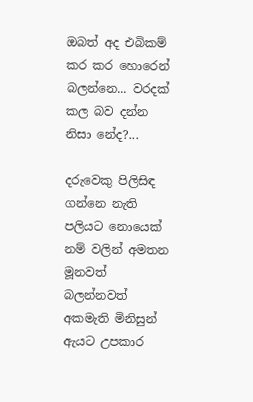ඔබත් අද එබිකම් කර කර හොරෙන් බලන්නෙ... වරදක් කල බව දන්න නිසා නේද?...

දරුවෙකු පිලිසිඳ ගන්නෙ නැති පලියට නොයෙක් නම් වලින් අමතන මූනවත් බලන්නවත් අකමැති මිනිසුන් ඇයට උපකාර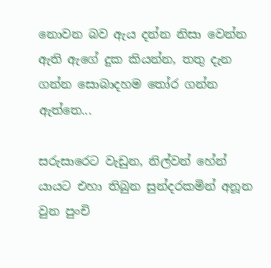නොවන බව ඇය දන්න නිසා වෙන්න ඇති ඇගේ දුක කියන්න, තතු දැන ගන්න සොබාදහම තෝර ගන්න
ඇත්තෙ...

සරුසාරෙට වැඩුන, නිල්වන් හේන් යායට එහා තිබුන සුන්දරකමින් අනූන වුන පුංචි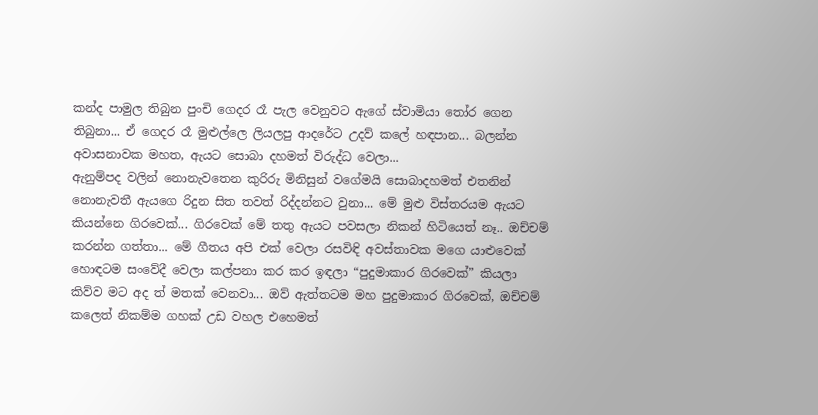කන්ද පාමුල තිබුන පුංචි ගෙදර රෑ පැල වෙනුවට ඇගේ ස්වාමියා තෝර ගෙන තිබුනා... ඒ ගෙදර රෑ මුළුල්ලෙ ලියලපු ආදරේට උදව් කලේ හඳපාන... බලන්න අවාසනාවක මහත, ඇයට සොබා දහමත් විරුද්ධ වෙලා...
ඇනුම්පද වලින් නොනැවතෙන කුරිරු මිනිසුන් වගේමයි සොබාදහමත් එතනින් නොනැවතී ඇයගෙ රිදුන සිත තවත් රිද්දන්නට වුනා... මේ මුළු විස්තරයම ඇයට කියන්නෙ ගිරවෙක්... ගිරවෙක් මේ තතු ඇයට පවසලා නිකන් හිටියෙත් නෑ.. ඔච්චම් කරන්න ගත්තා... මේ ගීතය අපි එක් වෙලා රසවිඳි අවස්තාවක මගෙ යාළුවෙක් හොඳටම සංවේදී වෙලා කල්පනා කර කර ඉඳලා “පුදුමාකාර ගිරවෙක්” කියලා කිව්ව මට අද ත් මතක් වෙනවා... ඔව් ඇත්තටම මහ පුදුමාකාර ගිරවෙක්, ඔච්චම් කලෙත් නිකම්ම ගහක් උඩ වහල එහෙමත්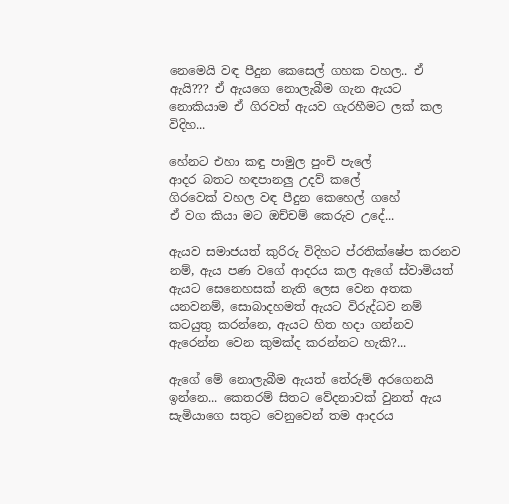නෙමෙයි වඳ පීදුන කෙසෙල් ගහක වහල.. ඒ ඇයි??? ඒ ඇයගෙ නොලැබීම ගැන ඇයට නොකියාම ඒ ගිරවත් ඇයව ගැරහීමට ලක් කල විදිහ...

හේනට එහා කඳු පාමුල පුංචි පැලේ
ආදර බතට හඳපානලු උදව් කලේ
ගිරවෙක් වහල වඳ පීදුන කෙහෙල් ගහේ
ඒ වග කියා මට ඔච්චම් කෙරුව උදේ...

ඇයව සමාජයත් කුරිරු විදිහට ප්රතික්ෂේප කරනව නම්, ඇය පණ වගේ ආදරය කල ඇගේ ස්වාමියත් ඇයට සෙනෙහසක් නැති ලෙස වෙන අතක යනවනම්, සොබාදහමත් ඇයට විරුද්ධව නම් කටයුතු කරන්නෙ, ඇයට හිත හදා ගන්නව ඇරෙන්න වෙන කුමක්ද කරන්නට හැකි?...

ඇගේ මේ නොලැබීම ඇයත් තේරුම් අරගෙනයි ඉන්නෙ... කෙතරම් සිතට වේදනාවක් වුනත් ඇය සැමියාගෙ සතුට වෙනුවෙන් තම ආදරය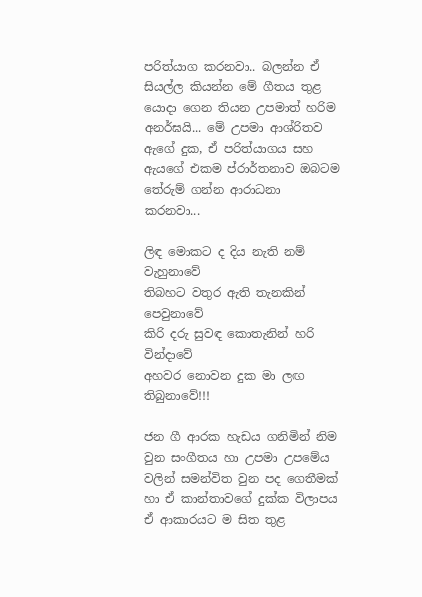පරිත්යාග කරනවා.. බලන්න ඒ සියල්ල කියන්න මේ ගීතය තුළ යොදා ගෙන තියන උපමාත් හරිම අනර්ඝයි... මේ උපමා ආශ්රිතව ඇගේ දුක, ඒ පරිත්යාගය සහ ඇයගේ එකම ප්රාර්තනාව ඔබටම තේරුම් ගන්න ආරාධනා කරනවා...

ලිඳ මොකට ද දිය නැති නම් වැහුනාවේ
තිබහට වතුර ඇති තැනකින් පෙවුනාවේ
කිරි දරු සුවඳ කොතැනින් හරි වින්දාවේ
අහවර නොවන දුක මා ලඟ තිබුනාවේ!!!

ජන ගී ආරක හැඩය ගනිමින් නිම වුන සංගීතය හා උපමා උපමේය වලින් සමන්විත වුන පද ගෙතීමක් හා ඒ කාන්තාවගේ දුක්ක විලාපය ඒ ආකාරයට ම සිත තුළ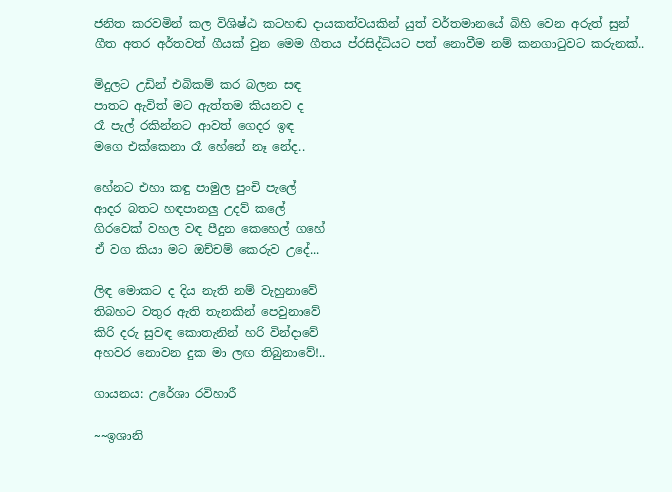ජනිත කරවමින් කල විශිෂ්ඨ කටහඬ දායකත්වයකින් යුත් වර්තමානයේ බිහි වෙන අරුත් සුන් ගීත අතර අර්තවත් ගීයක් වුන මෙම ගීතය ප්රසිද්ධියට පත් නොවීම නම් කනගාටුවට කරුනක්..

මිදුලට උඩින් එබිකම් කර බලන සඳ
පාතට ඇවිත් මට ඇත්තම කියනව ද
රෑ පැල් රකින්නට ආවත් ගෙදර ඉඳ
මගෙ එක්කෙනා රෑ හේනේ නෑ නේද..

හේනට එහා කඳු පාමුල පුංචි පැලේ
ආදර බතට හඳපානලු උදව් කලේ
ගිරවෙක් වහල වඳ පීදුන කෙහෙල් ගහේ
ඒ වග කියා මට ඔච්චම් කෙරුව උදේ...

ලිඳ මොකට ද දිය නැති නම් වැහුනාවේ
තිබහට වතුර ඇති තැනකින් පෙවුනාවේ
කිරි දරු සුවඳ කොතැනින් හරි වින්දාවේ
අහවර නොවන දුක මා ලඟ තිබුනාවේ!..

ගායනය: උරේශා රවිහාරී

~~ඉශානි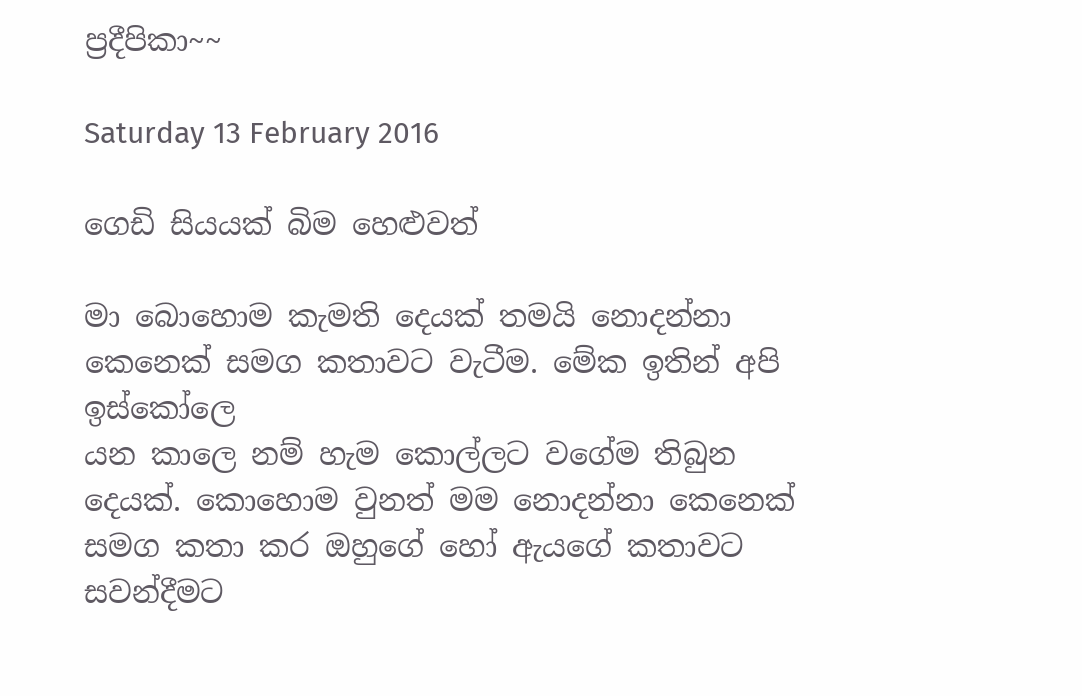ප්‍රදීපිකා~~

Saturday 13 February 2016

ගෙඩි සියයක් බිම හෙළුවත්

මා බොහොම කැමති දෙයක් තමයි නොදන්නා කෙනෙක් සමග කතාවට වැටීම. මේක ඉතින් අපි ඉස්කෝලෙ
යන කාලෙ නම් හැම කොල්ලට වගේම තිබුන දෙයක්. කොහොම වුනත් මම නොදන්නා කෙනෙක් සමග කතා කර ඔහුගේ හෝ ඇයගේ කතාවට සවන්දීමට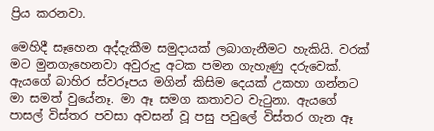ප්‍රිය කරනවා.

මෙහිදී සෑහෙන අද්දැකීම සමුදායක් ලබාගැනීමට හැකියි. වරක් මට මුනගැහෙනවා අවුරුදු අටක පමන ගැහැණු දරුවෙක්. ඇයගේ බාහිර ස්වරූපය මගින් කිසිම දෙයක් උකහා ගන්නට මා සමත් වුයේනෑ. මා ඈ සමග කතාවට වැටුනා. ඇයගේ පාසල් විස්තර පවසා අවසන් වූ පසු පවුලේ විස්තර ගැන ඈ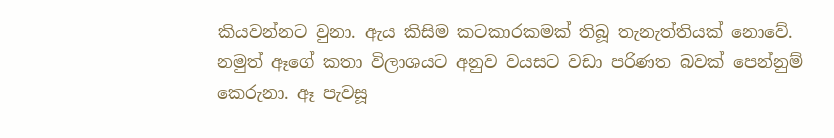කියවන්නට වුනා. ඇය කිසිම කටකාරකමක් තිබූ තැනැත්තියක් නොවේ. නමුත් ඈගේ කතා විලාශයට අනුව වයසට වඩා පරිණත බවක් පෙන්නුම් කෙරුනා. ඈ පැවසූ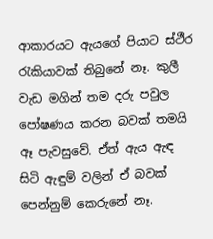ආකාරයට ඇයගේ පියාට ස්ථීර රැකියාවක් තිබුනේ නෑ. කුලී වැඩ මගින් තම දරු පවුල පෝෂණය කරන බවක් තමයි ඈ පැවසුවේ. ඒත් ඇය ඇඳ සිටි ඇඳුම් වලින් ඒ බවක් පෙන්නුම් කෙරුනේ නෑ.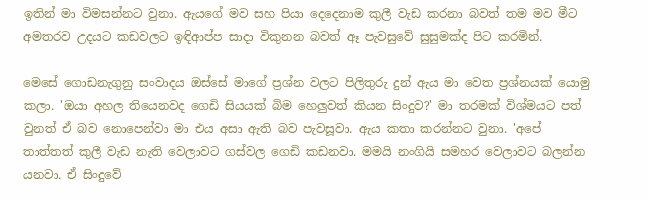ඉතින් මා විමසන්නට වුනා. ඇයගේ මව සහ පියා දෙදෙනාම කුලී වැඩ කරනා බවත් තම මව මීට අමතරව උදයට කඩවලට ඉඳිආප්ප සාදා විකුනන බවත් ඈ පැවසුවේ සුසුමක්ද පිට කරමින්.

මෙසේ ගොඩනැගුනු සංවාදය ඔස්සේ මාගේ ප්‍රශ්න වලට පිලිතුරු දුන් ඇය මා වෙත ප්‍රශ්නයක් යොමු කලා. 'ඔයා අහල තියෙනවද ගෙඩි සියයක් බිම හෙලුවත් කියන සිංදුව?' මා තරමක් විශ්මයට පත් වුනත් ඒ බව නොපෙන්වා මා එය අසා ඇති බව පැවසූවා. ඇය කතා කරන්නට වුනා. 'අපේ තාත්තත් කුලී වැඩ නැති වෙලාවට ගස්වල ගෙඩි කඩනවා. මමයි නංගියි සමහර වෙලාවට බලන්න යනවා. ඒ සිංදුවේ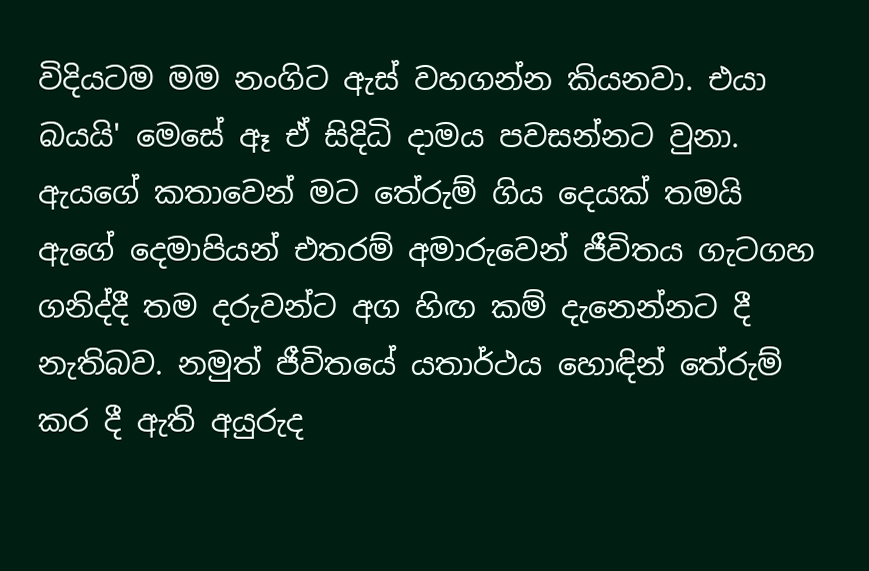විදියටම මම නංගිට ඇස් වහගන්න කියනවා. එයා බයයි' මෙසේ ඈ ඒ සිදිධි දාමය පවසන්නට වුනා. ඇයගේ කතාවෙන් මට තේරුම් ගිය දෙයක් තමයි ඇගේ දෙමාපියන් එතරම් අමාරුවෙන් ජීවිතය ගැටගහ ගනිද්දී තම දරුවන්ට අග හිඟ කම් දැනෙන්නට දී නැතිබව. නමුත් ජීවිතයේ යතාර්ථය හොඳින් තේරුම් කර දී ඇති අයුරුද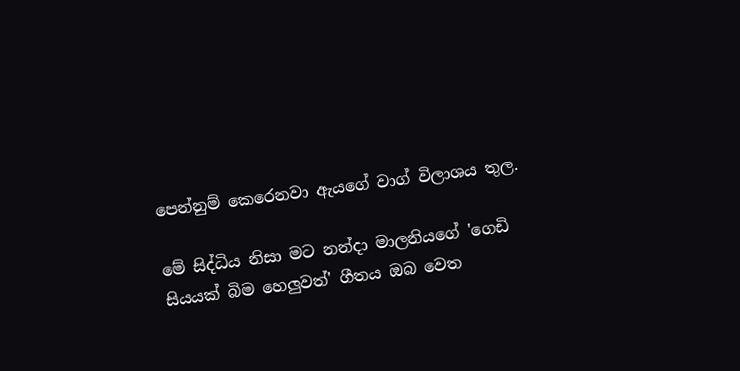පෙන්නුම් කෙරෙනවා ඇයගේ වාග් විලාශය තුල.

මේ සිද්ධිය නිසා මට නන්දා මාලනියගේ 'ගෙඩි සියයක් බිම හෙලුවත්' ගීතය ඔබ වෙත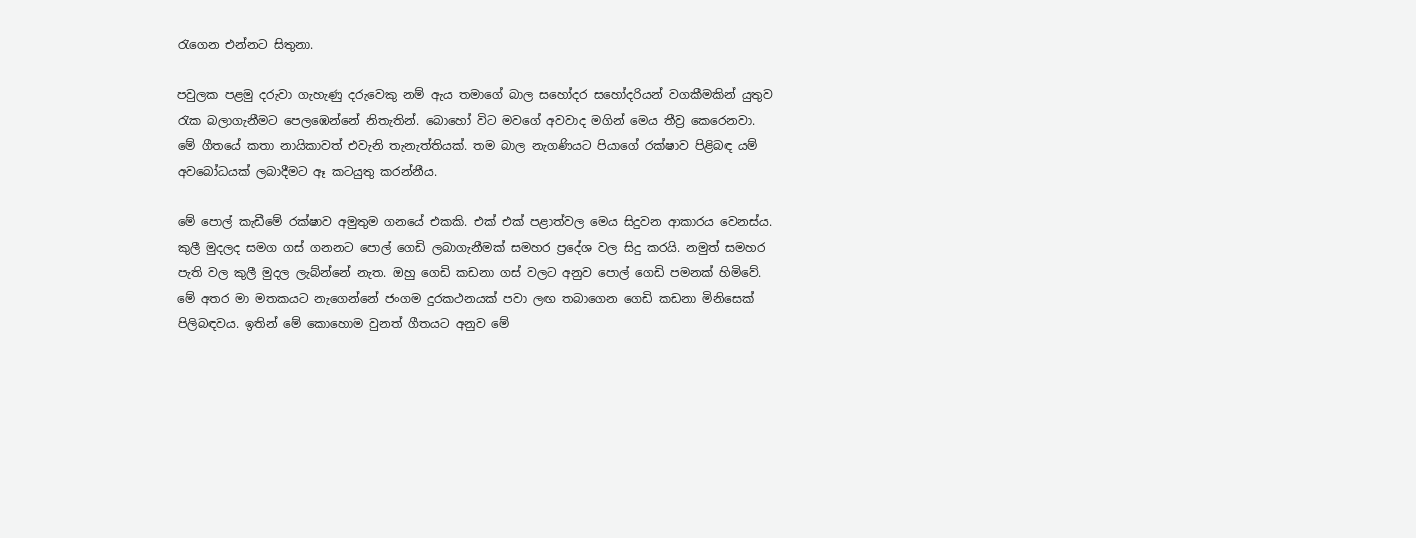රැගෙන එන්නට සිතුනා.

පවුලක පළමු දරුවා ගැහැණු දරුවෙකු නම් ඇය තමාගේ බාල සහෝදර සහෝදරියන් වගකීමකින් යුතුව රැක බලාගැනීමට පෙලඹෙන්නේ නිතැතින්. බොහෝ විට මවගේ අවවාද මගින් මෙය තීව්‍ර කෙරෙනවා. මේ ගීතයේ කතා නායිකාවත් එවැනි තැනැත්තියක්. තම බාල නැගණියට පියාගේ රක්ෂාව පිළිබඳ යම් අවබෝධයක් ලබාදීමට ඈ කටයුතු කරන්නීය.

මේ පොල් කැඩීමේ රක්ෂාව අමුතුම ගනයේ එකකි. එක් එක් පළාත්වල මෙය සිදුවන ආකාරය වෙනස්ය. කුලී මුදලද සමග ගස් ගනනට පොල් ගෙඩි ලබාගැනීමක් සමහර ප්‍රදේශ වල සිදු කරයි. නමුත් සමහර පැති වල කුලී මුදල ලැබ්න්නේ නැත. ඔහු ගෙඩි කඩනා ගස් වලට අනුව පොල් ගෙඩි පමනක් හිමිවේ. මේ අතර මා මතකයට නැගෙන්නේ ජංගම දුරකථනයක් පවා ලඟ තබාගෙන ගෙඩි කඩනා මිනිසෙක් පිලිබඳවය. ඉතින් මේ කොහොම වුනත් ගීතයට අනුව මේ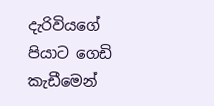දැරිවියගේ පියාට ගෙඩි කැඩීමෙන්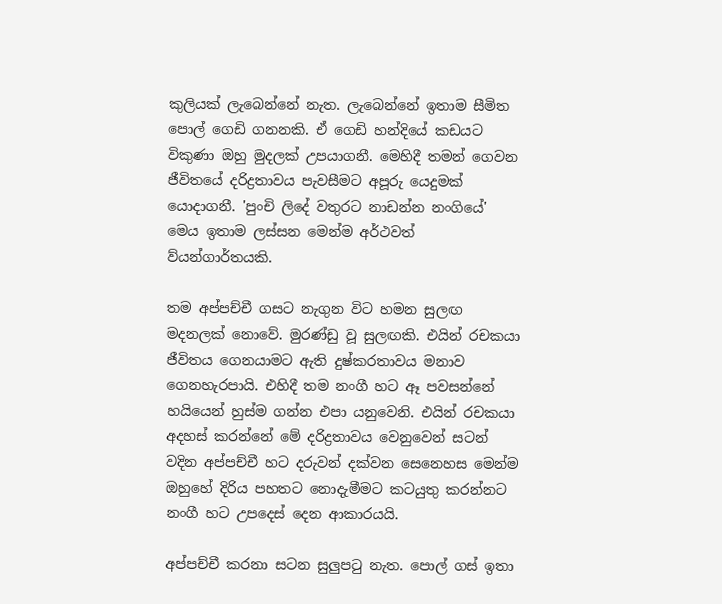කුලියක් ලැබෙන්නේ නැත. ලැබෙන්නේ ඉතාම සීමිත පොල් ගෙඩි ගනනකි. ඒ ගෙඩි හන්දියේ කඩයට විකුණා ඔහු මුදලක් උපයාගනී. මෙහිදී තමන් ගෙවන ජීවිතයේ දරිද්‍රතාවය පැවසීමට අපූරු යෙදුමක් යොදාගනී. 'පුංචි ලිදේ වතුරට නාඩන්න නංගියේ' මෙය ඉතාම ලස්සන මෙන්ම අර්ථවත් ව්යන්ගාර්තයකි.

තම අප්පච්චී ගසට නැගුන විට හමන සුලඟ මදනලක් නොවේ. මුරණ්ඩු වූ සුලඟකි. එයින් රචකයා ජීවිතය ගෙනයාමට ඇති දුෂ්කරතාවය මනාව ගෙනහැරපායි. එහිදී තම නංගී හට ඈ පවසන්නේ හයියෙන් හුස්ම ගන්න එපා යනුවෙනි. එයින් රචකයා අදහස් කරන්නේ මේ දරිද්‍රතාවය වෙනුවෙන් සටන් වදින අප්පච්චී හට දරුවන් දක්වන සෙනෙහස මෙන්ම ඔහුහේ දිරිය පහතට නොදැමීමට කටයුතු කරන්නට නංගී හට උපදෙස් දෙන ආකාරයයි.

අප්පච්චී කරනා සටන සුලුපටු නැත. පොල් ගස් ඉතා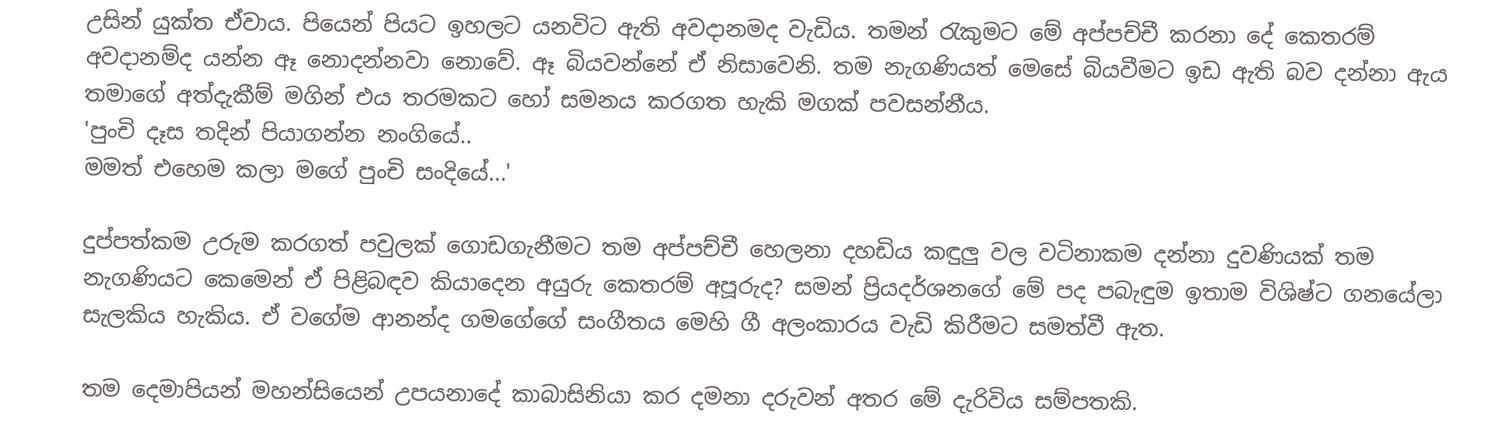උසින් යුක්ත ඒවාය. පියෙන් පියට ඉහලට යනවිට ඇති අවදානමද වැඩිය. තමන් රැකුමට මේ අප්පච්චී කරනා දේ කෙතරම් අවදානම්ද යන්න ඈ නොදන්නවා නොවේ. ඈ බියවන්නේ ඒ නිසාවෙනි. තම නැගණියත් මෙසේ බියවීමට ඉඩ ඇති බව දන්නා ඇය තමාගේ අත්දැකීම් මගින් එය තරමකට හෝ සමනය කරගත හැකි මගක් පවසන්නීය.
'පුංචි දෑස තදින් පියාගන්න නංගියේ..
මමත් එහෙම කලා මගේ පුංචි සංදියේ...'

දුප්පත්කම උරුම කරගත් පවුලක් ගොඩගැනීමට තම අප්පච්චී හෙලනා දහඩිය කඳුලු වල වටිනාකම දන්නා දුවණියක් තම නැගණියට කෙමෙන් ඒ පිළිබඳව කියාදෙන අයුරු කෙතරම් අපූරුද? සමන් ප්‍රියදර්ශනගේ මේ පද පබැඳුම ඉතාම විශිෂ්ට ගනයේලා සැලකිය හැකිය. ඒ වගේම ආනන්ද ගමගේගේ සංගීතය මෙහි ගී අලංකාරය වැඩි කිරීමට සමත්වී ඇත.

තම දෙමාපියන් මහන්සියෙන් උපයනාදේ කාබාසිනියා කර දමනා දරුවන් අතර මේ දැරිවිය සම්පතකි.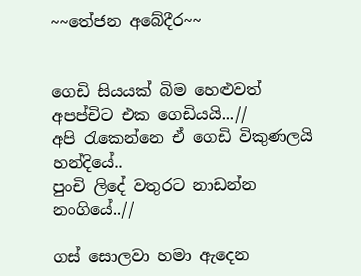~~තේජන අබේදීර~~


ගෙඩි සියයක් බිම හෙළුවත්
අපප්චිට එක ගෙඩියයි...//
අපි රැකෙන්නෙ ඒ ගෙඩි විකුණලයි හන්දියේ..
පුංචි ලිදේ වතුරට නාඩන්න නංගියේ..//

ගස් සොලවා හමා ඇදෙන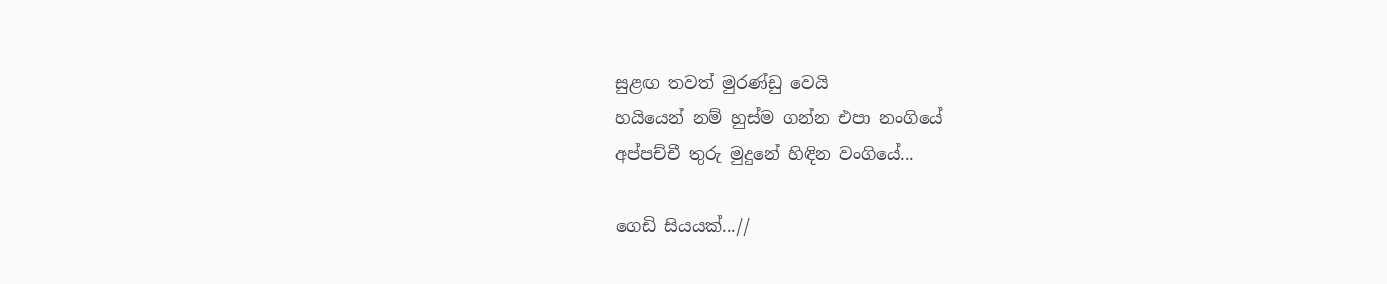සුළඟ තවත් මුරණ්ඩු වෙයි
හයියෙන් නම් හුස්ම ගන්න එපා නංගියේ
අප්පච්චී තුරු මුදුනේ හිඳින වංගියේ...

ගෙඩි සියයක්...//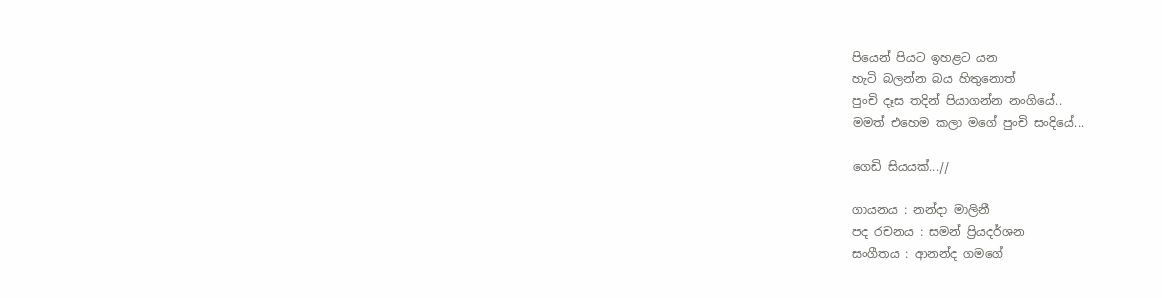පියෙන් පියට ඉහළට යන
හැටි බලන්න බය හිතුනොත්
පුංචි දෑස තදින් පියාගන්න නංගියේ..
මමත් එහෙම කලා මගේ පුංචි සංදියේ...

ගෙඩි සියයක්...//

ගායනය : නන්දා මාලිනී
පද රචනය : සමන් ප්‍රියදර්ශන
සංගීතය : ආනන්ද ගමගේ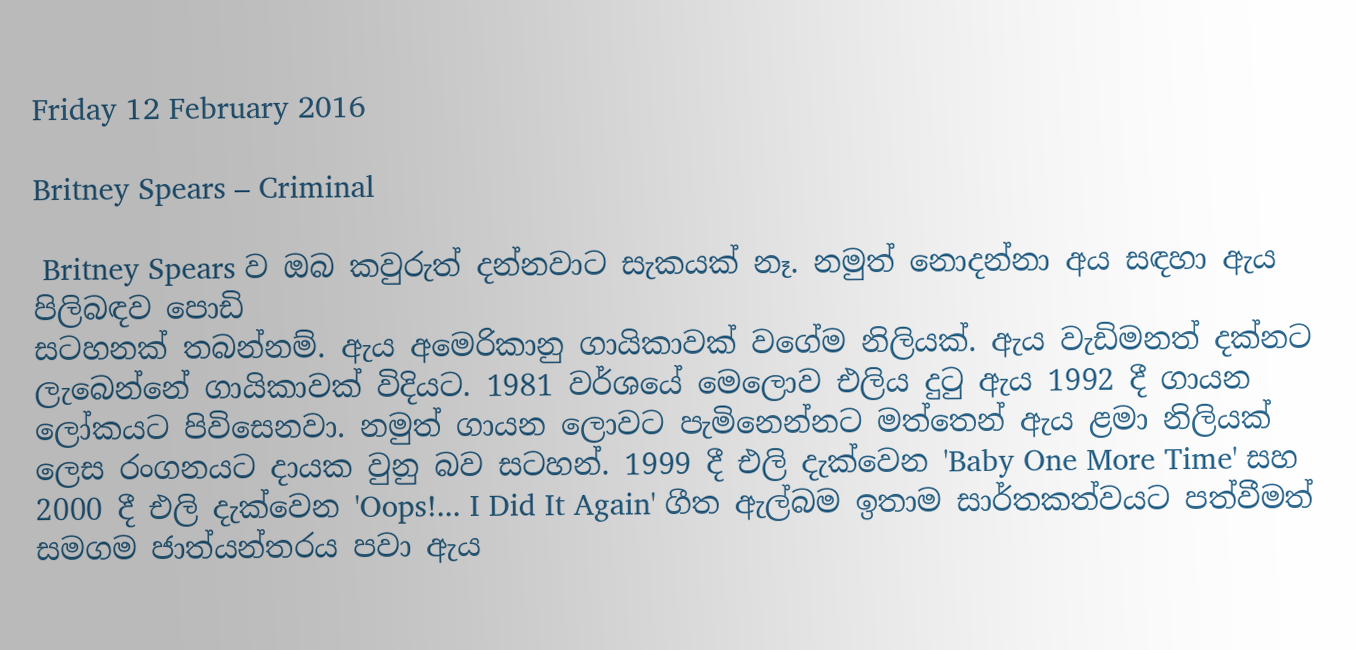Friday 12 February 2016

Britney Spears – Criminal

 Britney Spears ව ඔබ කවුරුත් දන්නවාට සැකයක් නෑ. නමුත් නොදන්නා අය සඳහා ඇය පිලිබඳව පොඩි
සටහනක් තබන්නම්. ඇය අමෙරිකානු ගායිකාවක් වගේම නිලියක්. ඇය වැඩිමනත් දක්නට ලැබෙන්නේ ගායිකාවක් විදියට. 1981 වර්ශයේ මෙලොව එලිය දුටු ඇය 1992 දී ගායන ලෝකයට පිවිසෙනවා. නමුත් ගායන ලොවට පැමිනෙන්නට මත්තෙන් ඇය ළමා නිලියක් ලෙස රංගනයට දායක වුනු බව සටහන්. 1999 දී එලි දැක්වෙන 'Baby One More Time' සහ 2000 දී එලි දැක්වෙන 'Oops!... I Did It Again' ගීත ඇල්බම ඉතාම සාර්තකත්වයට පත්වීමත් සමගම ජාත්යන්තරය පවා ඇය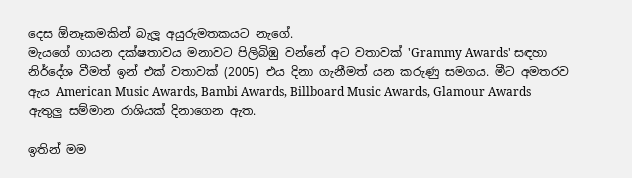දෙස ඕනෑකමකින් බැලූ අයුරුමතකයට නැගේ.
මැයගේ ගායන දක්ෂතාවය මනාවට පිලිබිඹු වන්නේ අට වතාවක් 'Grammy Awards' සඳහා නිර්දේශ වීමත් ඉන් එක් වතාවක් (2005) එය දිනා ගැනීමත් යන කරුණු සමගය. මීට අමතරව ඇය American Music Awards, Bambi Awards, Billboard Music Awards, Glamour Awards ඇතුලු සම්මාන රාශියක් දිනාගෙන ඇත.

ඉතින් මම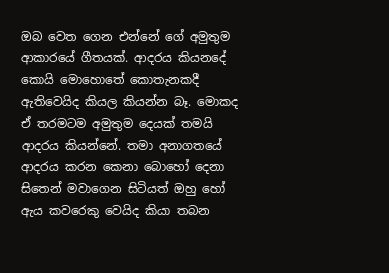ඔබ වෙත ගෙන එන්නේ ගේ අමුතුම ආකාරයේ ගීතයක්. ආදරය කියනදේ කොයි මොහොතේ කොතැනකදී ඇතිවෙයිද කියල කියන්න බෑ. මොකද ඒ තරමටම අමුතුම දෙයක් තමයි ආදරය කියන්නේ. තමා අනාගතයේ ආදරය කරන කෙනා බොහෝ දෙනා සිතෙන් මවාගෙන සිටියත් ඔහු හෝ ඇය කවරෙකු වෙයිද කියා තබන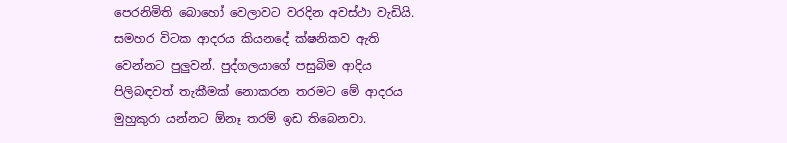පෙරනිමිති බොහෝ වෙලාවට වරදින අවස්ථා වැඩියි. සමහර විටක ආදරය කියනදේ ක්ෂනිකව ඇති වෙන්නට පුලුවන්. පුද්ගලයාගේ පසුබිම ආදිය පිලිබඳවත් තැකීමක් නොකරන තරමට මේ ආදරය මුහුකුරා යන්නට ඕනෑ තරම් ඉඩ තිබෙනවා.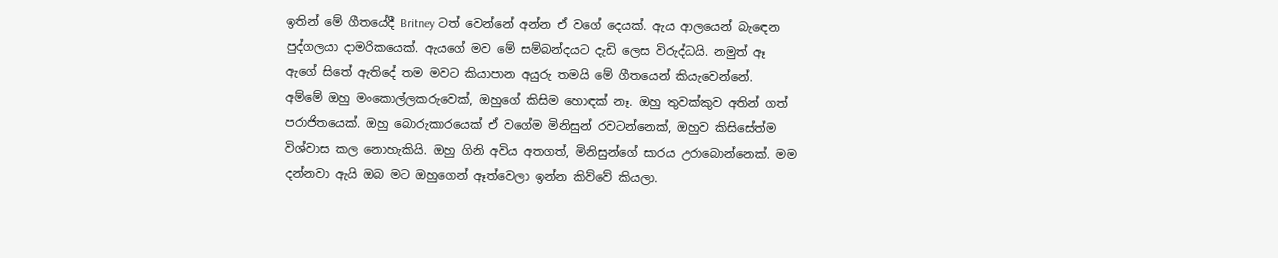ඉතින් මේ ගීතයේදී Britney ටත් වෙන්නේ අන්න ඒ වගේ දෙයක්. ඇය ආලයෙන් බැඳෙන පුද්ගලයා දාමරිකයෙක්. ඇයගේ මව මේ සම්බන්දයට දැඩි ලෙස විරුද්ධයි. නමුත් ඈ ඇගේ සිතේ ඇතිදේ තම මවට කියාපාන අයුරු තමයි මේ ගීතයෙන් කියැවෙන්නේ.
අම්මේ ඔහු මංකොල්ලකරුවෙක්, ඔහුගේ කිසිම හොඳක් නෑ. ඔහු තුවක්කුව අතින් ගත් පරාජිතයෙක්. ඔහු බොරුකාරයෙක් ඒ වගේම මිනිසුන් රවටන්නෙක්, ඔහුව කිසිසේත්ම විශ්වාස කල නොහැකියි. ඔහු ගිනි අවිය අතගත්, මිනිසුන්ගේ සාරය උරාබොන්නෙක්. මම දන්නවා ඇයි ඔබ මට ඔහුගෙන් ඈත්වෙලා ඉන්න කිව්වේ කියලා.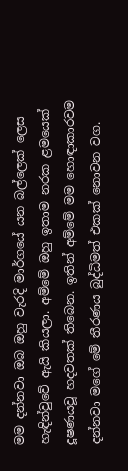මම දන්නවා ඔබ ඔහු වැරදි මාර්ගයේ යන බල්ලෙක් ලෙස හැඳින්වුවේ ඇයි කියලා. අම්මේ ඔහු ඉතාම නරක ළමයෙක් දූෂණයවූ හදවතක් තිබෙන. ඉතින් අම්මේ මම හොඳාකාරවම දන්නවා මගේ මේ තීරණය බුද්ධිමත් එකක් නොවන වග.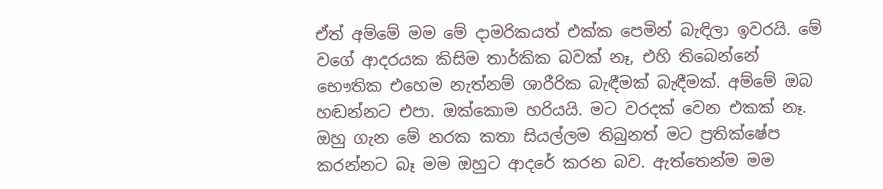ඒත් අම්මේ මම මේ දාමරිකයත් එක්ක පෙමින් බැඳිලා ඉවරයි. මේ වගේ ආදරයක කිසිම තාර්කික බවක් නෑ, එහි තිබෙන්නේ භෞතික එහෙම නැත්නම් ශාරීරික බැඳීමක් බැඳීමක්. අම්මේ ඔබ හඬන්නට එපා. ඔක්කොම හරියයි. මට වරදක් වෙන එකක් නෑ. ඔහු ගැන මේ නරක කතා සියල්ලම තිබුනත් මට ප්‍රතික්ෂේප කරන්නට බෑ මම ඔහුට ආදරේ කරන බව. ඇත්තෙන්ම මම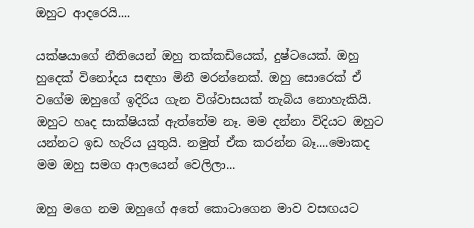ඔහුට ආදරෙයි....

යක්ෂයාගේ නීතියෙන් ඔහු තක්කඩියෙක්, දුෂ්ටයෙක්. ඔහු හුදෙක් විනෝදය සඳහා මිනී මරන්නෙක්. ඔහු සොරෙක් ඒ වගේම ඔහුගේ ඉදිරිය ගැන විශ්වාසයක් තැබිය නොහැකියි. ඔහුට හෘද සාක්ෂියක් ඇත්තේම නෑ. මම දන්නා විදියට ඔහුට යන්නට ඉඩ හැරිය යුතුයි. නමුත් ඒක කරන්න බෑ....මොකද මම ඔහු සමග ආලයෙන් වෙලිලා...

ඔහු මගෙ නම ඔහුගේ අතේ කොටාගෙන මාව වසඟයට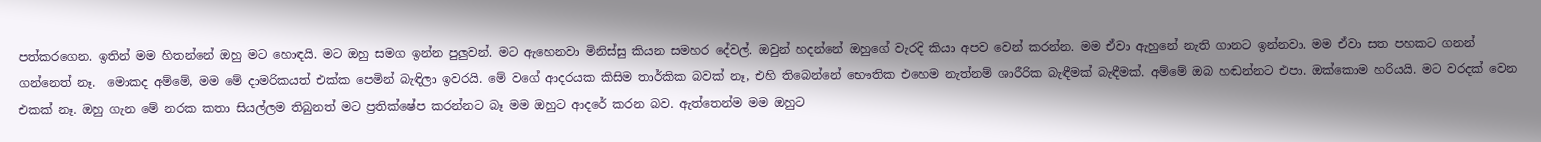පත්කරගෙන. ඉතින් මම හිතන්නේ ඔහු මට හොඳයි. මට ඔහු සමග ඉන්න පුලුවන්. මට ඇහෙනවා මිනිස්සු කියන සමහර දේවල්. ඔවුන් හදන්නේ ඔහුගේ වැරදි කියා අපව වෙන් කරන්න. මම ඒවා ඇහුනේ නැති ගානට ඉන්නවා. මම ඒවා සත පහකට ගනන් ගන්නෙත් නෑ.  මොකද අම්මේ, මම මේ දාමරිකයත් එක්ක පෙමින් බැඳිලා ඉවරයි. මේ වගේ ආදරයක කිසිම තාර්කික බවක් නෑ, එහි තිබෙන්නේ භෞතික එහෙම නැත්නම් ශාරීරික බැඳීමක් බැඳීමක්. අම්මේ ඔබ හඬන්නට එපා. ඔක්කොම හරියයි. මට වරදක් වෙන එකක් නෑ. ඔහු ගැන මේ නරක කතා සියල්ලම තිබුනත් මට ප්‍රතික්ෂේප කරන්නට බෑ මම ඔහුට ආදරේ කරන බව. ඇත්තෙන්ම මම ඔහුට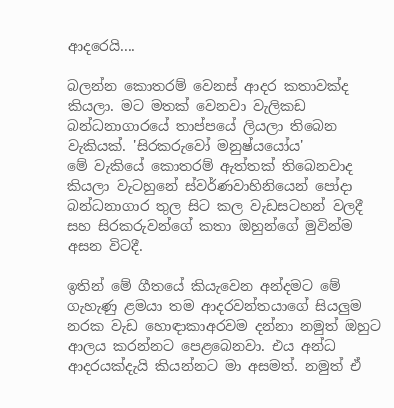ආදරෙයි....

බලන්න කොතරම් වෙනස් ආදර කතාවක්ද කියලා. මට මතක් වෙනවා වැලිකඩ බන්ධනාගාරයේ තාප්පයේ ලියලා තිබෙන වැකියක්. 'සිරකරුවෝ මනුෂ්යයෝය'
මේ වැකියේ කොතරම් ඇත්තක් තිබෙනවාද කියලා වැටහුනේ ස්වර්ණවාහිනියෙන් පෝදා බන්ධනාගාර තුල සිට කල වැඩසටහන් වලදී සහ සිරකරුවන්ගේ කතා ඔහුන්ගේ මුවින්ම අසන විටදී.

ඉතින් මේ ගීතයේ කියැවෙන අන්දමට මේ ගැහැණු ළමයා තම ආදරවන්තයාගේ සියලුම නරක වැඩ හොඳාකාඅරවම දන්නා නමුත් ඔහුට ආලය කරන්නට පෙළබෙනවා. එය අන්ධ ආදරයක්දැයි කියන්නට මා අසමත්. නමුත් ඒ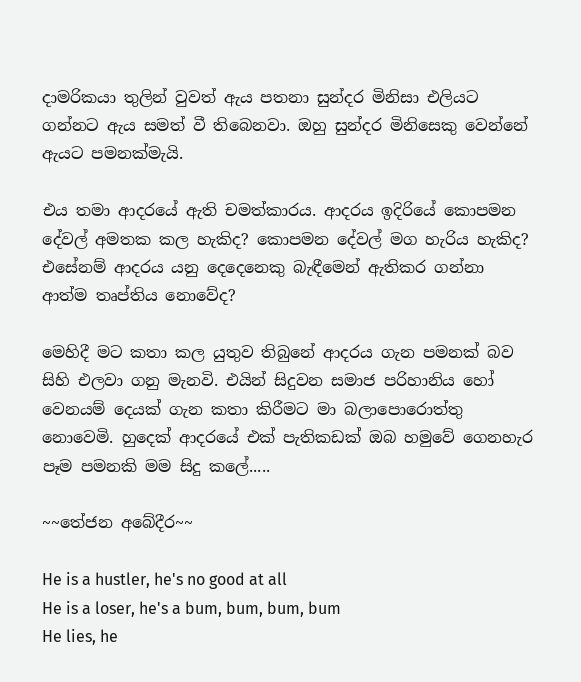දාමරිකයා තුලින් වුවත් ඇය පතනා සුන්දර මිනිසා එලියට ගන්නට ඇය සමත් වී තිබෙනවා. ඔහු සුන්දර මිනිසෙකු වෙන්නේ ඇයට පමනක්මැයි.

එය තමා ආදරයේ ඇති චමත්කාරය. ආදරය ඉදිරියේ කොපමන දේවල් අමතක කල හැකිද? කොපමන දේවල් මග හැරිය හැකිද? එසේනම් ආදරය යනු දෙදෙනෙකු බැඳීමෙන් ඇතිකර ගන්නා ආත්ම තෘප්තිය නොවේද?

මෙහිදී මට කතා කල යුතුව තිබුනේ ආදරය ගැන පමනක් බව සිහි එලවා ගනු මැනවි. එයින් සිදුවන සමාජ පරිහානිය හෝ වෙනයම් දෙයක් ගැන කතා කිරීමට මා බලාපොරොත්තු නොවෙමි. හුදෙක් ආදරයේ එක් පැතිකඩක් ඔබ හමුවේ ගෙනහැර පෑම පමනකි මම සිදු කලේ.....

~~තේජන අබේදීර~~

He is a hustler, he's no good at all
He is a loser, he's a bum, bum, bum, bum
He lies, he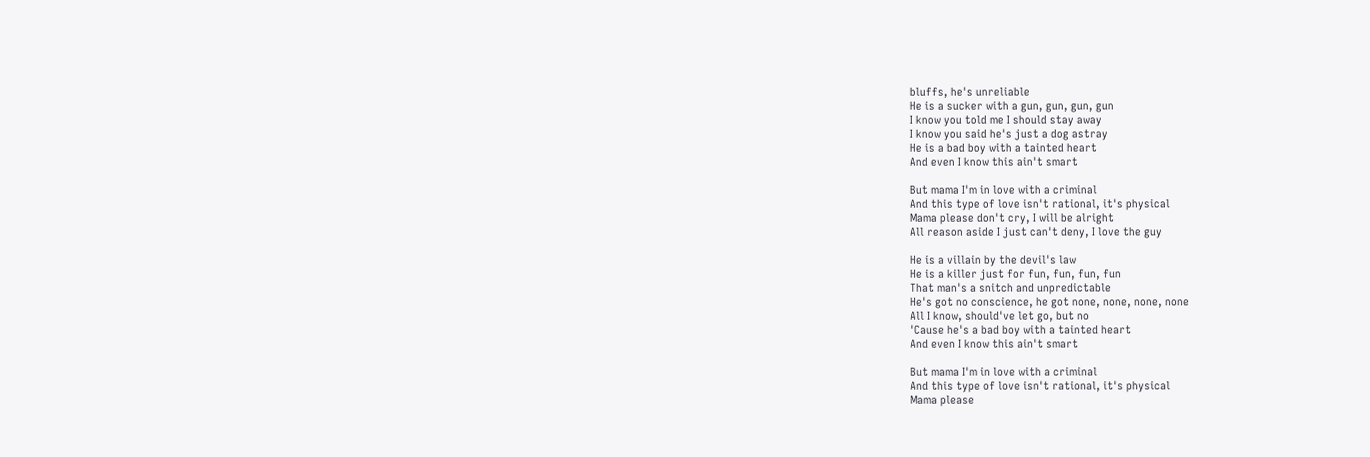bluffs, he's unreliable
He is a sucker with a gun, gun, gun, gun
I know you told me I should stay away
I know you said he's just a dog astray
He is a bad boy with a tainted heart
And even I know this ain't smart

But mama I'm in love with a criminal
And this type of love isn't rational, it's physical
Mama please don't cry, I will be alright
All reason aside I just can't deny, I love the guy

He is a villain by the devil's law
He is a killer just for fun, fun, fun, fun
That man's a snitch and unpredictable
He's got no conscience, he got none, none, none, none
All I know, should've let go, but no
'Cause he's a bad boy with a tainted heart
And even I know this ain't smart

But mama I'm in love with a criminal
And this type of love isn't rational, it's physical
Mama please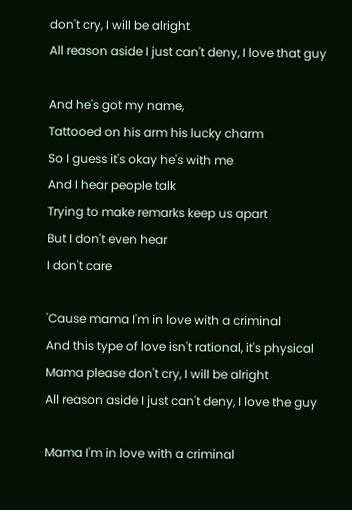don't cry, I will be alright
All reason aside I just can't deny, I love that guy

And he's got my name,
Tattooed on his arm his lucky charm
So I guess it's okay he's with me
And I hear people talk
Trying to make remarks keep us apart
But I don't even hear
I don't care

'Cause mama I'm in love with a criminal
And this type of love isn't rational, it's physical
Mama please don't cry, I will be alright
All reason aside I just can't deny, I love the guy

Mama I'm in love with a criminal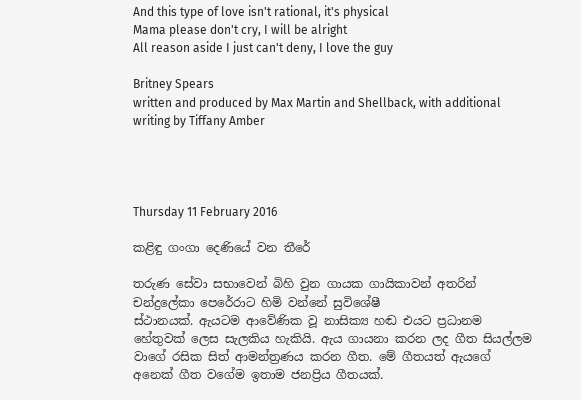And this type of love isn't rational, it's physical
Mama please don't cry, I will be alright
All reason aside I just can't deny, I love the guy

Britney Spears
written and produced by Max Martin and Shellback, with additional writing by Tiffany Amber




Thursday 11 February 2016

කළිඳු ගංගා දෙණියේ වන තීරේ

තරුණ සේවා සභාවෙන් බිහි වුන ගායක ගායිකාවන් අතරින් චන්ද්‍රලේකා පෙරේරාට හිමි වන්නේ සුවිශේෂී
ස්ථානයක්. ඇයටම ආවේණික වූ නාසික්‍ය හඬ එයට ප්‍රධානම හේතුවක් ලෙස සැලකිය හැකියි. ඇය ගායනා කරන ලද ගීත සියල්ලම වාගේ රසික සිත් ආමන්ත්‍රණය කරන ගීත. මේ ගීතයත් ඇයගේ අනෙක් ගීත වගේම ඉතාම ජනප්‍රිය ගීතයක්.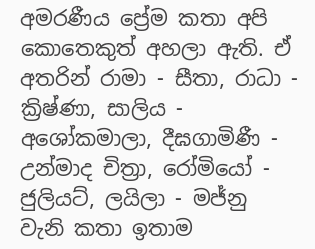අමරණීය ප්‍රේම කතා අපි කොතෙකුත් අහලා ඇති. ඒ අතරින් රාමා - සීතා, රාධා - ක්‍රිෂ්ණා, සාලිය - අශෝකමාලා, දීඝගාමිණී - උන්මාද චිත්‍රා, රෝමියෝ - ජුලියට්, ලයිලා - මජ්නු වැනි කතා ඉතාම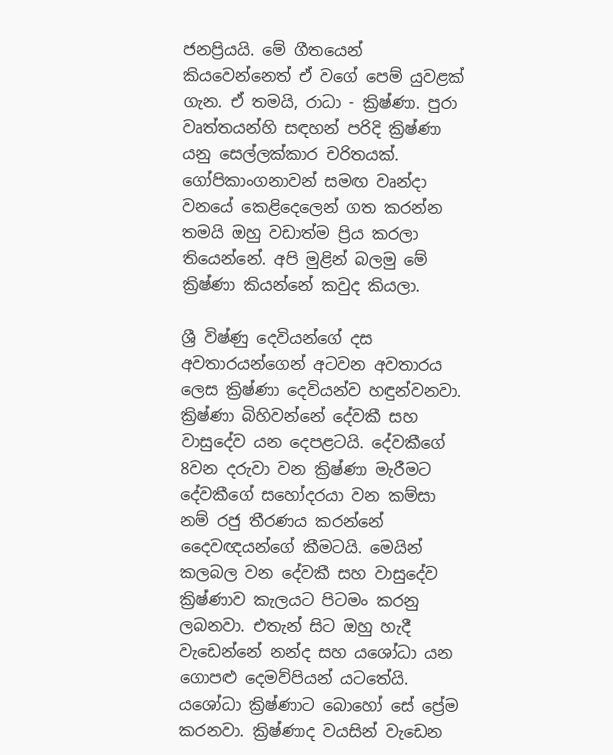ජනප්‍රියයි. මේ ගීතයෙන් කියවෙන්නෙත් ඒ වගේ පෙම් යුවළක් ගැන. ඒ තමයි, රාධා - ක්‍රිෂ්ණා. පුරා වෘත්තයන්හි සඳහන් පරිදි ක්‍රිෂ්ණා යනු සෙල්ලක්කාර චරිතයක්. ගෝපිකාංගනාවන් සමඟ වෘන්දා වනයේ කෙළිදෙලෙන් ගත කරන්න තමයි ඔහු වඩාත්ම ප්‍රිය කරලා තියෙන්නේ. අපි මුළින් බලමු මේ ක්‍රිෂ්ණා කියන්නේ කවුද කියලා.

ශ්‍රී විෂ්ණු දෙවියන්ගේ දස අවතාරයන්ගෙන් අටවන අවතාරය ලෙස ක්‍රිෂ්ණා දෙවියන්ව හඳුන්වනවා. ක්‍රිෂ්ණා බිහිවන්නේ දේවකී සහ වාසුදේව යන දෙපළටයි. දේවකීගේ 8වන දරුවා වන ක්‍රිෂ්ණා මැරීමට දේවකීගේ සහෝදරයා වන කම්සා නම් රජු තීරණය කරන්නේ දෛවඥයන්ගේ කීමටයි. මෙයින් කලබල වන දේවකී සහ වාසුදේව ක්‍රිෂ්ණාව කැලයට පිටමං කරනු ලබනවා. එතැන් සිට ඔහු හැදී වැඩෙන්නේ නන්ද සහ යශෝධා යන ගොපළු දෙමව්පියන් යටතේයි. යශෝධා ක්‍රිෂ්ණාට බොහෝ සේ ප්‍රේම කරනවා. ක්‍රිෂ්ණාද වයසින් වැඩෙන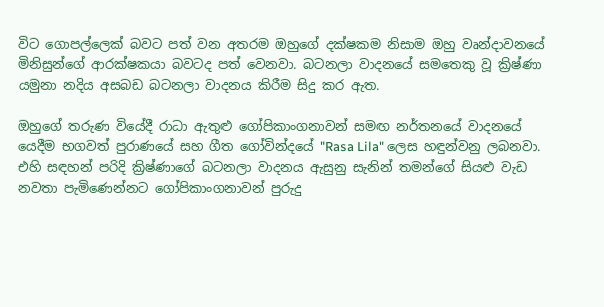විට ගොපල්ලෙක් බවට පත් වන අතරම ඔහුගේ දක්ෂකම නිසාම ඔහු වෘන්දාවනයේ මිනිසුන්ගේ ආරක්ෂකයා බවටද පත් වෙනවා. බටනලා වාදනයේ සමතෙකු වූ ක්‍රිෂ්ණා යමුනා නදිය අසබඩ බටනලා වාදනය කිරීම සිදු කර ඇත.

ඔහුගේ තරුණ වියේදී රාධා ඇතුළු ගෝපිකාංගනාවන් සමඟ නර්තනයේ වාදනයේ යෙදීම භගවත් පුරාණයේ සහ ගීත ගෝවින්දයේ "Rasa Lila" ලෙස හඳුන්වනු ලබනවා. එහි සඳහන් පරිදි ක්‍රිෂ්ණාගේ බටනලා වාදනය ඇසුනු සැනින් තමන්ගේ සියළු වැඩ නවතා පැමිණෙන්නට ගෝපිකාංගනාවන් පුරුදු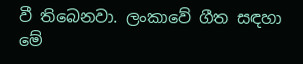වී තිබෙනවා. ලංකාවේ ගීත සඳහා මේ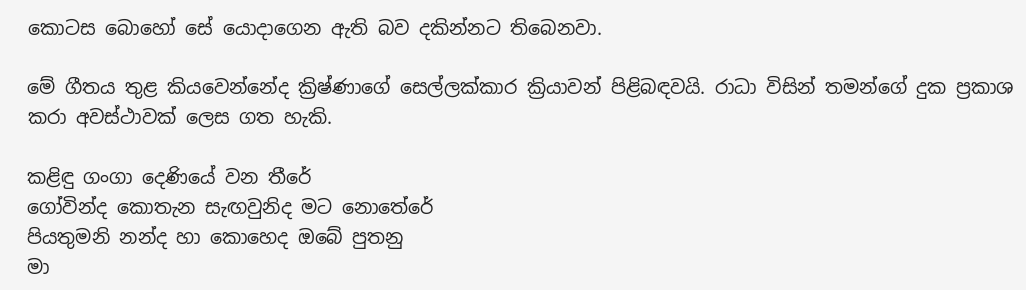කොටස බොහෝ සේ යොදාගෙන ඇති බව දකින්නට තිබෙනවා.

මේ ගීතය තුළ කියවෙන්නේද ක්‍රිෂ්ණාගේ සෙල්ලක්කාර ක්‍රියාවන් පිළිබඳවයි. රාධා විසින් තමන්ගේ දුක ප්‍රකාශ කරා අවස්ථාවක් ලෙස ගත හැකි.

කළිඳු ගංගා දෙණියේ වන තීරේ
ගෝවින්ද කොතැන සැඟවුනිද මට නොතේරේ
පියතුමනි නන්ද හා කොහෙද ඔබේ පුතනු
මා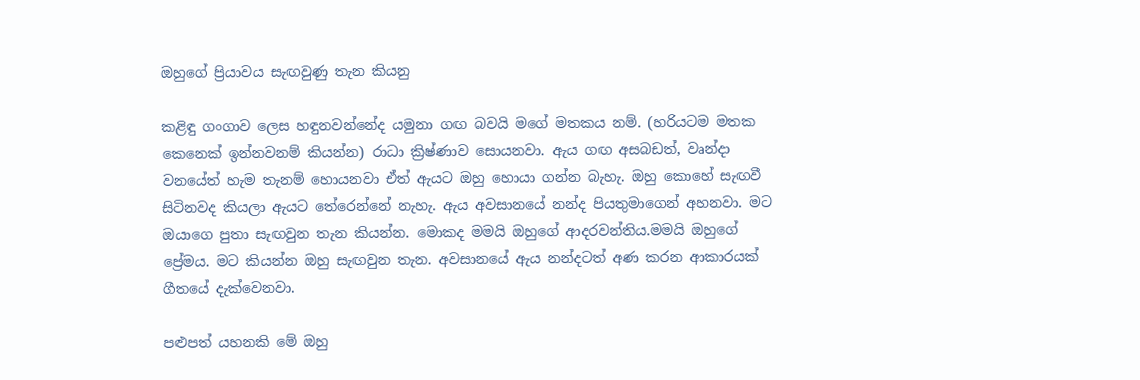ඔහුගේ ප්‍රියාවය සැඟවුණු තැන කියනු

කළිඳු ගංගාව ලෙස හඳුනවන්නේද යමුනා ගඟ බවයි මගේ මතකය නම්. (හරියටම මතක කෙනෙක් ඉන්නවනම් කියන්න) රාධා ක්‍රිෂ්ණාව සොයනවා. ඇය ගඟ අසබඩත්, වෘන්දා වනයේත් හැම තැනම් හොයනවා ඒත් ඇයට ඔහු හොයා ගන්න බැහැ. ඔහු කොහේ සැඟවී සිටිනවද කියලා ඇයට තේරෙන්නේ නැහැ. ඇය අවසානයේ නන්ද පියතුමාගෙන් අහනවා. මට ඔයාගෙ පුතා සැඟවුන තැන කියන්න. මොකද මමයි ඔහුගේ ආදරවන්තිය.මමයි ඔහුගේ ප්‍රේමය. මට කියන්න ඔහු සැඟවුන තැන. අවසානයේ ඇය නන්දටත් අණ කරන ආකාරයක් ගීතයේ දැක්වෙනවා.

පළුපත් යහනකි මේ ඔහු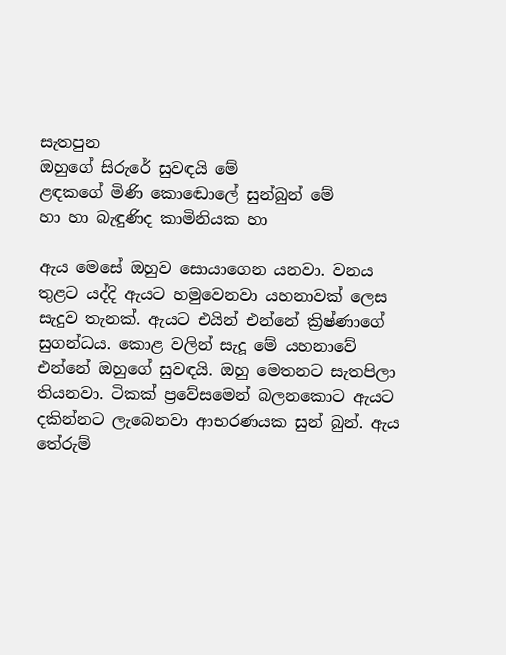සැතපුන
ඔහුගේ සිරුරේ සුවඳයි මේ
ළඳකගේ මිණි කොඬොලේ සුන්බුන් මේ
හා හා බැඳුණිද කාමිනියක හා

ඇය මෙසේ ඔහුව සොයාගෙන යනවා. වනය තුළට යද්දි ඇයට හමුවෙනවා යහනාවක් ලෙස සැදුව තැනක්. ඇයට එයින් එන්නේ ක්‍රිෂ්ණාගේ සුගන්ධය. කොළ වලින් සැදූ මේ යහනාවේ එන්නේ ඔහුගේ සුවඳයි. ඔහු මෙතනට සැතපිලා තියනවා. ටිකක් ප්‍රවේසමෙන් බලනකොට ඇයට දකින්නට ලැබෙනවා ආභරණයක සුන් බුන්. ඇය තේරුම්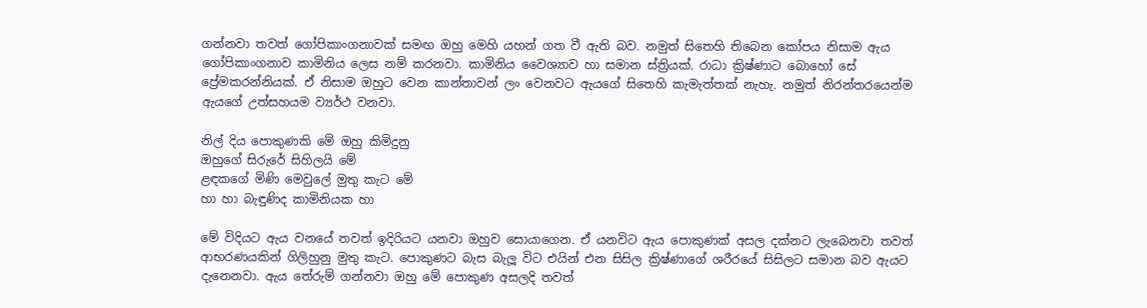ගන්නවා තවත් ගෝපිකාංගනාවක් සමඟ ඔහු මෙහි යහන් ගත වී ඇති බව. නමුත් සිතෙහි තිබෙන කෝපය නිසාම ඇය ගෝපිකාංගනාව කාමිනිය ලෙස නම් කරනවා. කාමිනිය වෛශ්‍යාව හා සමාන ස්ත්‍රියක්. රාධා ක්‍රිෂ්ණාට බොහෝ සේ ප්‍රේමකරන්නියක්. ඒ නිසාම ඔහුට වෙන කාන්තාවන් ලං වෙනවට ඇයගේ සිතෙහි කැමැත්තක් නැහැ. නමුත් නිරන්තරයෙන්ම ඇයගේ උත්සහයම ව්‍යර්ථ වනවා.

නිල් දිය පොකුණකි මේ ඔහු කිමිදුනු
ඔහුගේ සිරුරේ සිහිලයි මේ
ළඳකගේ මිණි මෙවුලේ මුතු කැට මේ
හා හා බැඳුණිද කාමිනියක හා

මේ විදියට ඇය වනයේ තවත් ඉදිරියට යනවා ඔහුව සොයාගෙන. ඒ යනවිට ඇය පොකුණක් අසල දක්නට ලැබෙනවා තවත් ආභරණයකින් ගිලිහුනු මුතු කැට. පොකුණට බැස බැලූ විට එයින් එන සිසිල ක්‍රිෂ්ණාගේ ශරීරයේ සිසිලට සමාන බව ඇයට දැනෙනවා. ඇය තේරුම් ගන්නවා ඔහු මේ පොකුණ අසලදි තවත්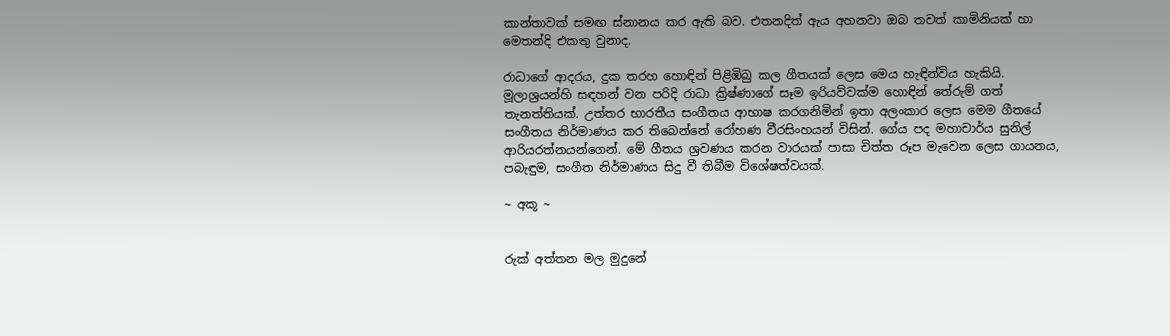කාන්තාවක් සමඟ ස්නානය කර ඇති බව. එතනදිත් ඇය අහනවා ඔබ තවත් කාමිනියක් හා මෙතන්දි එකතු වුනාද.

රාධාගේ ආදරය, දුක තරහ හොඳින් පිළිඹිබු කල ගීතයක් ලෙස මෙය හැඳින්විය හැකියි. මූලාශ්‍රයන්හි සඳහන් වන පරිදි රාධා ක්‍රිෂ්ණාගේ සෑම ඉරියව්වක්ම හොඳින් තේරුම් ගත් තැනත්තියක්. උත්‍තර භාරතීය සංගීතය ආභාෂ කරගනිමින් ඉතා අලංකාර ලෙස මෙම ගීතයේ සංගීතය නිර්මාණය කර තිබෙන්නේ රෝහණ වීරසිංහයන් විසින්. ගේය පද මහාචාර්ය සුනිල් ආරියරත්නයන්ගෙන්. මේ ගීතය ශ්‍රවණය කරන වාරයක් පාසා චිත්ත රූප මැවෙන ලෙස ගායනය, පබැඳුම, සංගීත නිර්මාණය සිදු වී තිබීම විශේෂත්වයක්.

~ අකූ ~


රුක් අත්තන මල මුදුනේ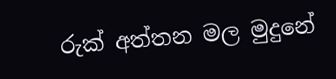රුක් අත්තන මල මුදුනේ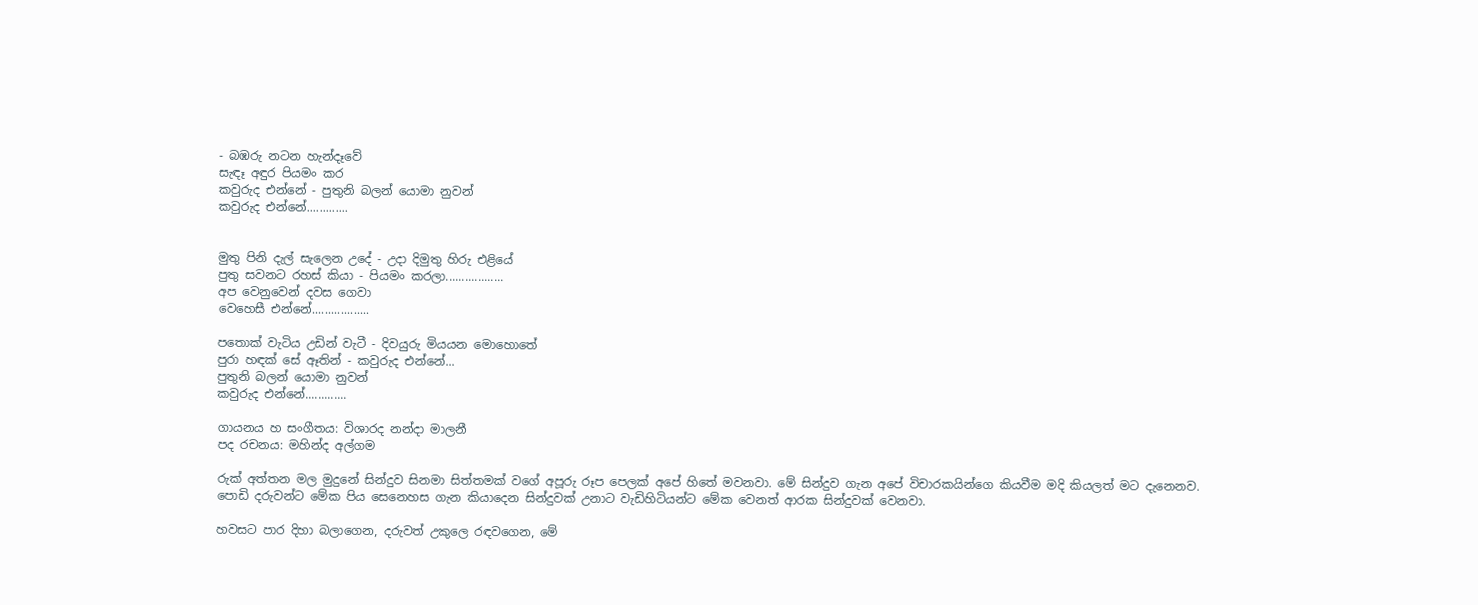- බඹරු නටන හැන්දෑවේ
සැඳෑ අඳුර පියමං කර
කවුරුද එන්නේ - පුතුනි බලන් යොමා නුවන්
කවුරුද එන්නේ.............


මුතු පිනි දැල් සැලෙන උදේ - උදා දිමුතු හිරු එළියේ
පුතු සවනට රහස් කියා - පියමං කරලා..................
අප වෙනුවෙන් දවස ගෙවා
වෙහෙසී එන්නේ..................

පතොක් වැටිය උඩින් වැටී - දිවයුරු මියයන මොහොතේ
පුරා හඳක් සේ ඈතින් - කවුරුද එන්නේ...
පුතුනි බලන් යොමා නුවන්
කවුරුද එන්නේ.............

ගායනය හ සංගීතය: විශාරද නන්දා මාලනී
පද රචනය: මහින්ද අල්ගම

රුක් අත්තන මල මුදුනේ සින්දුව සිනමා සිත්තමක් වගේ අපූරු රූප පෙලක් අපේ හිතේ මවනවා. මේ සින්දුව ගැන අපේ විචාරකයින්ගෙ කියවීම මදි කියලත් මට දැනෙනව.
පොඩි දරුවන්ට මේක පිය සෙනෙහස ගැන කියාදෙන සින්දුවක් උනාට වැඩිහිටියන්ට මේක වෙනත් ආරක සින්දුවක් වෙනවා.

හවසට පාර දිහා බලාගෙන, දරුවත් උකුලෙ රඳවගෙන, මේ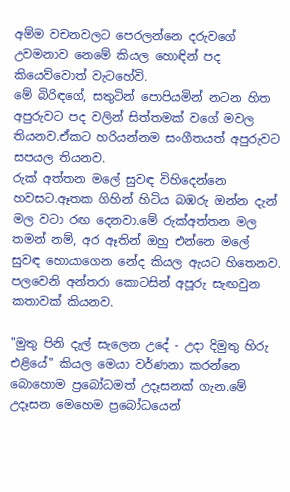අම්ම වචනවලට පෙරලන්නෙ දරුවගේ උවමනාව නෙමේ කියල හොඳින් පද කියෙව්වොත් වැටහේවි.
මේ බිරිඳගේ, සතුටින් පොපියමින් නටන හිත අපුරුවට පද වලින් සිත්තමක් වගේ මවල තියනව.ඒකට හරියන්නම සංගීතයත් අපුරුවට සපයල තියනව.
රුක් අත්තන මලේ සුවඳ විහිදෙන්නෙ හවසට.ඈතක ගිහින් හිටිය බඹරු ඔන්න දැන් මල වටා රඟ දෙනවා.මේ රුක්අත්තන මල තමන් නම්, අර ඈතින් ඔහු එන්නෙ මලේ සුවඳ හොයාගෙන නේද කියල ඇයට හිතෙනව.
පලවෙනි අන්තරා කොටසින් අපූරු සැඟවුන කතාවක් කියනව.

"මුතු පිනි දැල් සැලෙන උදේ - උදා දිමුතු හිරු එළියේ" කියල මෙයා වර්ණනා කරන්නෙ බොහොම ප්‍රබෝධමත් උදෑසනක් ගැන.මේ උදෑසන මෙහෙම ප්‍රබෝධයෙන්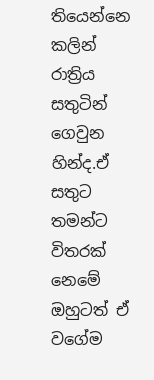තියෙන්නෙ කලින් රාත්‍රිය සතුටින් ගෙවුන හින්ද.ඒ සතුට තමන්ට විතරක් නෙමේ ඔහුටත් ඒ වගේම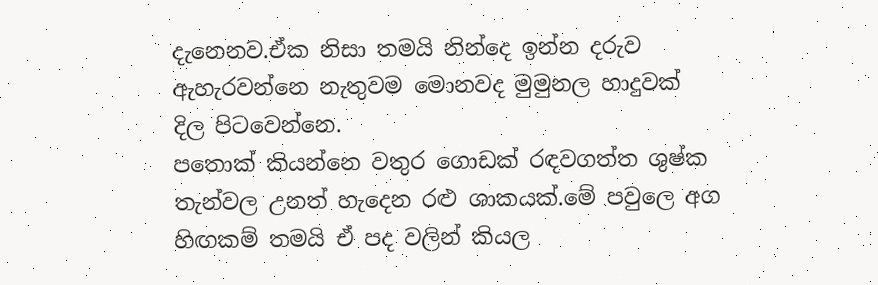දැනෙනව.ඒක නිසා තමයි නින්දෙ ඉන්න දරුව ඇහැරවන්නෙ නැතුවම මොනවද මුමුනල හාදුවක් දිල පිටවෙන්නෙ.
පතොක් කියන්නෙ වතුර ගොඩක් රඳවගත්ත ශුෂ්ක තැන්වල උනත් හැදෙන රළු ශාකයක්.මේ පවුලෙ අග හිඟකම් තමයි ඒ පද වලින් කියල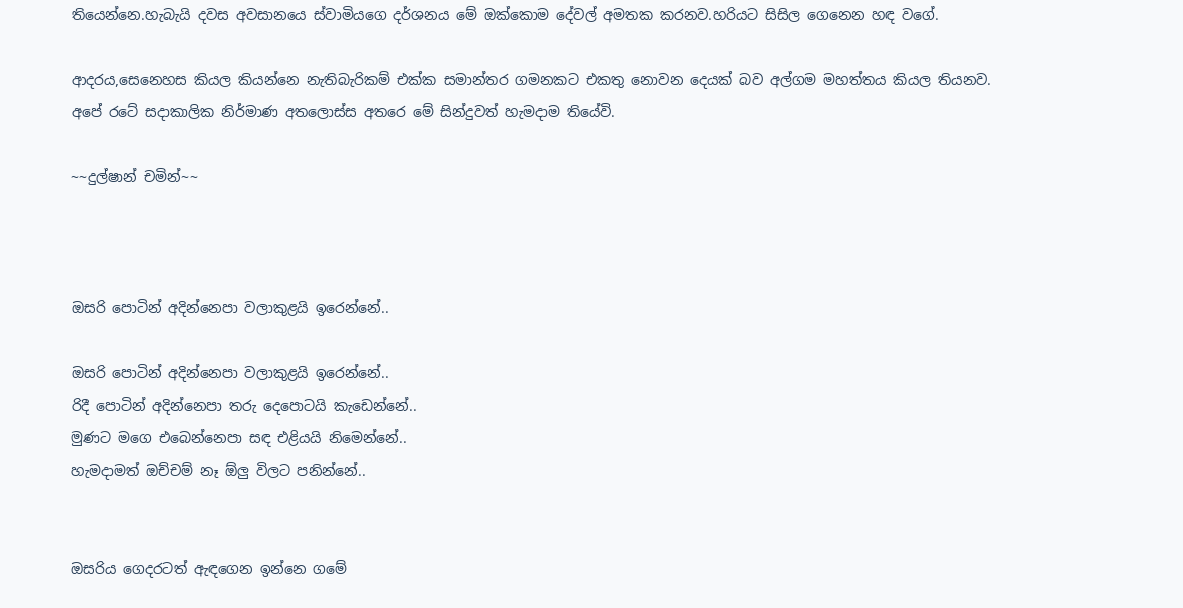තියෙන්නෙ.හැබැයි දවස අවසානයෙ ස්වාමියගෙ දර්ශනය මේ ඔක්කොම දේවල් අමතක කරනව.හරියට සිසිල ගෙනෙන හඳ වගේ.

ආදරය,සෙනෙහස කියල කියන්නෙ නැතිබැරිකම් එක්ක සමාන්තර ගමනකට එකතු නොවන දෙයක් බව අල්ගම මහත්තය කියල තියනව.
අපේ රටේ සදාකාලික නිර්මාණ අතලොස්ස අතරෙ මේ සින්දුවත් හැමදාම තියේවි.

~~දුල්ෂාන් චමින්~~



ඔසරි පොටින් අදින්නෙපා වලාකුළයි ඉරෙන්නේ..

ඔසරි පොටින් අදින්නෙපා වලාකුළයි ඉරෙන්නේ..
රිදී පොටින් අදින්නෙපා තරු දෙපොටයි කැඩෙන්නේ..
මුණට මගෙ එබෙන්නෙපා සඳ එළියයි නිමෙන්නේ..
හැමදාමත් ඔච්චම් නෑ ඕලු විලට පනින්නේ..


ඔසරිය ගෙදරටත් ඇඳගෙන ඉන්නෙ ගමේ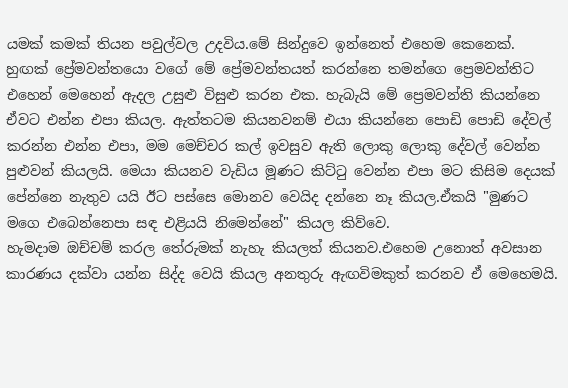යමක් කමක් තියන පවුල්වල උදවිය.මේ සින්දුවෙ ඉන්නෙත් එහෙම කෙනෙක්.
හුඟක් ප්‍රේමවන්තයො වගේ මේ ප්‍රේමවන්තයත් කරන්නෙ තමන්ගෙ ප්‍රෙමවන්තිට එහෙන් මෙහෙන් ඇදල උසුළු විසුළු කරන එක. හැබැයි මේ ප්‍රෙමවන්ති කියන්නෙ ඒවට එන්න එපා කියල. ඇත්තටම කියනවනම් එයා කියන්නෙ පොඩි පොඩි දේවල් කරන්න එන්න එපා, මම මෙච්චර කල් ඉවසුව ඇති ලොකු ලොකු දේවල් වෙන්න පුළුවන් කියලයි. මෙයා කියනව වැඩිය මූණට කිට්ටු වෙන්න එපා මට කිසිම දෙයක් පේන්නෙ නැතුව යයි ඊට පස්සෙ මොනව වෙයිද දන්නෙ නෑ කියල.ඒකයි "මුණට මගෙ එබෙන්නෙපා සඳ එළියයි නිමෙන්නේ" කියල කිව්වෙ.
හැමදාම ඔච්චම් කරල තේරුමක් නැහැ කියලත් කියනව.එහෙම උනොත් අවසාන කාරණය දක්වා යන්න සිද්ද වෙයි කියල අනතුරු ඇඟවිමකුත් කරනව ඒ මෙහෙමයි.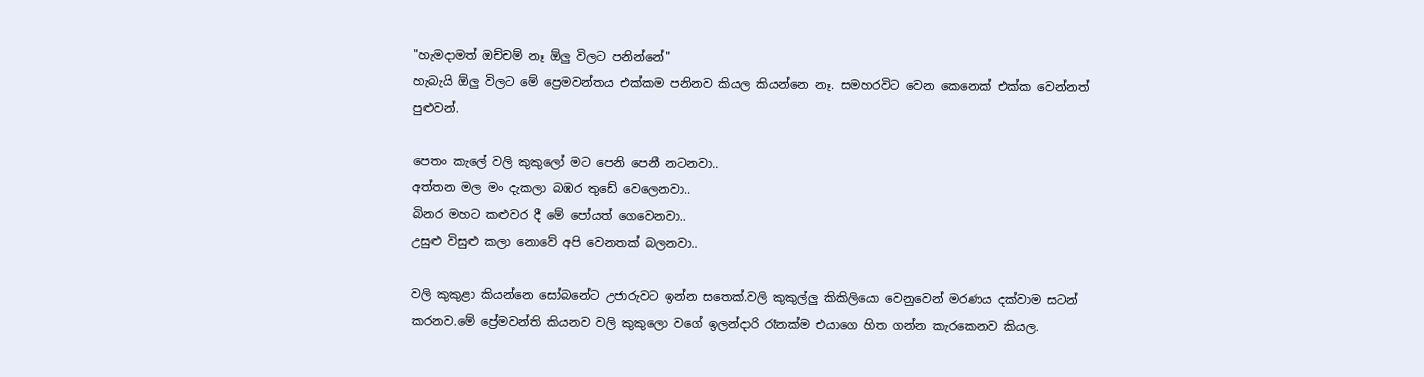"හැමදාමත් ඔච්චම් නෑ ඕලු විලට පනින්නේ"
හැබැයි ඕලු විලට මේ ප්‍රෙමවන්තය එක්කම පනිනව කියල කියන්නෙ නෑ. සමහරවිට වෙන කෙනෙක් එක්ක වෙන්නත් පුළුවන්.

පෙතං කැලේ වලි කුකුලෝ මට පෙනි පෙනී නටනවා..
අත්තන මල මං දැකලා බඹර තුඩේ වෙලෙනවා..
බිනර මහට කළුවර දී මේ පෝයත් ගෙවෙනවා..
උසුළු විසුළු කලා නොවේ අපි වෙනතක් බලනවා..

වලි කුකුළා කියන්නෙ සෝබනේට උජාරුවට ඉන්න සතෙක්.වලි කුකුල්ලු කිකිලියො වෙනුවෙන් මරණය දක්වාම සටන් කරනව.මේ ප්‍රේමවන්ති කියනව වලි කුකුලො වගේ ඉලන්දාරි රෑනක්ම එයාගෙ හිත ගන්න කැරකෙනව කියල.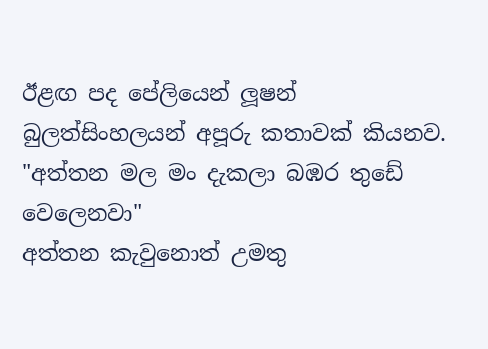ඊළඟ පද පේලියෙන් ලූෂන් බුලත්සිංහලයන් අපූරු කතාවක් කියනව.
"අත්තන මල මං දැකලා බඹර තුඩේ වෙලෙනවා"
අත්තන කැවුනොත් උමතු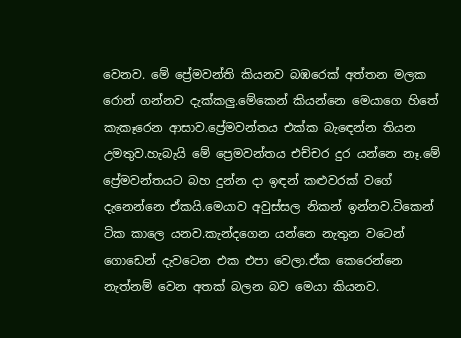වෙනව. මේ ප්‍රේමවන්ති කියනව බඹරෙක් අත්තන මලක රොන් ගන්නව දැක්කලු.මේකෙන් කියන්නෙ මෙයාගෙ හිතේ කැකෑරෙන ආසාව.ප්‍රේමවන්තය එක්ක බැඳෙන්න තියන උමතුව.හැබැයි මේ ප්‍රෙමවන්තය එච්චර දුර යන්නෙ නෑ.මේ ප්‍රේමවන්තයට බහ දුන්න දා ඉඳන් කළුවරක් වගේ දැනෙන්නෙ ඒකයි.මෙයාව අවුස්සල නිකන් ඉන්නව.ටිකෙන් ටික කාලෙ යනව.කැන්දගෙන යන්නෙ නැතුන වටෙන් ගොඩෙන් දැවටෙන එක එපා වෙලා.ඒක කෙරෙන්නෙ නැත්නම් වෙන අතක් බලන බව මෙයා කියනව.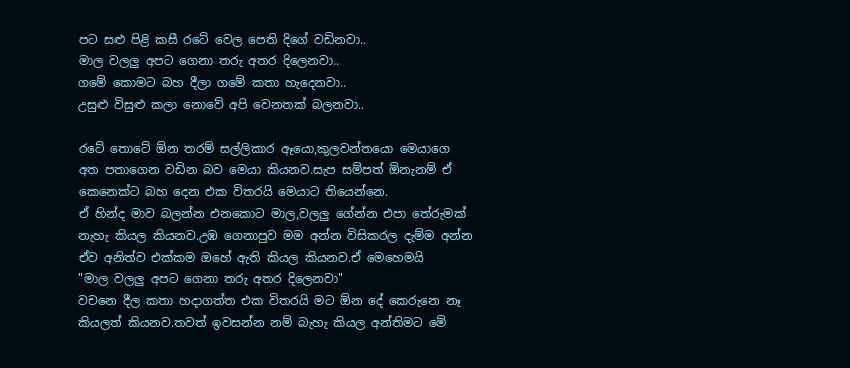පට සළු පිළි කසී රටේ වෙල පෙති දිගේ වඩිනවා..
මාල වලලු අපට ගෙනා තරු අතර දිලෙනවා..
ගමේ කොමට බහ දීලා ගමේ කතා හැදෙනවා..
උසුළු විසුළු කලා නොවේ අපි වෙනතක් බලනවා..

රටේ තොටේ ඕන තරම් සල්ලිකාර ඈයො,කුලවන්තයො මෙයාගෙ අත පතාගෙන වඩින බව මෙයා කියනව.සැප සම්පත් ඕනැනම් ඒ කෙනෙක්ට බහ දෙන එක විතරයි මෙයාට තියෙන්නෙ.
ඒ හින්ද මාව බලන්න එනකොට මාල,වලලු ගේන්න එපා තේරුමක් නැහැ කියල කියනව.උඹ ගෙනාපුව මම අන්න විසිකරල දැම්ම අන්න ඒව අනිත්ව එක්කම ඔහේ ඇති කියල කියනව.ඒ මෙහෙමයි
"මාල වලලු අපට ගෙනා තරු අතර දිලෙනවා"
වචනෙ දීල කතා හදාගත්ත එක විතරයි මට ඕන දේ කෙරුනෙ නෑ කියලත් කියනව.තවත් ඉවසන්න නම් බැහැ කියල අන්තිමට මේ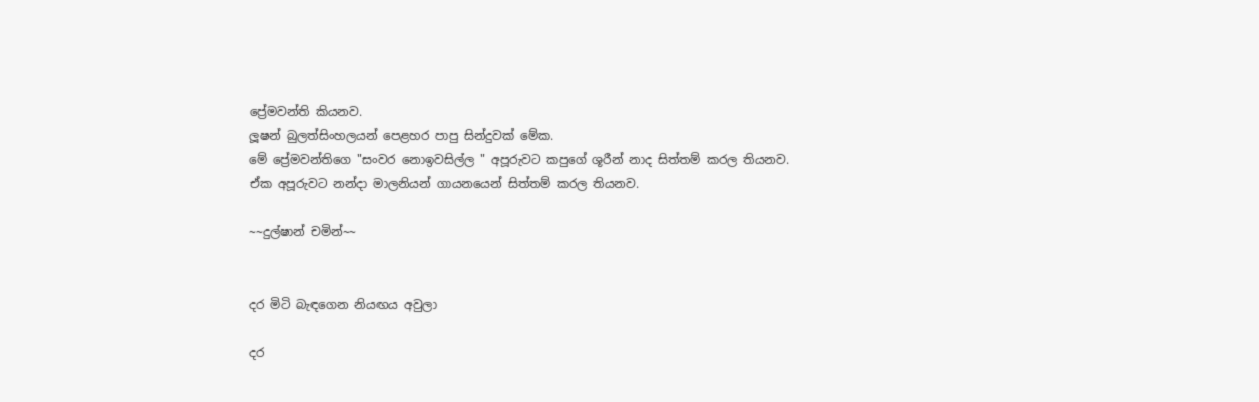ප්‍රේමවන්ති කියනව.
ලූෂන් බුලත්සිංහලයන් පෙළහර පාපු සින්දුවක් මේක.
මේ ප්‍රේමවන්තිගෙ "සංවර නොඉවසිල්ල " අපූරුවට කපුගේ ශූරීන් නාද සිත්තම් කරල තියනව.
ඒක අපූරුවට නන්දා මාලනියන් ගායනයෙන් සිත්තම් කරල තියනව.

~~දුල්ෂාන් චමින්~~


දර මිටි බැඳගෙන නියඟය අවුලා

දර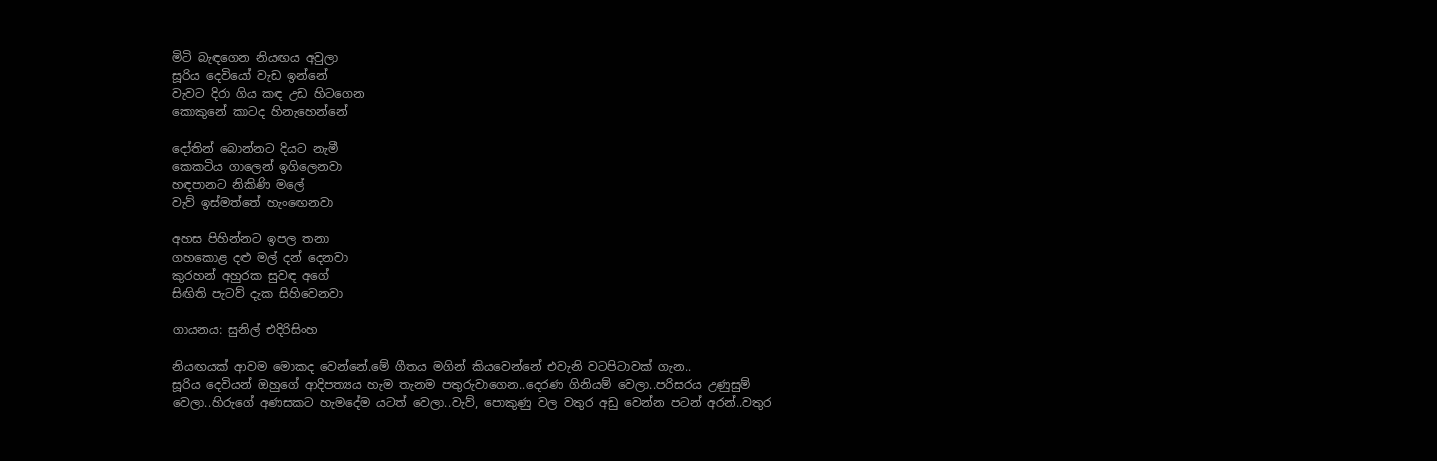මිටි බැඳගෙන නියඟය අවුලා
සූරිය දෙවියෝ වැඩ ඉන්නේ
වැවට දිරා ගිය කඳ උඩ හිටගෙන
කොකුනේ කාටද හිනැහෙන්නේ

දෝතින් බොන්නට දියට නැමී
කෙකටිය ගාලෙන් ඉගිලෙනවා
හඳපානට නිකිණි මලේ
වැව් ඉස්මත්තේ හැංඟෙනවා

අහස පිහින්නට ඉපල තනා
ගහකොළ දළු මල් දන් දෙනවා
කුරහන් අහුරක සුවඳ අගේ
සිඟිති පැටව් දැක සිහිවෙනවා

ගායනය: සුනිල් එදිරිසිංහ

නියඟයක් ආවම මොකද වෙන්නේ.මේ ගීතය මගින් කියවෙන්නේ එවැනි වටපිටාවක් ගැන..
සූරිය දෙවියන් ඔහුගේ ආදිපත්‍යය හැම තැනම පතුරුවාගෙන..දෙරණ ගිනියම් වෙලා..පරිසරය උණුසුම් වෙලා..හිරුගේ අණසකට හැමදේම යටත් වෙලා..වැව්, පොකුණු වල වතුර අඩු වෙන්න පටන් අරන්..වතුර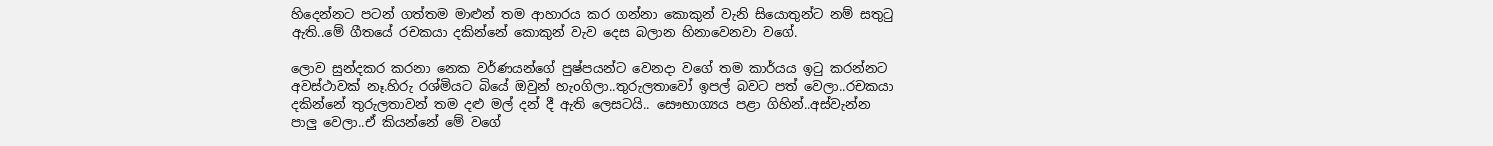හිදෙන්නට පටන් ගත්තම මාළුන් තම ආහාරය කර ගන්නා කොකුන් වැනි සියොතුන්ට නම් සතුටු ඇති..මේ ගීතයේ රචකයා දකින්නේ කොකුන් වැව දෙස බලාන හිනාවෙනවා වගේ.

ලොව සුන්දකර කරනා නෙක වර්ණයන්ගේ පුෂ්පයන්ට වෙනදා වගේ තම කාර්යය ඉටු කරන්නට අවස්ථාවක් නෑ.හිරු රශ්මියට බියේ ඔවුන් හැoගිලා..තුරුලතාවෝ ඉපල් බවට පත් වෙලා..රචකයා දකින්නේ තුරුලතාවන් තම දළු මල් දන් දී ඇති ලෙසටයි.. සෞභාග්‍යය පළා ගිහින්..අස්වැන්න පාලු වෙලා..ඒ කියන්නේ මේ වගේ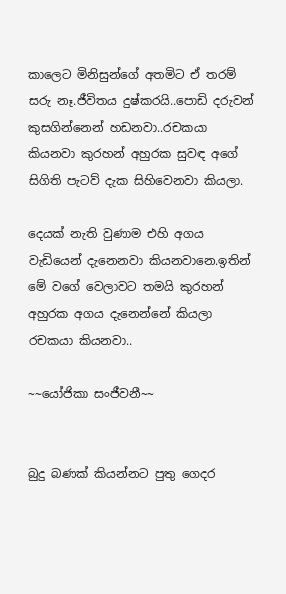කාලෙට මිනිසුන්ගේ අතමිට ඒ තරම් සරු නෑ.ජීවිතය දුෂ්කරයි..පොඩි දරුවන් කුසගින්නෙන් හඩනවා..රචකයා කියනවා කුරහන් අහුරක සුවඳ අගේ සිගිති පැටව් දැක සිහිවෙනවා කියලා.

දෙයක් නැති වුණාම එහි අගය වැඩියෙන් දැනෙනවා කියනවානෙ.ඉතින් මේ වගේ වෙලාවට තමයි කුරහන් අහුරක අගය දැනෙන්නේ කියලා රචකයා කියනවා..

~~යෝජිකා සංජීවනී~~


බුදු බණක් කියන්නට පුතු ගෙදර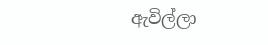ඇවිල්ලා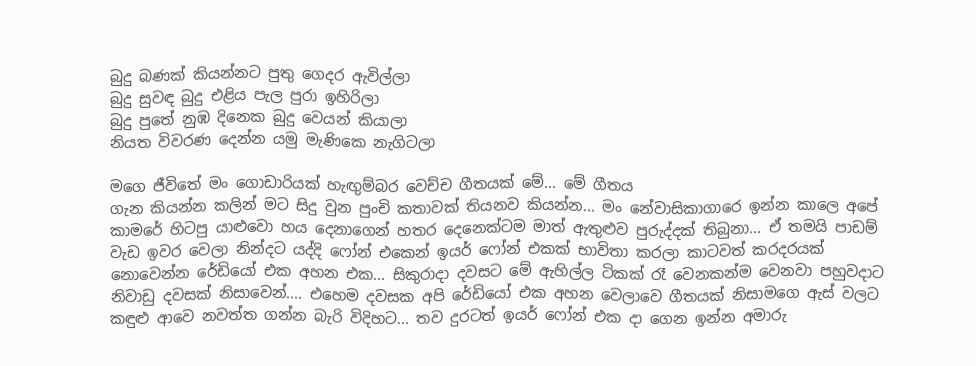බුදු බණක් කියන්නට පුතු ගෙදර ඇවිල්ලා
බුදු සුවඳ බුදු එළිය පැල පුරා ඉහිරිලා
බුදු පුතේ නුඹ දිනෙක බුදු වෙයන් කියාලා
නියත විවරණ දෙන්න යමු මැණිකෙ නැගිටලා

මගෙ ජීවිතේ මං ගොඩාරියක් හැඟුම්බර වෙච්ච ගීතයක් මේ... මේ ගීතය
ගැන කියන්න කලින් මට සිදු වුන පුංචි කතාවක් තියනව කියන්න... මං නේවාසිකාගාරෙ ඉන්න කාලෙ අපේ කාමරේ හිටපු යාළුවො හය දෙනාගෙන් හතර දෙනෙක්ටම මාත් ඇතුළුව පුරුද්දක් තිබුනා... ඒ තමයි පාඩම් වැඩ ඉවර වෙලා නින්දට යද්දි ෆෝන් එකෙන් ඉයර් ෆෝන් එකක් භාවිතා කරලා කාටවත් කරදරයක් නොවෙන්න රේඩියෝ එක අහන එක... සිකුරාදා දවසට මේ ඇහිල්ල ටිකක් රෑ වෙනකන්ම වෙනවා පහුවදාට නිවාඩු දවසක් නිසාවෙන්.... එහෙම දවසක අපි රේඩියෝ එක අහන වෙලාවෙ ගීතයක් නිසාමගෙ ඇස් වලට කඳුළු ආවෙ නවත්ත ගන්න බැරි විදිහට... තව දුරටත් ඉයර් ෆෝන් එක දා ගෙන ඉන්න අමාරු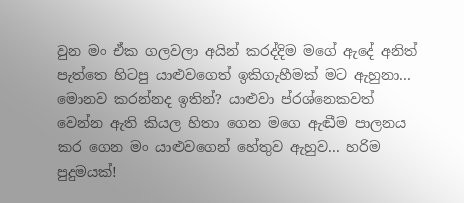වුන මං ඒක ගලවලා අයින් කරද්දිම මගේ ඇදේ අනිත් පැත්තෙ හිටපු යාළුවගෙත් ඉකිගැහීමක් මට ඇහුනා... මොනව කරන්නද ඉතින්? යාළුවා ප්රශ්නෙකවත් වෙන්න ඇති කියල හිතා ගෙන මගෙ ඇඬීම පාලනය කර ගෙන මං යාළුවගෙන් හේතුව ඇහුව... හරිම පුදුමයක්!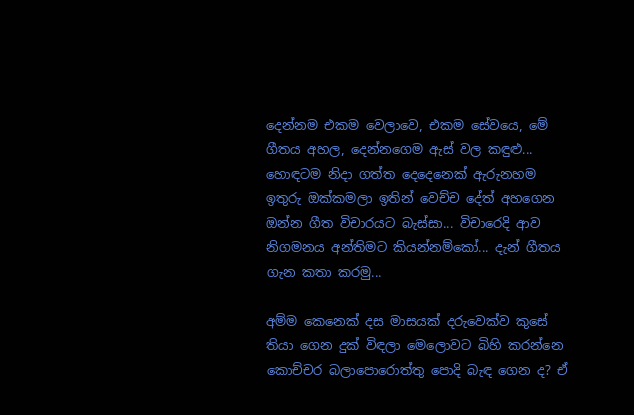දෙන්නම එකම වෙලාවෙ, එකම සේවයෙ, මේ ගීතය අහල, දෙන්නගෙම ඇස් වල කඳුළු...
හොඳටම නිදා ගත්ත දෙදෙනෙක් ඇරුනහම ඉතුරු ඔක්කමලා ඉතින් වෙච්ච දේත් අහගෙන ඔන්න ගීත විචාරයට බැස්සා... විචාරෙදි ආව නිගමනය අන්තිමට කියන්නම්කෝ... දැන් ගීතය ගැන කතා කරමු...

අම්ම කෙනෙක් දස මාසයක් දරුවෙක්ව කුසේ තියා ගෙන දුක් විඳලා මෙලොවට බිහි කරන්නෙ කොච්චර බලාපොරොත්තු පොදි බැඳ ගෙන ද? ඒ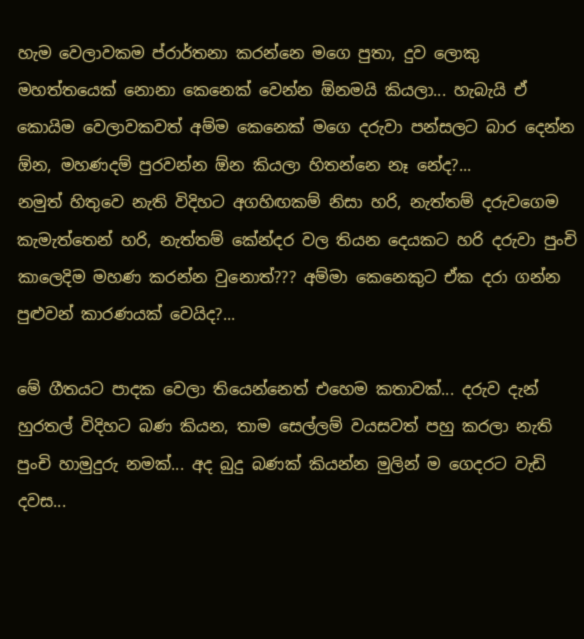හැම වෙලාවකම ප්රාර්තනා කරන්නෙ මගෙ පුතා, දුව ලොකු මහත්තයෙක් නොනා කෙනෙක් වෙන්න ඕනමයි කියලා... හැබැයි ඒ කොයිම වෙලාවකවත් අම්ම කෙනෙක් මගෙ දරුවා පන්සලට බාර දෙන්න ඕන, මහණදම් පුරවන්න ඕන කියලා හිතන්නෙ නෑ නේද?...
නමුත් හිතුවෙ නැති විදිහට අගහිඟකම් නිසා හරි, නැත්තම් දරුවගෙම කැමැත්තෙන් හරි, නැත්තම් කේන්දර වල තියන දෙයකට හරි දරුවා පුංචි කාලෙදිම මහණ කරන්න වුනොත්??? අම්මා කෙනෙකුට ඒක දරා ගන්න පුළුවන් කාරණයක් වෙයිද?...

මේ ගීතයට පාදක වෙලා තියෙන්නෙත් එහෙම කතාවක්... දරුව දැන් හුරතල් විදිහට බණ කියන, තාම සෙල්ලම් වයසවත් පහු කරලා නැති පුංචි හාමුදුරු නමක්... අද බුදු බණක් කියන්න මුලින් ම ගෙදරට වැඩි දවස...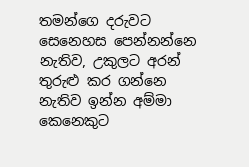තමන්ගෙ දරුවට සෙනෙහස පෙන්නන්නෙ නැතිව, උකුලට අරන් තුරුළු කර ගන්නෙ නැතිව ඉන්න අම්මා කෙනෙකුට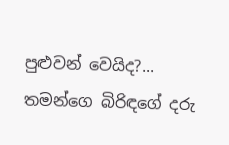පුළුවන් වෙයිද?... තමන්ගෙ බිරිඳගේ දරු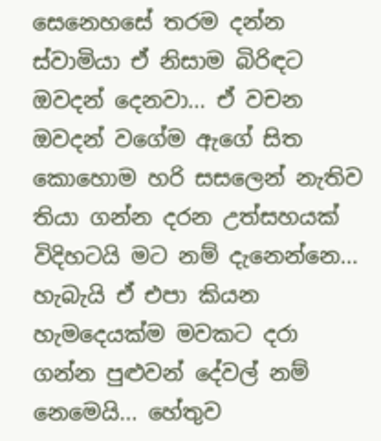සෙනෙහසේ තරම දන්න ස්වාමියා ඒ නිසාම බිරිඳට ඔවදන් දෙනවා... ඒ වචන ඔවදන් වගේම ඇගේ සිත කොහොම හරි සසලෙන් නැතිව තියා ගන්න දරන උත්සහයක් විදිහටයි මට නම් දැනෙන්නෙ... හැබැයි ඒ එපා කියන හැමදෙයක්ම මවකට දරා ගන්න පුළුවන් දේවල් නම් නෙමෙයි... හේතුව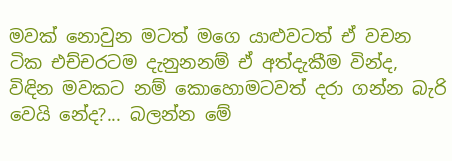මවක් නොවුන මටත් මගෙ යාළුවටත් ඒ වචන ටික එච්චරටම දැනුනනම් ඒ අත්දැකීම වින්ද, විඳින මවකට නම් කොහොමටවත් දරා ගන්න බැරි වෙයි නේද?... බලන්න මේ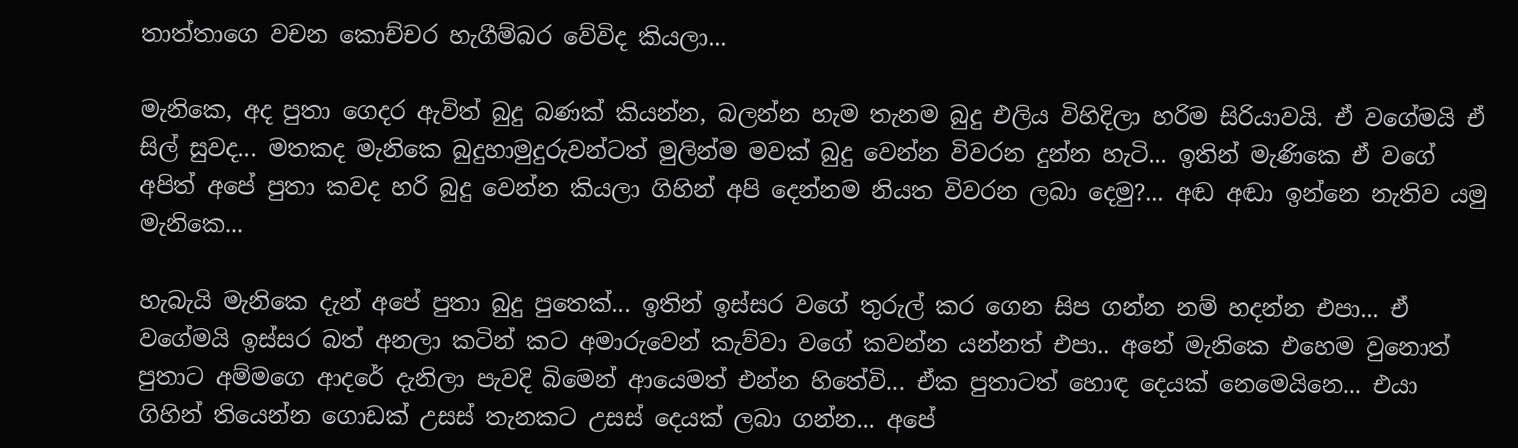තාත්තාගෙ වචන කොච්චර හැගීම්බර වේවිද කියලා...

මැනිකෙ, අද පුතා ගෙදර ඇවිත් බුදු බණක් කියන්න, බලන්න හැම තැනම බුදු එලිය විහිදිලා හරිම සිරියාවයි. ඒ වගේමයි ඒ සිල් සුවද... මතකද මැනිකෙ බුදුහාමුදුරුවන්ටත් මුලින්ම මවක් බුදු වෙන්න විවරන දුන්න හැටි... ඉතින් මැණිකෙ ඒ වගේ අපිත් අපේ පුතා කවද හරි බුදු වෙන්න කියලා ගිහින් අපි දෙන්නම නියත විවරන ලබා දෙමු?... අඬ අඬා ඉන්නෙ නැතිව යමු මැනිකෙ...

හැබැයි මැනිකෙ දැන් අපේ පුතා බුදු පුතෙක්... ඉතින් ඉස්සර වගේ තුරුල් කර ගෙන සිප ගන්න නම් හදන්න එපා... ඒ වගේමයි ඉස්සර බත් අනලා කටින් කට අමාරුවෙන් කැව්වා වගේ කවන්න යන්නත් එපා.. අනේ මැනිකෙ එහෙම වුනොත් පුතාට අම්මගෙ ආදරේ දැනිලා පැවදි බිමෙන් ආයෙමත් එන්න හිතේවි... ඒක පුතාටත් හොඳ දෙයක් නෙමෙයිනෙ... එයා ගිහින් තියෙන්න ගොඩක් උසස් තැනකට උසස් දෙයක් ලබා ගන්න... අපේ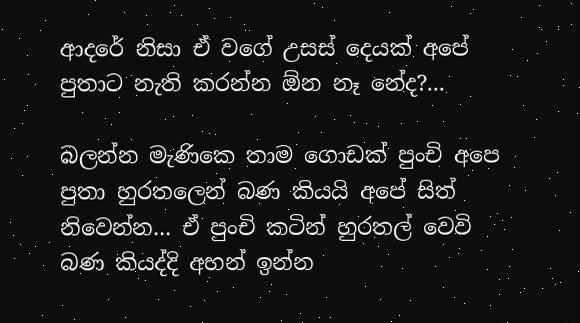ආදරේ නිසා ඒ වගේ උසස් දෙයක් අපේ පුතාට නැති කරන්න ඕන නෑ නේද?...

බලන්න මැණිකෙ තාම ගොඩක් පුංචි අපෙ පුතා හුරතලෙන් බණ කියයි අපේ සිත් නිවෙන්න... ඒ පුංචි කටින් හුරතල් වෙවි බණ කියද්දි අහන් ඉන්න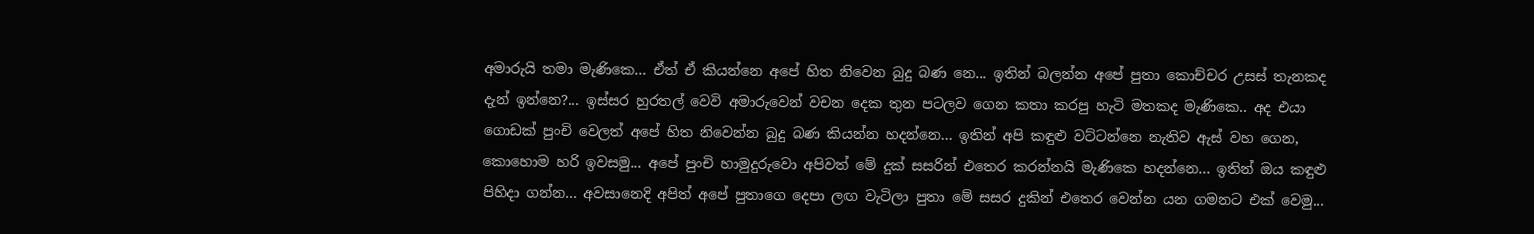අමාරුයි තමා මැණිකෙ... ඒත් ඒ කියන්නෙ අපේ හිත නිවෙන බුදු බණ නෙ... ඉතින් බලන්න අපේ පුතා කොච්චර උසස් තැනකද දැන් ඉන්නෙ?... ඉස්සර හුරතල් වෙවි අමාරුවෙන් වචන දෙක තුන පටලව ගෙන කතා කරපු හැටි මතකද මැණිකෙ.. අද එයා ගොඩක් පුංචි වෙලත් අපේ හිත නිවෙන්න බුදු බණ කියන්න හදන්නෙ... ඉතින් අපි කඳුළු වට්ටන්නෙ නැතිව ඇස් වහ ගෙන, කොහොම හරි ඉවසමු... අපේ පුංචි හාමුදුරුවො අපිවත් මේ දුක් සසරින් එතෙර කරන්නයි මැණිකෙ හදන්නෙ... ඉතින් ඔය කඳුළු පිහිදා ගන්න... අවසානෙදි අපිත් අපේ පුතාගෙ දෙපා ලඟ වැටිලා පුතා මේ සසර දුකින් එතෙර වෙන්න යන ගමනට එක් වෙමු...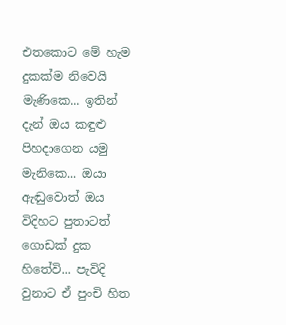එතකොට මේ හැම දුකක්ම නිවෙයි මැණිකෙ... ඉතින් දැන් ඔය කඳුළු පිහදාගෙන යමු මැනිකෙ... ඔයා ඇඬුවොත් ඔය විදිහට පුතාටත් ගොඩක් දුක හිතේවි... පැවිදි වුනාට ඒ පුංචි හිත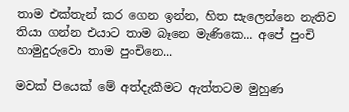තාම එක්තැන් කර ගෙන ඉන්න, හිත සැලෙන්නෙ නැතිව තියා ගන්න එයාට තාම බෑනෙ මැණිකෙ... අපේ පුංචි හාමුදුරුවො තාම පුංචිනෙ...

මවක් පියෙක් මේ අත්දැකීමට ඇත්තටම මුහුණ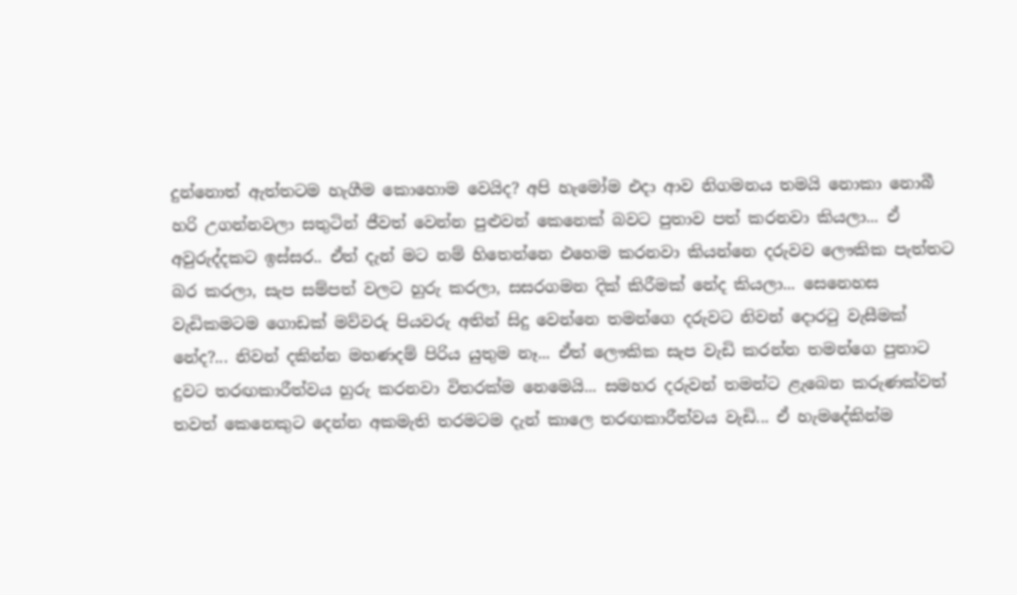දුන්නොත් ඇත්තටම හැගීම කොහොම වෙයිද? අපි හැමෝම එදා ආව නිගමනය තමයි නොකා නොබී හරි උගන්නවලා සතුටින් ජීවත් වෙන්න පුළුවන් කෙනෙක් බවට පුතාව පත් කරනවා කියලා... ඒ අවුරුද්දකට ඉස්සර.. ඒත් දැන් මට නම් හිතෙන්නෙ එහෙම කරනවා කියන්නෙ දරුවව ලෞකික පැත්තට බර කරලා, සැප සම්පත් වලට හුරු කරලා, සසරගමන දික් කිරීමක් නේද කියලා... සෙනෙහස වැඩිකමටම ගොඩක් මව්වරු පියවරු අතින් සිදු වෙන්නෙ තමන්ගෙ දරුවට නිවන් දොරටු වැසීමක් නේද?... නිවන් දකින්න මහණදම් පිරිය යුතුම නෑ... ඒත් ලෞකික සැප වැඩි කරන්න තමන්ගෙ පුතාට දුවට තරඟකාරීත්වය හුරු කරනවා විතරක්ම නෙමෙයි... සමහර දරුවන් තමන්ට ළැබෙන කරුණක්වත් තවත් කෙනෙකුට දෙන්න අකමැති තරමටම දැන් කාලෙ තරඟකාරීත්වය වැඩි... ඒ හැමදේකින්ම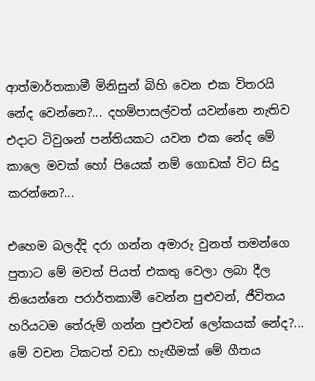ආත්මාර්තකාමී මිනිසුන් බිහි වෙන එක විතරයි නේද වෙන්නෙ?... දහම්පාසල්වත් යවන්නෙ නැතිව එදාට ටිවුශන් පන්තියකට යවන එක නේද මේ කාලෙ මවක් හෝ පියෙක් නම් ගොඩක් විට සිදු කරන්නෙ?...

එහෙම බලද්දි දරා ගන්න අමාරු වුනත් තමන්ගෙ පුතාට මේ මවත් පියත් එකතු වෙලා ලබා දීල තියෙන්නෙ පරාර්තකාමී වෙන්න පුළුවන්, ජීවිතය හරියටම තේරුම් ගන්න පුළුවන් ලෝකයක් නේද?... මේ වචන ටිකටත් වඩා හැඟීමක් මේ ගීතය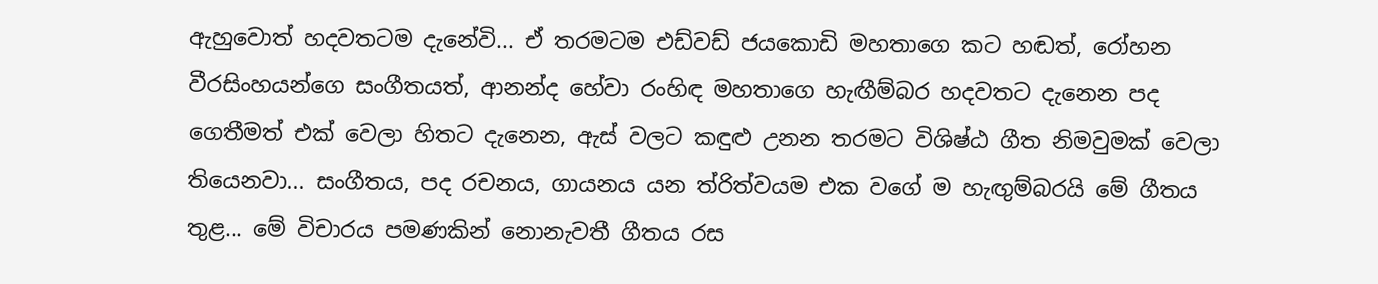ඇහුවොත් හදවතටම දැනේවි... ඒ තරමටම එඩ්වඩ් ජයකොඩි මහතාගෙ කට හඬත්, රෝහන වීරසිංහයන්ගෙ සංගීතයත්, ආනන්ද හේවා රංහිඳ මහතාගෙ හැඟීම්බර හදවතට දැනෙන පද ගෙතීමත් එක් වෙලා හිතට දැනෙන, ඇස් වලට කඳුළු උනන තරමට විශිෂ්ඨ ගීත නිමවුමක් වෙලා තියෙනවා... සංගීතය, පද රචනය, ගායනය යන ත්රිත්වයම එක වගේ ම හැඟුම්බරයි මේ ගීතය තුළ... මේ විචාරය පමණකින් නොනැවතී ගීතය රස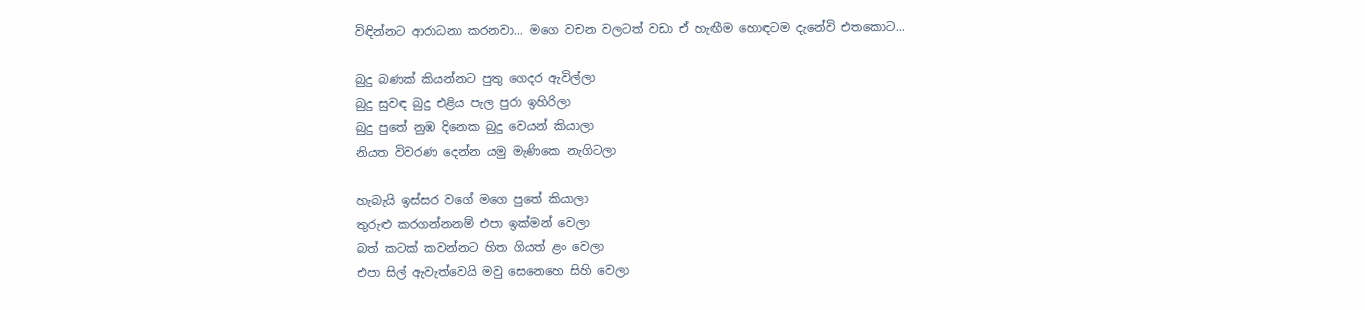විඳින්නට ආරාධනා කරනවා... මගෙ වචන වලටත් වඩා ඒ හැඟීම හොඳටම දැනේවි එතකොට...

බුදු බණක් කියන්නට පුතු ගෙදර ඇවිල්ලා
බුදු සුවඳ බුදු එළිය පැල පුරා ඉහිරිලා
බුදු පුතේ නුඹ දිනෙක බුදු වෙයන් කියාලා
නියත විවරණ දෙන්න යමු මැණිකෙ නැගිටලා

හැබැයි ඉස්සර වගේ මගෙ පුතේ කියාලා
තුරුළු කරගන්නනම් එපා ඉක්මන් වෙලා
බත් කටක් කවන්නට හිත ගියත් ළං වෙලා
එපා සිල් ඇවැත්වෙයි මවු සෙනෙහෙ සිහි වෙලා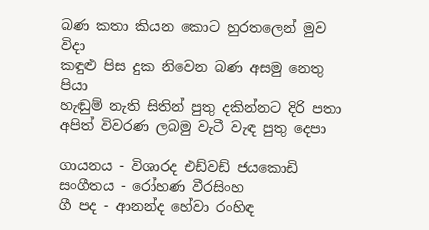බණ කතා කියන කොට හුරතලෙන් මුව විදා
කඳුළු පිස දුක නිවෙන බණ අසමු නෙතු පියා
හැඬුම් නැති සිතින් පුතු දකින්නට දිරි පතා
අපිත් විවරණ ලබමු වැටී වැඳ පුතු දෙපා

ගායනය - විශාරද එඩ්වඩ් ජයකොඩි
සංගීතය - රෝහණ වීරසිංහ
ගී පද - ආනන්ද හේවා රංහිඳ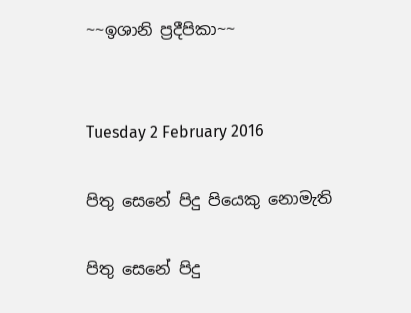~~ඉශානි ප්‍රදීපිකා~~


Tuesday 2 February 2016

පිතු සෙනේ පිදු පියෙකු නොමැති

පිතු සෙනේ පිදු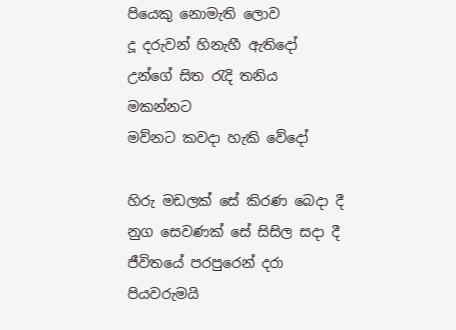පියෙකු නොමැති ලොව
දූ දරුවන් හිනැහී ඇතිදෝ
උන්ගේ සිත රැදි තනිය මකන්නට
මව්නට කවදා හැකි වේදෝ

හිරු මඩලක් සේ කිරණ බෙදා දී
නුග සෙවණක් සේ සිසිල සදා දී
ජීවිතයේ පරපුරෙන් දරා
පියවරුමයි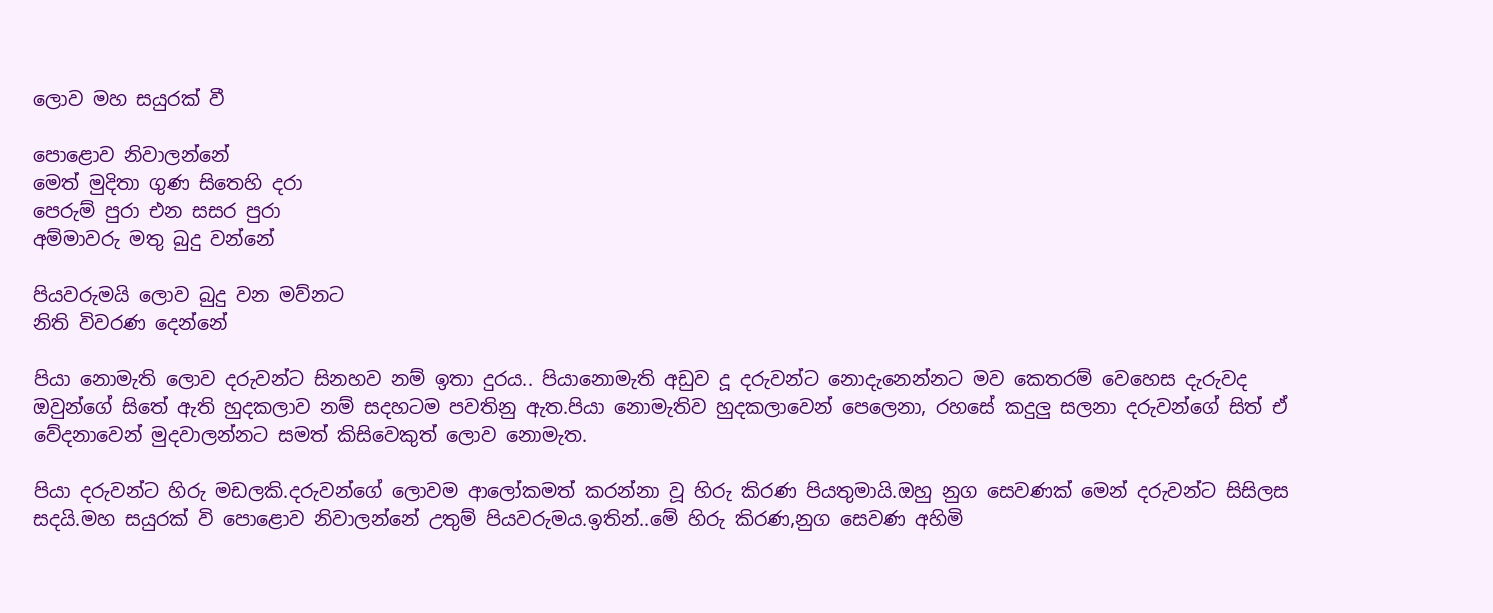ලොව මහ සයුරක් වී

පොළොව නිවාලන්නේ
මෙත් මුදිතා ගුණ සිතෙහි දරා
පෙරුම් පුරා එන සසර පුරා
අම්මාවරු මතු බුදු වන්නේ

පියවරුමයි ලොව බුදු වන මව්නට
නිති විවරණ දෙන්නේ

පියා නොමැති ලොව දරුවන්ට සිනහව නම් ඉතා දුරය.. පියානොමැති අඩුව දූ දරුවන්ට නොදැනෙන්නට මව කෙතරම් වෙහෙස දැරුවද ඔවුන්ගේ සිතේ ඇති හුදකලාව නම් සදහටම පවතිනු ඇත.පියා නොමැතිව හුදකලාවෙන් පෙලෙනා, රහසේ කදුලු සලනා දරුවන්ගේ සිත් ඒ වේදනාවෙන් මුදවාලන්නට සමත් කිසිවෙකුත් ලොව නොමැත.

පියා දරුවන්ට හිරු මඩලකි.දරුවන්ගේ ලොවම ආලෝකමත් කරන්නා වූ හිරු කිරණ පියතුමායි.ඔහු නුග සෙවණක් මෙන් දරුවන්ට සිසිලස සදයි.මහ සයුරක් වි පොළොව නිවාලන්නේ උතුම් පියවරුමය.ඉතින්..මේ හිරු කිරණ,නුග සෙවණ අහිමි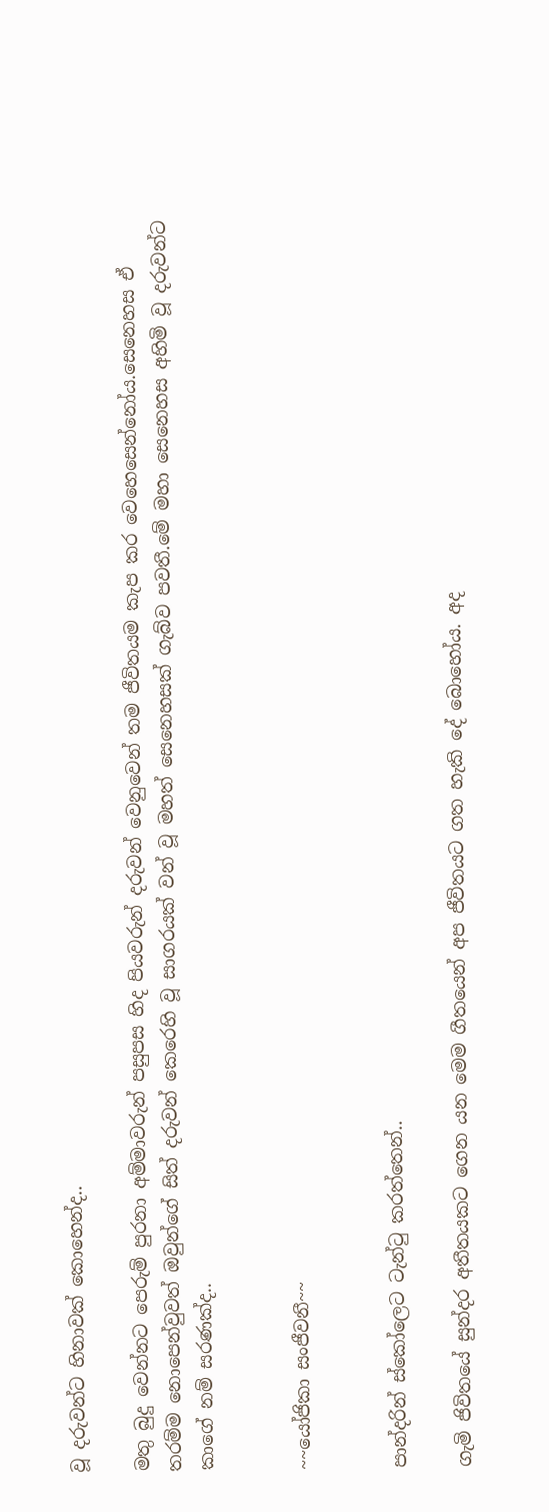වූ දරුවන්ට හිනාවක් කොහෙන්ද..

මතු බුදු වෙන්නට පෙරුම් පුරනා අම්මාවරුන් පසුපස හිද පියවරුන් දරුවන් වෙනුවෙන් තම ජීවිතයම කැප කර වෙහෙසෙන්නෝය.සෙනෙහස ඒ තරම්ම නොපෙන්වුවත් ඔවුන්ගේ සිත් දරුවන් කෙරෙහි වූ සාගරයක් වන් වූ මහත් සෙනෙහසක් ගැබ්ව පවතී.මේ මහා සෙනෙහස අහිමි වූ දරුවන්ට කාගේ නම් සරණක්ද..


~~යෝජිකා සංජීවනී~~


පාන්දරින් ස්කෝලෙට ටැන්ටු කරත්තෙන්..

ගැමි ජිවිතයේ සුන්දර අතීතයකට ගෙන යන මෙම ගීතයෙන් අප ජීවිතයට ගත හැකි දේ බොහෝය. අද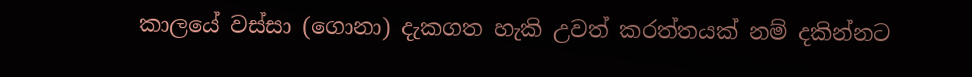කාලයේ වස්සා (ගොනා) දැකගත හැකි උවත් කරත්තයක් නම් දකින්නට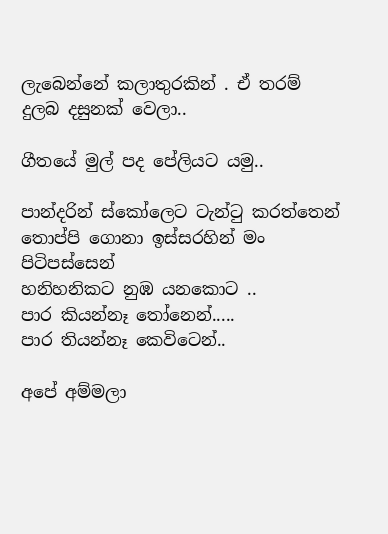ලැබෙන්නේ කලාතුරකින් . ඒ තරම් දුලබ දසුනක් වෙලා..

ගීතයේ මුල් පද පේලියට යමු..

පාන්දරින් ස්කෝලෙට ටැන්ටු කරත්තෙන්
තොප්පි ගොනා ඉස්සරහින් මං පිටිපස්සෙන්
හනිහනිකට නුඹ යනකොට ..
පාර කියන්නෑ තෝනෙන්.....
පාර තියන්නෑ කෙවිටෙන්..

අපේ අම්මලා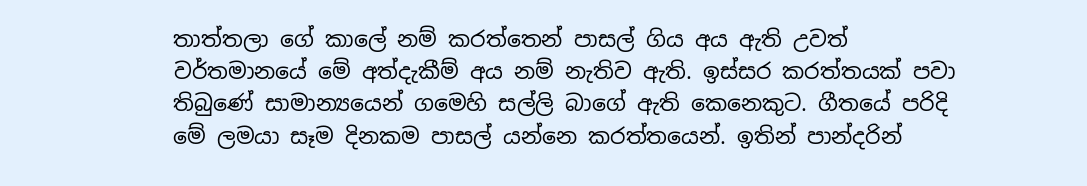තාත්තලා ගේ කාලේ නම් කරත්තෙන් පාසල් ගිය අය ඇති උවත් වර්තමානයේ මේ අත්දැකීම් අය නම් නැතිව ඇති. ඉස්සර කරත්තයක් පවා තිබුණේ සාමාන්‍යයෙන් ගමෙහි සල්ලි බාගේ ඇති කෙනෙකුට. ගීතයේ පරිදි මේ ලමයා සෑම දිනකම පාසල් යන්නෙ කරත්තයෙන්. ඉතින් පාන්දරින්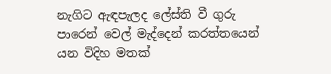නැගිට ඇඳපැලද ලේස්ති වී ගුරු පාරෙන් වෙල් මැද්දෙන් කරත්තයෙන් යන විදිහ මතක්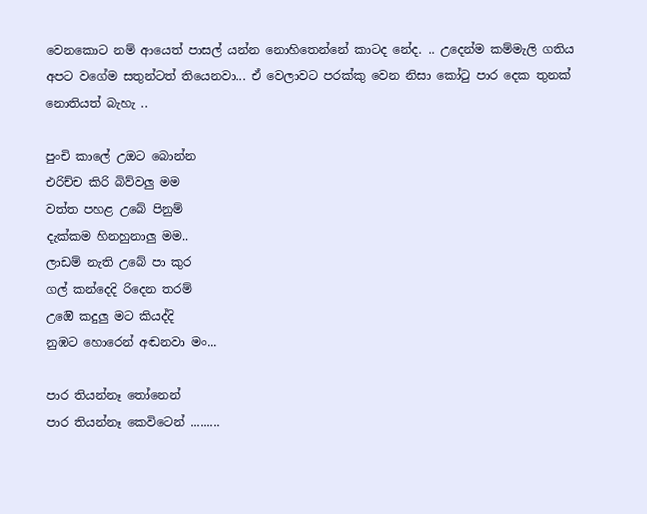වෙනකොට නම් ආයෙත් පාසල් යන්න නොහිතෙන්නේ කාටද නේද. .. උදෙන්ම කම්මැලි ගතිය අපට වගේම සතුන්ටත් තියෙනවා... ඒ වෙලාවට පරක්කු වෙන නිසා කෝටු පාර දෙක තුනක් නොතියත් බැහැ ..

පුංචි කාලේ උඔට බොන්න
එරිච්ච කිරි බිව්වලු මම
වත්ත පහළ උබේ පිනුම්
දැක්කම හිනහුනාලු මම..
ලාඩම් නැති උ‍බේ පා කුර
ගල් කන්දෙදි රිදෙන තරම්
උ‍ඔ‍‍ෙි කදුලු මට කියද්දි
නුඹට හොරෙන් අඬනවා මං...

පාර තියන්නෑ තෝනෙන්
පාර තියන්නෑ කෙවිටෙන් .........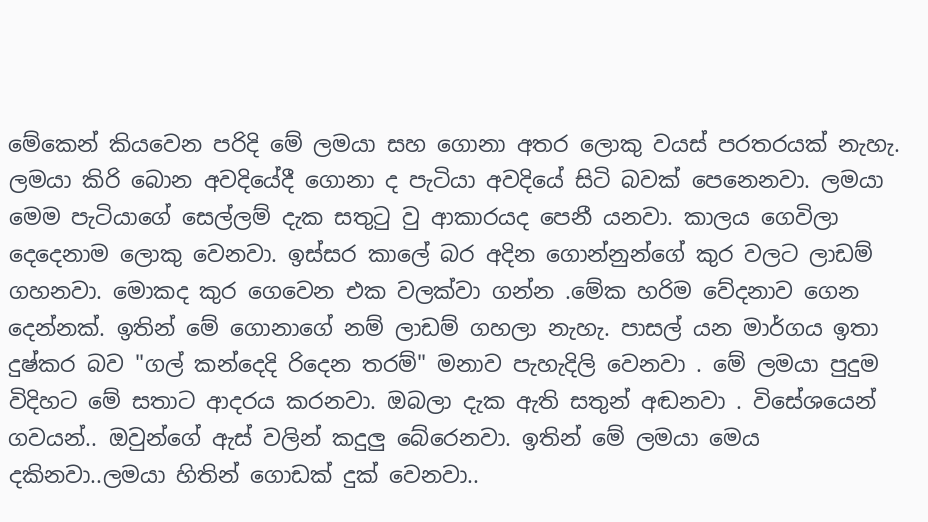මේකෙන් කියවෙන පරිදි මේ ලමයා සහ ගොනා අතර ලොකු වයස් පරතරයක් නැහැ. ලමයා කිරි බොන අවදියේදී ගොනා ද පැටියා අවදියේ සිටි බවක් පෙනෙනවා. ලමයා මෙම පැටියාගේ සෙල්ලම් දැක සතුටු වු ආකාරයද පෙනී යනවා. කාලය ගෙවිලා දෙදෙනාම ලොකු වෙනවා. ඉස්සර කාලේ බර අදින ගොන්නුන්ගේ කුර වලට ලාඩම් ගහනවා. මොකද කුර ගෙවෙන එක වලක්වා ගන්න .මේක හරිම වේදනාව ගෙන දෙන්නක්. ඉතින් මේ ගොනාගේ නම් ලාඩම් ගහලා නැහැ. පාසල් යන මාර්ගය ඉතා දුෂ්කර බව "ගල් කන්දෙදි රිදෙන තරම්" මනාව පැහැදිලි වෙනවා . මේ ලමයා පුදුම විදිහට මේ සතාට ආදරය කරනවා. ඔබලා දැක ඇති සතුන් අඬනවා . විසේශයෙන් ගවයන්.. ඔවුන්ගේ ඇස් වලින් කදුලු බේරෙනවා. ඉතින් මේ ලමයා මෙය දකිනවා..ලමයා හිතින් ගොඩක් දුක් වෙනවා..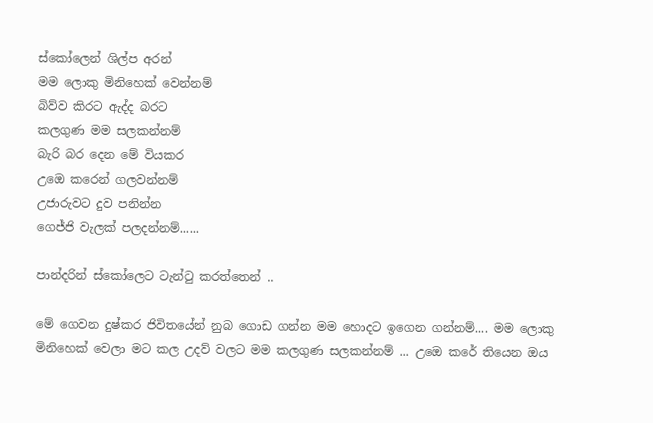ස්කෝලෙන් ශිල්ප අරන්
මම ලොකු මිනිහෙක් වෙන්නම්
බිව්ව කිරට ඇද්ද බරට
කලගුණ මම සලකන්නම්
බැරි බර දෙන මේ වියකර
උ‍ඔ‍‍ෙ කරෙන් ගලවන්නම්
උජාරුවට දුව පනින්න
ගෙජ්ජි වැලක් පලදන්නම්......

පාන්දරින් ස්කෝලෙට ටැන්ටු කරත්තෙන් ..

මේ ගෙවන දුෂ්කර ජිවිතයේන් නුබ ගොඩ ගන්න මම හොදට ඉගෙන ගන්නම්.... මම ලොකු මිනිහෙක් වෙලා මට කල උදව් වලට මම කලගුණ සලකන්නම් ... උඔ‍ෙ කරේ තියෙන ඔය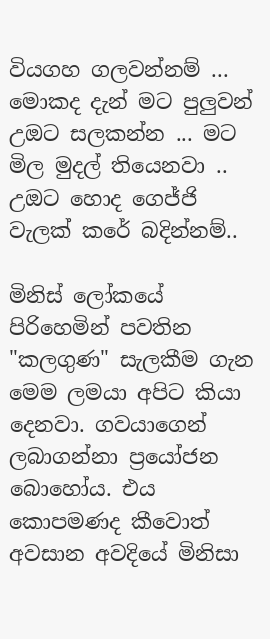වියගහ ගලවන්නම් ... මොකද දැන් මට පුලුවන් උඔට සලකන්න ... මට මිල මුදල් තියෙනවා .. උඔට හොද ගෙජ්ජි වැලක් කරේ බදින්නම්..

මිනිස් ලෝකයේ පිරිහෙමින් පවතින "කලගුණ" සැලකීම ගැන මෙම ලමයා අපිට කියා දෙනවා. ගවයාගෙන් ලබාගන්නා ප්‍රයෝජන බොහෝය. එය කොපමණද කීවොත් අවසාන අවදියේ මිනිසා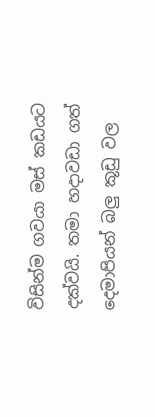විසින්ම ගවයා මස් කඩයට දක්වයි. තමා හදාවඩා ගත් දෙමාපියන් බලු කූඩු වල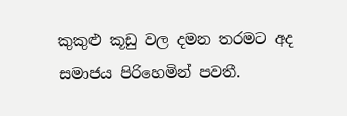කුකුළු කූඩු වල දමන තරමට අද සමාජය පිරිහෙමින් පවතී.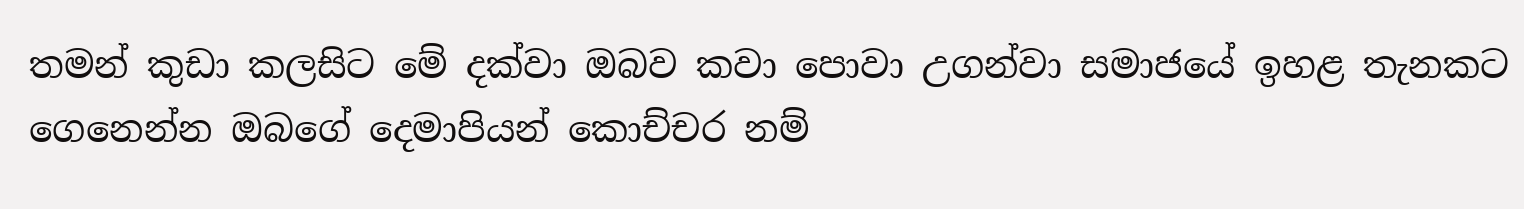තමන් කුඩා කලසිට මේ දක්වා ඔබව කවා පොවා උගන්වා සමාජයේ ඉහළ තැනකට ගෙනෙන්න ඔබගේ දෙමාපියන් කොච්චර නම්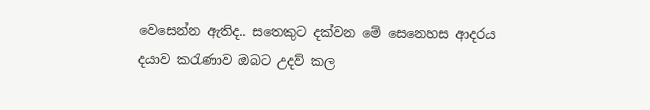වෙසෙන්න ඇතිද.. සතෙකුට දක්වන මේ සෙනෙහස ආදරය දයාව කරැණාව ඔබට උදව් කල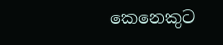කෙනෙකුට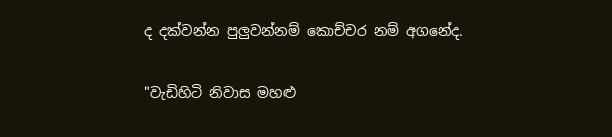ද දක්වන්න පුලුවන්නම් කොච්චර නම් අගනේද.

"වැඩිහිටි නිවාස මහළු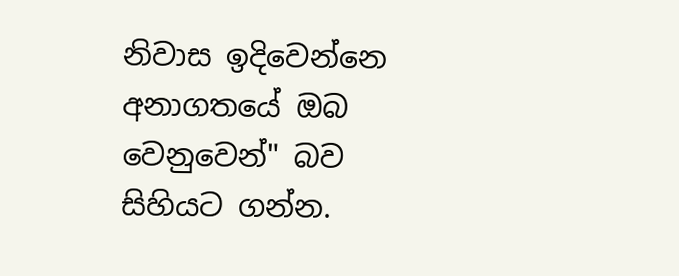නිවාස ඉදිවෙන්නෙ අනාගතයේ ඔබ වෙනුවෙන්" බව සිහියට ගන්න.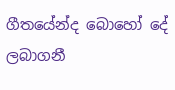ගීතයේන්ද බොහෝ දේ ලබාගනී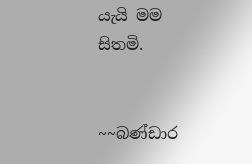යැයි මම සිතමි.


~~බණ්ඩාර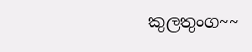කුලතුංග~~